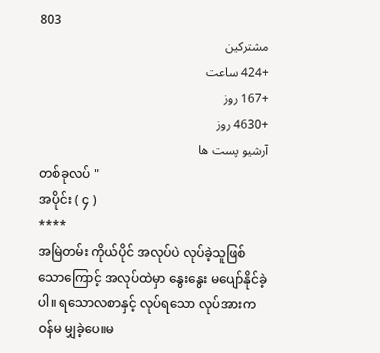803
مشترکین
+424 ساعت
+167 روز
+4630 روز
آرشیو پست ها
တစ်ခုလပ် "
အပိုင်း ( ၄ )
****
အမြဲတမ်း ကိုယ်ပိုင် အလုပ်ပဲ လုပ်ခဲ့သူဖြစ်သောကြောင့် အလုပ်ထဲမှာ နွေးနွေး မပျော်နိုင်ခဲ့ပါ။ ရသောလစာနှင့် လုပ်ရသော လုပ်အားက ဝန်မ မျှခဲ့ပေ။မ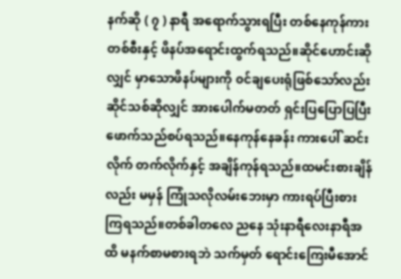နက်ဆို ( ၇ ) နာရီ အရောက်သွားရပြီး တစ်နေကုန်ကားတစ်စီးနှင့် ဖိနပ်အရောင်းထွက်ရသည်။ဆိုင်ဟောင်းဆိုလျှင် မှာသောဖိနပ်များကို ၀င်ချပေးရုံဖြစ်သော်လည်း ဆိုင်သစ်ဆိုလျှင် အားပေါက်မတတ် ရှင်းပြပြောပြပြီး ဖောက်သည်စပ်ရသည်။နေကုန်နေခန်း ကားပေါ် ဆင်းလိုက် တက်လိုက်နှင့် အချိန်ကုန်ရသည်။ထမင်းစားချိန်လည်း မမှန် ကြုံသလိုလမ်းဘေးမှာ ကားရပ်ပြီးစားကြရသည်။တစ်ခါတလေ ညနေ သုံးနာရီလေးနာရီအထိ မနက်စာမစားရဘဲ သက်မှတ် ရောင်းကြေးမီအောင်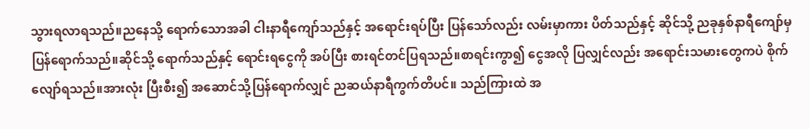သွားရလာရသည်။ညနေသို့ ရောက်သောအခါ ငါးနာရီကျော်သည်နှင့် အရောင်းရပ်ပြီး ပြန်သော်လည်း လမ်းမှာကား ပိတ်သည်နှင့် ဆိုင်သို့ ညခုနှစ်နာရီကျော်မှ ပြန်ရောက်သည်။ဆိုင်သို့ ရောက်သည်နှင့် ရောင်းရငွေကို အပ်ပြီး စားရင်တင်ပြရသည်။စာရင်းကွာ၍ ငွေအလို ပြလျှင်လည်း အရောင်းသမားတွေကပဲ စိုက်လျော်ရသည်။အားလုံး ပြီးစီး၍ အဆောင်သို့ပြန်ရောက်လျှင် ညဆယ်နာရီကွက်တိပင်။ သည်ကြားထဲ အ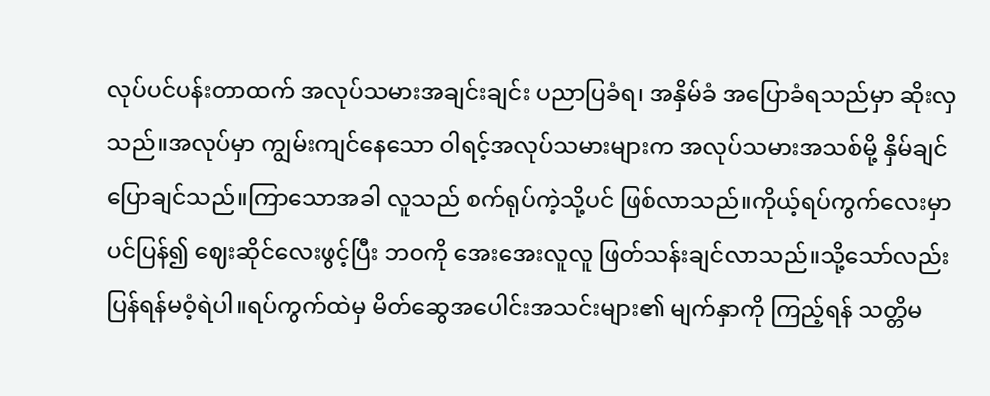လုပ်ပင်ပန်းတာထက် အလုပ်သမားအချင်းချင်း ပညာပြခံရ၊ အနှိမ်ခံ အပြောခံရသည်မှာ ဆိုးလှသည်။အလုပ်မှာ ကျွမ်းကျင်နေသော ဝါရင့်အလုပ်သမားများက အလုပ်သမားအသစ်မို့ နှိမ်ချင်ပြောချင်သည်။ကြာသောအခါ လူသည် စက်ရုပ်ကဲ့သို့ပင် ဖြစ်လာသည်။ကိုယ့်ရပ်ကွက်လေးမှာပင်ပြန်၍ ဈေးဆိုင်လေးဖွင့်ပြီး ဘ၀ကို အေးအေးလူလူ ဖြတ်သန်းချင်လာသည်။သို့သော်လည်း ပြန်ရန်မဝံ့ရဲပါ။ရပ်ကွက်ထဲမှ မိတ်ဆွေအပေါင်းအသင်းများ၏ မျက်နှာကို ကြည့်ရန် သတ္တိမ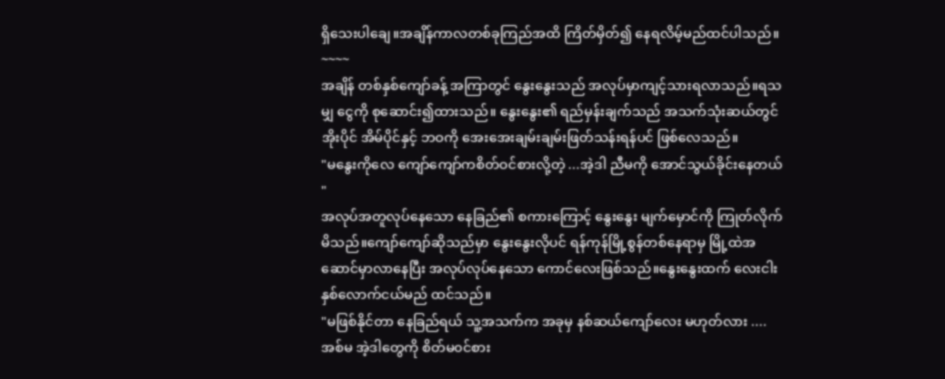ရှိသေးပါချေ။အချိန်ကာလတစ်ခုကြည်အထိ ကြိတ်မှိတ်၍ နေရလိမ့်မည်ထင်ပါသည်။
~~~~
အချိန် တစ်နှစ်ကျော်ခန့် အကြာတွင် နွေးနွေးသည် အလုပ်မှာကျင့်သားရလာသည်။ရသမျှ ငွေကို စုဆောင်း၍ထားသည်။ နွေးနွေး၏ ရည်မှန်းချက်သည် အသက်သုံးဆယ်တွင် အိုးပိုင် အိမ်ပိုင်နှင့် ဘဝကို အေးအေးချမ်းချမ်းဖြတ်သန်းရန်ပင် ဖြစ်လေသည်။
"မနွေးကိုလေ ကျော်ကျော်ကစိတ်ဝင်စားလို့တဲ့ ...အဲ့ဒါ ညီမကို အောင်သွယ်ခိုင်းနေတယ် "
အလုပ်အတူလုပ်နေသော နေခြည်၏ စကားကြောင့် နွေးနွေး မျက်မှောင်ကို ကြုတ်လိုက်မိသည်။ကျော်ကျော်ဆိုသည်မှာ နွေးနွေးလိုပင် ရန်ကုန်မြို့စွန်တစ်နေရာမှ မြို့ထဲအဆောင်မှာလာနေပြီး အလုပ်လုပ်နေသော ကောင်လေးဖြစ်သည်။နွေးနွေးထက် လေးငါးနှစ်လောက်ငယ်မည် ထင်သည်။
"မဖြစ်နိုင်တာ နေခြည်ရယ် သူ့အသက်က အခုမှ နစ်ဆယ်ကျော်လေး မဟုတ်လား ....အစ်မ အဲ့ဒါတွေကို စိတ်မ၀င်စား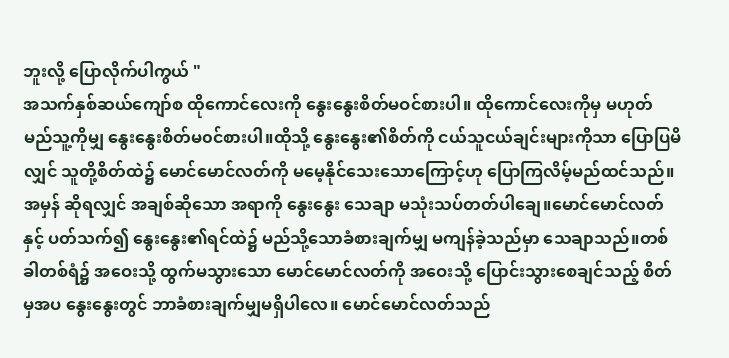ဘူးလို့ ပြောလိုက်ပါကွယ် "
အသက်နှစ်ဆယ်ကျော်စ ထိုကောင်လေးကို နွေးနွေးစိတ်မဝင်စားပါ။ ထိုကောင်လေးကိုမှ မဟုတ် မည်သူ့ကိုမျှ နွေးနွေးစိတ်မ၀င်စားပါ။ထိုသို့ နွေးနွေး၏စိတ်ကို ငယ်သူငယ်ချင်းများကိုသာ ပြောပြမိလျှင် သူတို့စိတ်ထဲ၌ မောင်မောင်လတ်ကို မမေ့နိုင်သေးသောကြောင့်ဟု ပြောကြလိမ့်မည်ထင်သည်။အမှန် ဆိုရလျှင် အချစ်ဆိုသော အရာကို နွေးနွေး သေချာ မသုံးသပ်တတ်ပါချေ။မောင်မောင်လတ်နှင့် ပတ်သက်၍ နွေးနွေး၏ရင်ထဲ၌ မည်သို့သောခံစားချက်မျှ မကျန်ခဲ့သည်မှာ သေချာသည်။တစ်ခါတစ်ရံ၌ အဝေးသို့ ထွက်မသွားသော မောင်မောင်လတ်ကို အဝေးသို့ ပြောင်းသွားစေချင်သည့် စိတ်မှအပ နွေးနွေးတွင် ဘာခံစားချက်မျှမရှိပါလေ။ မောင်မောင်လတ်သည်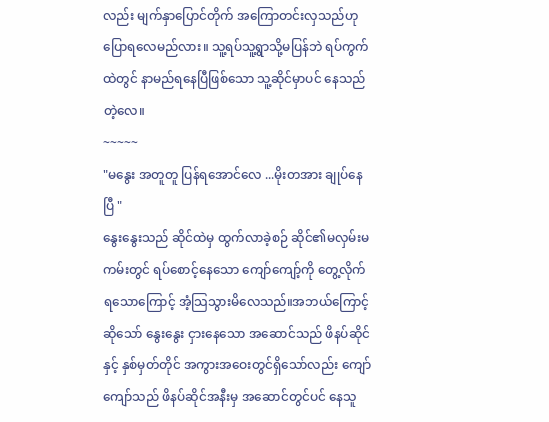လည်း မျက်နှာပြောင်တိုက် အကြောတင်းလှသည်ဟု ပြောရလေမည်လား။ သူ့ရပ်သူ့ရွာသို့မပြန်ဘဲ ရပ်ကွက်ထဲတွင် နာမည်ရနေပြီဖြစ်သော သူ့ဆိုင်မှာပင် နေသည်တဲ့လေ။
~~~~~
"မနွေး အတူတူ ပြန်ရအောင်လေ ...မိုးတအား ချုပ်နေပြီ "
နွေးနွေးသည် ဆိုင်ထဲမှ ထွက်လာခဲ့စဉ် ဆိုင်၏မလှမ်းမကမ်းတွင် ရပ်စောင့်နေသော ကျော်ကျော့်ကို တွေ့လိုက်ရသောကြောင့် အံ့သြသွားမိလေသည်။အဘယ်ကြောင့်ဆိုသော် နွေးနွေး ငှားနေသော အဆောင်သည် ဖိနပ်ဆိုင်နှင့် နှစ်မှတ်တိုင် အကွားအဝေးတွင်ရှိသော်လည်း ကျော်ကျော်သည် ဖိနပ်ဆိုင်အနီးမှ အဆောင်တွင်ပင် နေသူ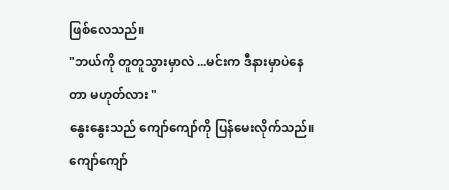ဖြစ်လေသည်။
"ဘယ်ကို တူတူသွားမှာလဲ ...မင်းက ဒီနားမှာပဲနေတာ မဟုတ်လား "
နွေးနွေးသည် ကျော်ကျော်ကို ပြန်မေးလိုက်သည်။ကျော်ကျော်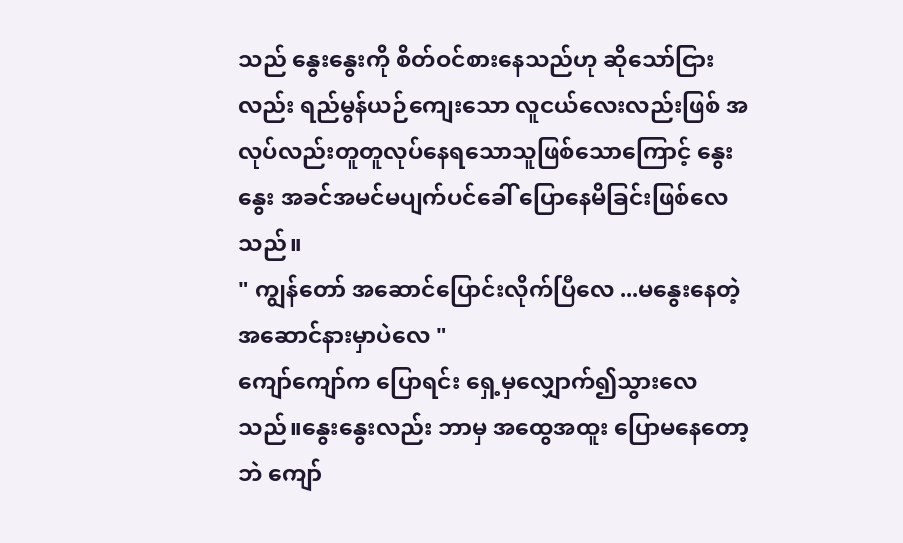သည် နွေးနွေးကို စိတ်ဝင်စားနေသည်ဟု ဆိုသော်ငြားလည်း ရည်မွန်ယဉ်ကျေးသော လူငယ်လေးလည်းဖြစ် အလုပ်လည်းတူတူလုပ်နေရသောသူဖြစ်သောကြောင့် နွေးနွေး အခင်အမင်မပျက်ပင်ခေါ် ပြောနေမိခြင်းဖြစ်လေသည်။
" ကျွန်တော် အဆောင်ပြောင်းလိုက်ပြီလေ ...မနွေးနေတဲ့ အဆောင်နားမှာပဲလေ "
ကျော်ကျော်က ပြောရင်း ရှေ့မှလျှောက်၍သွားလေသည်။နွေးနွေးလည်း ဘာမှ အထွေအထူး ပြောမနေတော့ဘဲ ကျော်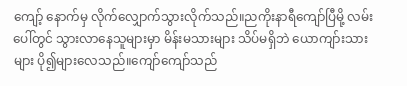ကျော့် နောက်မှ လိုက်လျှောက်သွားလိုက်သည်။ညကိုးနာရီကျော်ပြီမို့ လမ်းပေါ်တွင် သွားလာနေသူများမှာ မိန်းမသားများ သိပ်မရှိဘဲ ယောကျာ်းသားများ ပို၍များလေသည်။ကျော်ကျော်သည်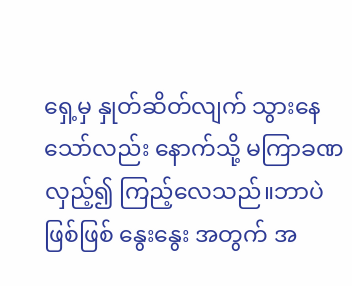ရှေ့မှ နှုတ်ဆိတ်လျက် သွားနေသော်လည်း နောက်သို့ မကြာခဏ လှည့်၍ ကြည့်လေသည်။ဘာပဲဖြစ်ဖြစ် နွေးနွေး အတွက် အ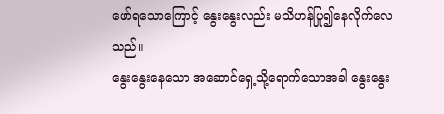ဖော်ရသောကြောင့် နွေးနွေးလည်း မသိဟန်ပြု၍နေလိုက်လေသည်။
နွေးနွေးနေသော အဆောင်ရှေ့သို့ရောက်သောအခါ နွေးနွေး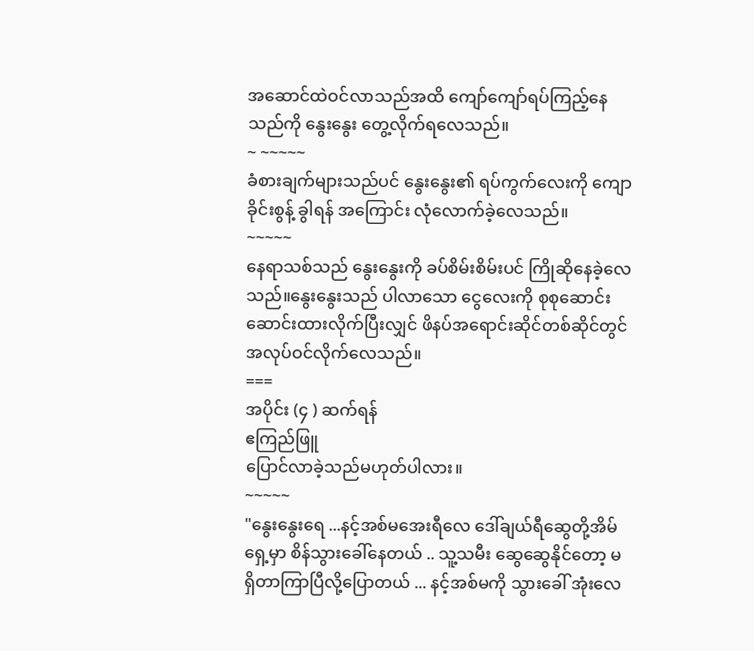အဆောင်ထဲဝင်လာသည်အထိ ကျော်ကျော်ရပ်ကြည့်နေသည်ကို နွေးနွေး တွေ့လိုက်ရလေသည်။
~ ~~~~~
ခံစားချက်များသည်ပင် နွေးနွေး၏ ရပ်ကွက်လေးကို ကျောခိုင်းစွန့် ခွါရန် အကြောင်း လုံလောက်ခဲ့လေသည်။
~~~~~
နေရာသစ်သည် နွေးနွေးကို ခပ်စိမ်းစိမ်းပင် ကြိုဆိုနေခဲ့လေသည်။နွေးနွေးသည် ပါလာသော ငွေလေးကို စုစုဆောင်း ဆောင်းထားလိုက်ပြီးလျှင် ဖိနပ်အရောင်းဆိုင်တစ်ဆိုင်တွင် အလုပ်ဝင်လိုက်လေသည်။
===
အပိုင်း (၄ ) ဆက်ရန်
ဧကြည်ဖြူ
ပြောင်လာခဲ့သည်မဟုတ်ပါလား။
~~~~~
"နွေးနွေးရေ ...နင့်အစ်မအေးရီလေ ဒေါ်ချယ်ရီဆွေတို့အိမ်ရှေ့မှာ စိန်သွားခေါ်နေတယ် .. သူ့သမီး ဆွေဆွေနိုင်တော့ မရှိတာကြာပြီလို့ပြောတယ် ... နင့်အစ်မကို သွားခေါ် အုံးလေ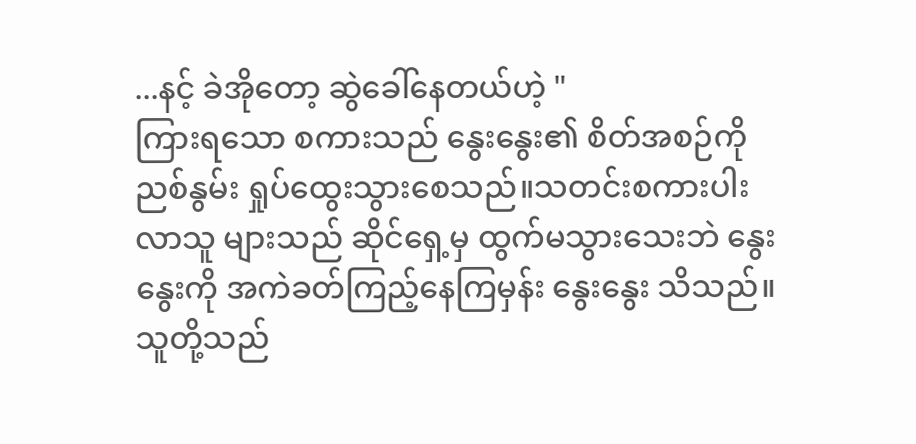...နင့် ခဲအိုတော့ ဆွဲခေါ်နေတယ်ဟဲ့ "
ကြားရသော စကားသည် နွေးနွေး၏ စိတ်အစဉ်ကို ညစ်နွမ်း ရှုပ်ထွေးသွားစေသည်။သတင်းစကားပါးလာသူ များသည် ဆိုင်ရှေ့မှ ထွက်မသွားသေးဘဲ နွေးနွေးကို အကဲခတ်ကြည့်နေကြမှန်း နွေးနွေး သိသည်။သူတို့သည်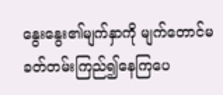နွေးနွေး၏မျက်နှာကို မျက်တောင်မခတ်တမ်းကြည်၍နေကြပေ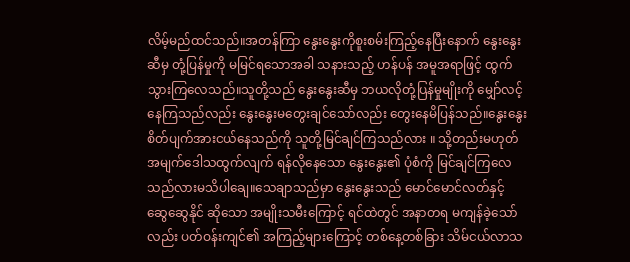လိမ့်မည်ထင်သည်။အတန်ကြာ နွေးနွေးကိုစူးစမ်းကြည့်နေပြီးနောက် နွေးနွေးဆီမှ တုံ့ပြန်မှုကို မမြင်ရသောအခါ သနားသည့် ဟန်ပန် အမူအရာဖြင့် ထွက်သွားကြလေသည်။သူတို့သည် နွေးနွေးဆီမှ ဘယလိုတုံ့ပြန်မှုမျိုးကို မျှော်လင့်နေကြသည်လည်း နွေးနွေးမတွေးချင်သော်လည်း တွေးနေမိပြန်သည်။နွေးနွေးစိတ်ပျက်အားငယ်နေသည်ကို သူတို့မြင်ချင်ကြသည်လား ။ သို့တည်းမဟုတ် အမျက်ဒေါသထွက်လျက် ရန်လိုနေသော နွေးနွေး၏ ပုံစံကို မြင်ချင်ကြလေသည်လားမသိပါချေ။သေချာသည်မှာ နွေးနွေးသည် မောင်မောင်လတ်နှင့် ဆွေဆွေနိုင် ဆိုသော အမျိုးသမီးကြောင့် ရင်ထဲတွင် အနာတရ မကျန်ခဲ့သော်လည်း ပတ်ဝန်းကျင်၏ အကြည့်များကြောင့် တစ်နေ့တစ်ခြား သိမ်ငယ်လာသ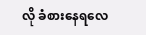လို ခံစားနေရလေ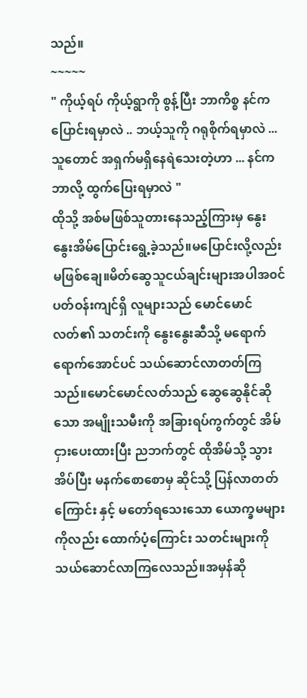သည်။
~~~~~
" ကိုယ့်ရပ် ကိုယ့်ရွာကို စွန့်ပြီး ဘာကိစ္စ နင်က ပြောင်းရမှာလဲ .. ဘယ့်သူကို ဂရုစိုက်ရမှာလဲ ...သူတောင် အရှက်မရှိနေရဲသေးတဲ့ဟာ ... နင်က ဘာလို့ ထွက်ပြေးရမှာလဲ "
ထိုသို့ အစ်မဖြစ်သူတားနေသည့်ကြားမှ နွေးနွေးအိမ်ပြောင်းရွေ့ခဲ့သည်။မပြောင်းလို့လည်း မဖြစ်ချေ။မိတ်ဆွေသူငယ်ချင်းများအပါအ၀င် ပတ်ဝန်းကျင်ရှိ လူများသည် မောင်မောင်လတ်၏ သတင်းကို နွေးနွေးဆီသို့ မရောက်ရောက်အောင်ပင် သယ်ဆောင်လာတတ်ကြသည်။မောင်မောင်လတ်သည် ဆွေဆွေနိုင်ဆိုသော အမျိုးသမီးကို အခြားရပ်ကွက်တွင် အိမ်ငှားပေးထားပြီး ညဘက်တွင် ထိုအိမ်သို့ သွားအိပ်ပြီး မနက်စောစောမှ ဆိုင်သို့ ပြန်လာတတ်ကြောင်း နှင့် မတော်ရသေးသော ယောက္ခမများကိုလည်း ထောက်ပံ့ကြောင်း သတင်းများကို သယ်ဆောင်လာကြလေသည်။အမှန်ဆို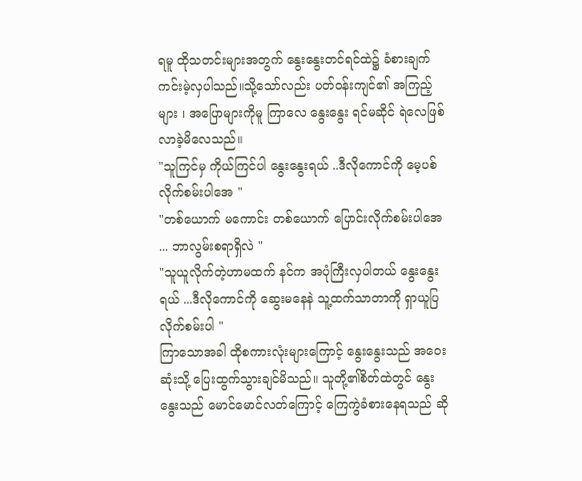ရမူ ထိုသတင်းများအတွက် နွေးနွေးတင်ရင်ထဲ၌ ခံစားချက်ကင်းမဲ့လှပါသည်။သို့သော်လည်း ပတ်ဝန်းကျင်၏ အကြည့်များ ၊ အပြောများကိုမူ ကြာလေ နွေးနွေး ရင်မဆိုင် ရဲလေဖြစ်လာခဲ့မိလေသည်။
"သူကြင်မှ ကိုယ်ကြင်ပါ နွေးနွေးရယ် ..ဒီလိုကောင်ကို မေ့ပစ်လိုက်စမ်းပါအေ "
"တစ်ယောက် မကောင်း တစ်ယောက် ပြောင်းလိုက်စမ်းပါအေ ... ဘာလွမ်းစရာရှိလဲ "
"သူယူလိုက်တဲ့ဟာမထက် နင်က အပုံကြီးလှပါတယ် နွေးနွေးရယ် ...ဒီလိုကောင်ကို ဆွေးမနေနဲ သူ့ထက်သာတာကို ရှာယူပြလိုက်စမ်းပါ "
ကြာသောအခါ ထိုစကားလုံးများကြောင့် နွေးနွေးသည် အဝေးဆုံးသို့ ပြေးထွက်သွားချင်မိသည်။ သူတို့၏စိတ်ထဲတွင် နွေးနွေးသည် မောင်မောင်လတ်ကြောင့် ကြေကွဲခံစားနေရသည် ဆို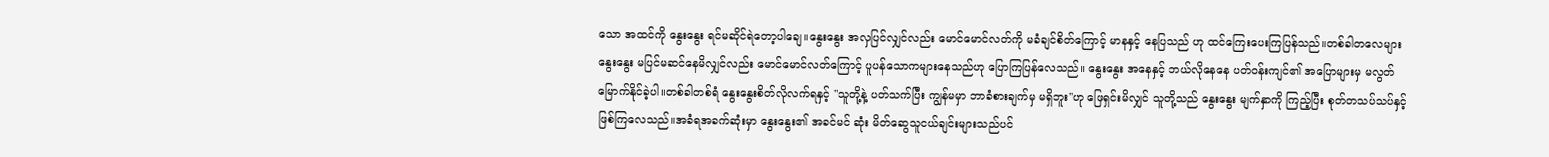သော အထင်ကို နွေးနွေး ရင်မဆိုင်ရဲတော့ပါချေ။နွေးနွေး အလှပြင်လျှင်လည်း မောင်မောင်လတ်ကို မခံချင်စိတ်ကြောင့် မာနနှင့် နေပြသည် ဟု ထင်ကြေးပေးကြပြန်သည်။တစ်ခါတလေများ နွေးနွေး မပြင်မဆင်နေမိလျှင်လည်း မောင်မောင်လတ်ကြောင့် ပူပန်သောကများနေသည်ဟု ပြောကြပြန်လေသည်။ နွေးနွေး အနေနှင့် ဘယ်လိုနေနေ ပတ်ဝန်းကျင်၏ အပြောများမှ မလွတ်မြောက်နိုင်ခဲ့ပါ။တစ်ခါတစ်ရံ နွေးနွေးစိတ်လိုလက်ရနှင့် "သူတို့နဲ့ ပတ်သက်ပြီး ကျွန်မမှာ ဘာခံစားချက်မှ မရှိဘူး''ဟု ဖြေရှင်းမိလျှင် သူတို့သည် နွေးနွေး မျက်နှာကို ကြည့်ပြီး စုတ်တသပ်သပ်နှင့် ဖြစ်ကြလေသည်။အခံရအခက်ဆုံးမှာ နွေးနွေး၏ အခင်မင် ဆုံး မိတ်ဆွေသူငယ်ချင်းများသည်ပင်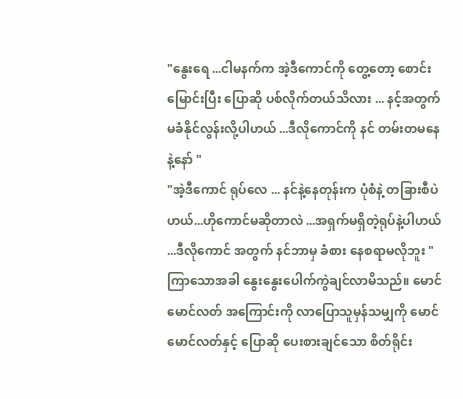"နွေးရေ ...ငါမနက်က အဲ့ဒီကောင်ကို တွေ့တော့ စောင်းမြောင်းပြီး ပြောဆို ပစ်လိုက်တယ်သိလား ... နင့်အတွက် မခံနိုင်လွန်းလို့ပါဟယ် ...ဒီလိုကောင်ကို နင် တမ်းတမနေနဲ့နော် "
"အဲ့ဒီကောင် ရုပ်လေ ... နင်နဲ့နေတုန်းက ပုံစံနဲ့ တခြားစီပဲဟယ်...ဟိုကောင်မဆိုတာလဲ ...အရှက်မရှိတဲ့ရုပ်နဲ့ပါဟယ် ...ဒီလိုကောင် အတွက် နင်ဘာမှ ခံစား နေစရာမလိုဘူး "
ကြာသောအခါ နွေးနွေးပေါက်ကွဲချင်လာမိသည်။ မောင်မောင်လတ် အကြောင်းကို လာပြောသူမှန်သမျှကို မောင်မောင်လတ်နှင့် ပြောဆို ပေးစားချင်သော စိတ်ရိုင်း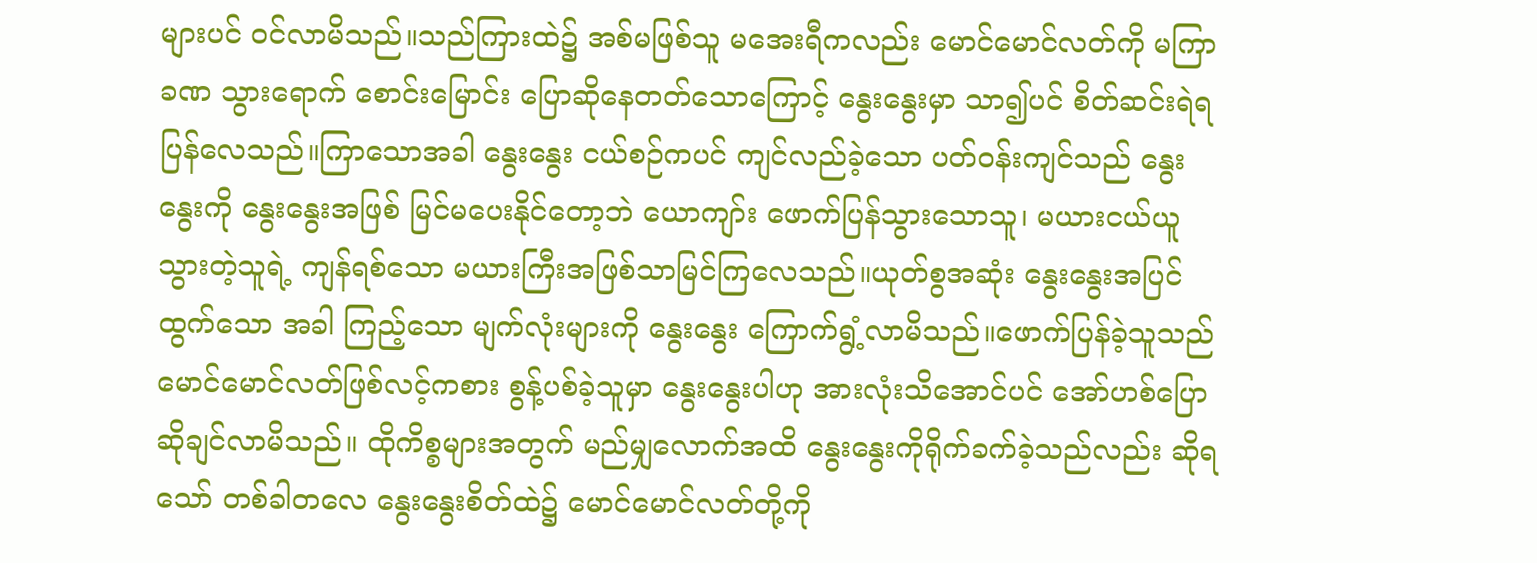များပင် ဝင်လာမိသည်။သည်ကြားထဲ၌ အစ်မဖြစ်သူ မအေးရီကလည်း မောင်မောင်လတ်ကို မကြာခဏ သွားရောက် စောင်းမြောင်း ပြောဆိုနေတတ်သောကြောင့် နွေးနွေးမှာ သာ၍ပင် စိတ်ဆင်းရဲရပြန်လေသည်။ကြာသောအခါ နွေးနွေး ငယ်စဉ်ကပင် ကျင်လည်ခဲ့သော ပတ်ဝန်းကျင်သည် နွေးနွေးကို နွေးနွေးအဖြစ် မြင်မပေးနိုင်တော့ဘဲ ယောကျာ်း ဖောက်ပြန်သွားသောသူ၊ မယားငယ်ယူသွားတဲ့သူရဲ့ ကျန်ရစ်သော မယားကြီးအဖြစ်သာမြင်ကြလေသည်။ယုတ်စွအဆုံး နွေးနွေးအပြင်ထွက်သော အခါ ကြည့်သော မျက်လုံးများကို နွေးနွေး ကြောက်ရွံ့လာမိသည်။ဖောက်ပြန်ခဲ့သူသည် မောင်မောင်လတ်ဖြစ်လင့်ကစား စွန့်ပစ်ခဲ့သူမှာ နွေးနွေးပါဟု အားလုံးသိအောင်ပင် အော်ဟစ်ပြောဆိုချင်လာမိသည်။ ထိုကိစ္စများအတွက် မည်မျှလောက်အထိ နွေးနွေးကိုရိုက်ခက်ခဲ့သည်လည်း ဆိုရသော် တစ်ခါတလေ နွေးနွေးစိတ်ထဲ၌ မောင်မောင်လတ်တို့ကို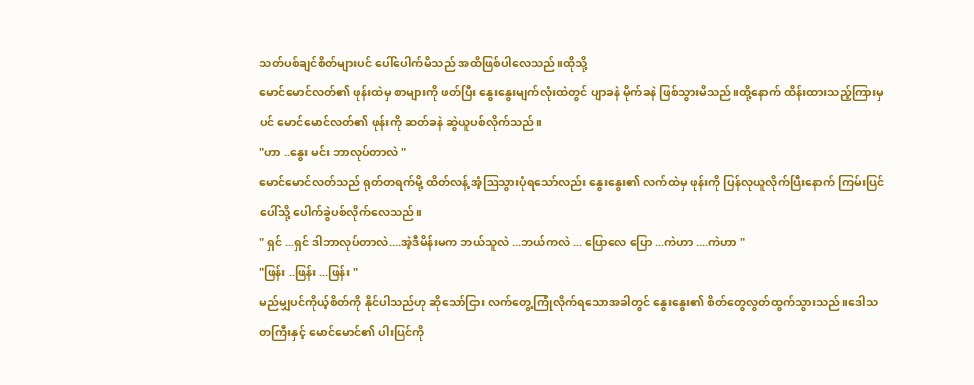သတ်ပစ်ချင်စိတ်များပင် ပေါ်ပေါက်မိသည် အထိဖြစ်ပါလေသည်။ထိုသို့
မောင်မောင်လတ်၏ ဖုန်းထဲမှ စာများကို ဖတ်ပြီး နွေးနွေးမျက်လုံးထဲတွင် ပျာခနဲ မိုက်ခနဲ ဖြစ်သွားမိသည်။ထို့နောက် ထိန်းထားသည့်ကြားမှပင် မောင်မောင်လတ်၏ ဖုန်းကို ဆတ်ခနဲ ဆွဲယူပစ်လိုက်သည်။
"ဟာ ..နွေး မင်း ဘာလုပ်တာလဲ "
မောင်မောင်လတ်သည် ရုတ်တရက်မို့ ထိတ်လန့် အံ့ဩသွားပုံရသော်လည်း နွေးနွေး၏ လက်ထဲမှ ဖုန်းကို ပြန်လုယူလိုက်ပြီးနောက် ကြမ်းပြင်ပေါ်သို့ ပေါက်ခွဲပစ်လိုက်လေသည်။
" ရှင် ...ရှင် ဒါဘာလုပ်တာလဲ....အဲ့ဒီမိန်းမက ဘယ်သူလဲ ...ဘယ်ကလဲ ... ပြောလေ ပြော ...ကဲဟာ ....ကဲဟာ "
"ဖြန်း ..ဖြန်း ...ဖြန်း "
မည်မျှပင်ကိုယ့်စိတ်ကို နိုင်ပါသည်ဟု ဆိုသော်ငြား လက်တွေ့ကြုံလိုက်ရသောအခါတွင် နွေးနွေး၏ စိတ်တွေလွတ်ထွက်သွားသည်။ဒေါသတကြီးနှင့် မောင်မောင်၏ ပါးပြင်ကို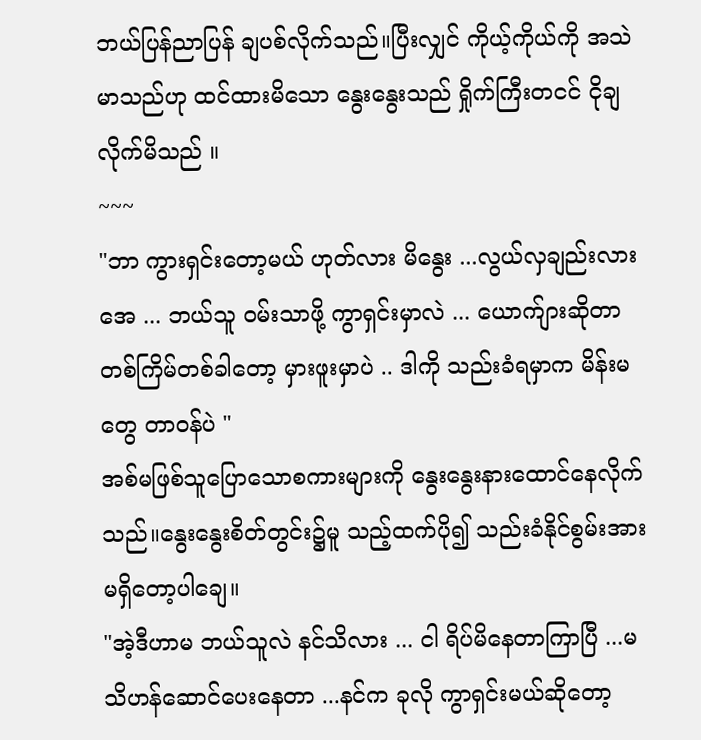ဘယ်ပြန်ညာပြန် ချပစ်လိုက်သည်။ပြီးလျှင် ကိုယ့်ကိုယ်ကို အသဲမာသည်ဟု ထင်ထားမိသော နွေးနွေးသည် ရှိုက်ကြီးတငင် ငိုချလိုက်မိသည် ။
~~~
"ဘာ ကွားရှင်းတော့မယ် ဟုတ်လား မိနွေး ...လွယ်လှချည်းလားအေ ... ဘယ်သူ ဝမ်းသာဖို့ ကွာရှင်းမှာလဲ ... ယောက်ျားဆိုတာ တစ်ကြိမ်တစ်ခါတော့ မှားဖူးမှာပဲ .. ဒါကို သည်းခံရမှာက မိန်းမတွေ တာဝန်ပဲ "
အစ်မဖြစ်သူပြောသောစကားများကို နွေးနွေးနားထောင်နေလိုက်သည်။နွေးနွေးစိတ်တွင်း၌မူ သည့်ထက်ပို၍ သည်းခံနိုင်စွမ်းအားမရှိတော့ပါချေ။
"အဲ့ဒီဟာမ ဘယ်သူလဲ နင်သိလား ... ငါ ရိပ်မိနေတာကြာပြီ ...မသိဟန်ဆောင်ပေးနေတာ ...နင်က ခုလို ကွာရှင်းမယ်ဆိုတော့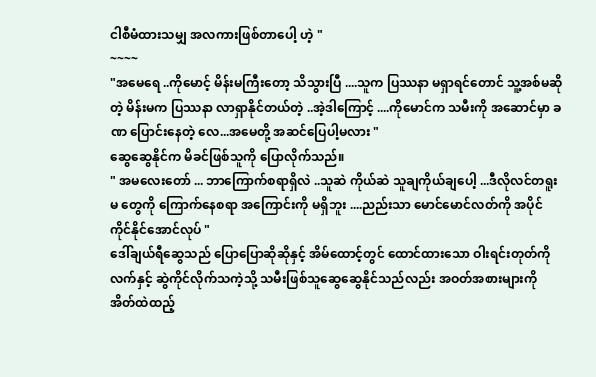ငါစီမံထားသမျှ အလကားဖြစ်တာပေါ့ ဟဲ့ "
~~~~
"အမေရေ ..ကိုမောင့် မိန်းမကြီးတော့ သိသွားပြီ ....သူက ပြဿနာ မရှာရင်တောင် သူ့အစ်မဆိုတဲ့ မိန်းမက ပြဿနာ လာရှာနိုင်တယ်တဲ့ ..အဲ့ဒါကြောင့် ....ကိုမောင်က သမီးကို အဆောင်မှာ ခဏ ပြောင်းနေတဲ့ လေ...အမေတို့ အဆင်ပြေပါ့မလား "
ဆွေဆွေနိုင်က မိခင်ဖြစ်သူကို ပြောလိုက်သည်။
" အမလေးတော် ... ဘာကြောက်စရာရှိလဲ ..သူဆဲ ကိုယ်ဆဲ သူချကိုယ်ချပေါ့ ...ဒီလိုလင်တရူးမ တွေကို ကြောက်နေစရာ အကြောင်းကို မရှိဘူး ....ညည်းသာ မောင်မောင်လတ်ကို အပိုင် ကိုင်နိုင်အောင်လုပ် "
ဒေါ်ချယ်ရီဆွေသည် ပြောပြောဆိုဆိုနှင့် အိမ်ထောင့်တွင် ထောင်ထားသော ဝါးရင်းတုတ်ကို လက်နှင့် ဆွဲကိုင်လိုက်သကဲ့သို့ သမီးဖြစ်သူဆွေဆွေနိုင်သည်လည်း အဝတ်အစားများကို အိတ်ထဲထည့်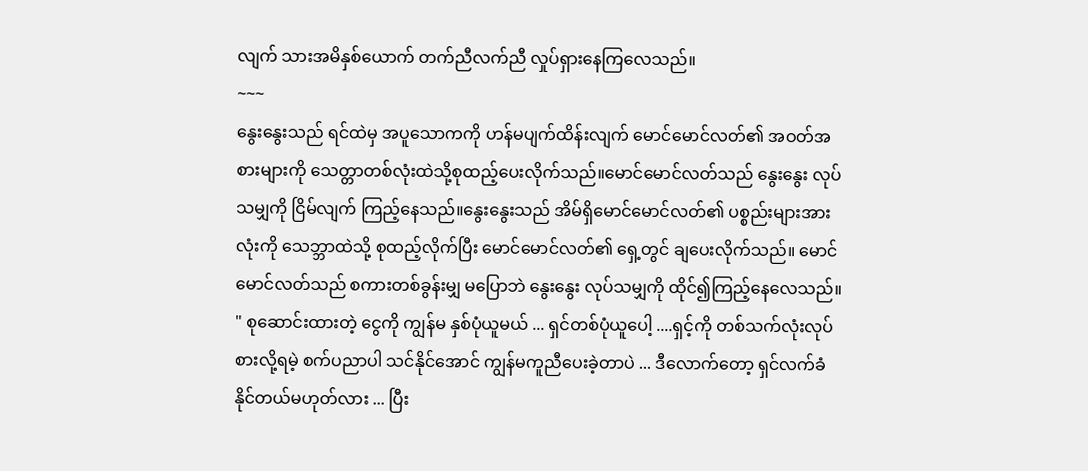လျက် သားအမိနှစ်ယောက် တက်ညီလက်ညီ လှုပ်ရှားနေကြလေသည်။
~~~
နွေးနွေးသည် ရင်ထဲမှ အပူသောကကို ဟန်မပျက်ထိန်းလျက် မောင်မောင်လတ်၏ အဝတ်အစားများကို သေတ္တာတစ်လုံးထဲသို့စုထည့်ပေးလိုက်သည်။မောင်မောင်လတ်သည် နွေးနွေး လုပ်သမျှကို ငြိမ်လျက် ကြည့်နေသည်။နွေးနွေးသည် အိမ်ရှိမောင်မောင်လတ်၏ ပစ္စည်းများအားလုံးကို သေဘ္ဘာထဲသို့ စုထည့်လိုက်ပြီး မောင်မောင်လတ်၏ ရှေ့တွင် ချပေးလိုက်သည်။ မောင်မောင်လတ်သည် စကားတစ်ခွန်းမျှ မပြောဘဲ နွေးနွေး လုပ်သမျှကို ထိုင်၍ကြည့်နေလေသည်။
" စုဆောင်းထားတဲ့ ငွေကို ကျွန်မ နှစ်ပုံယူမယ် ... ရှင်တစ်ပုံယူပေါ့ ....ရှင့်ကို တစ်သက်လုံးလုပ်စားလို့ရမဲ့ စက်ပညာပါ သင်နိုင်အောင် ကျွန်မကူညီပေးခဲ့တာပဲ ... ဒီလောက်တော့ ရှင်လက်ခံနိုင်တယ်မဟုတ်လား ... ပြီး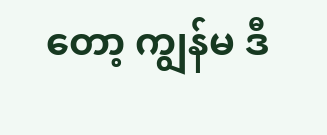တော့ ကျွန်မ ဒီ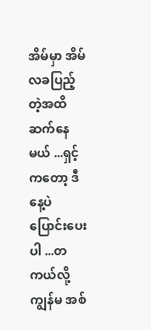အိမ်မှာ အိမ်လခပြည့်တဲ့အထိ ဆက်နေမယ် ...ရှင့်ကတော့ ဒီနေ့ပဲ ပြောင်းပေးပါ ...တကယ်လို့ ကျွန်မ အစ်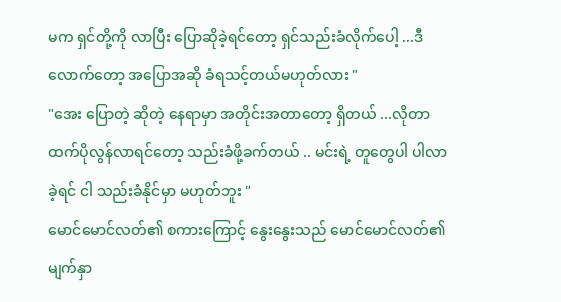မက ရှင်တို့ကို လာပြီး ပြောဆိုခဲ့ရင်တော့ ရှင်သည်းခံလိုက်ပေါ့ ...ဒီလောက်တော့ အပြောအဆို ခံရသင့်တယ်မဟုတ်လား "
"အေး ပြောတဲ့ ဆိုတဲ့ နေရာမှာ အတိုင်းအတာတော့ ရှိတယ် ...လိုတာထက်ပိုလွန်လာရင်တော့ သည်းခံဖို့ခက်တယ် .. မင်းရဲ့ တူတွေပါ ပါလာခဲ့ရင် ငါ သည်းခံနိုင်မှာ မဟုတ်ဘူး "
မောင်မောင်လတ်၏ စကားကြောင့် နွေးနွေးသည် မောင်မောင်လတ်၏ မျက်နှာ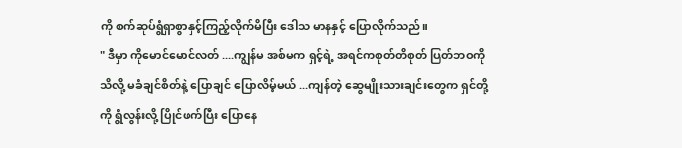ကို စက်ဆုပ်ရွံရှာစွာနှင့်ကြည့်လိုက်မိပြီး ဒေါသ မာနနှင့် ပြောလိုက်သည်။
" ဒီမှာ ကိုမောင်မောင်လတ် ....ကျွန်မ အစ်မက ရှင့်ရဲ့ အရင်ကစုတ်တိစုတ် ပြတ်ဘဝကို သိလို့ မခံချင်စိတ်နဲ့ ပြောချင် ပြောလိမ့်မယ် ...ကျန်တဲ့ ဆွေမျိုးသားချင်းတွေက ရှင်တို့ကို ရွံလွန်းလို့ ပြိုင်ဖက်ပြီး ပြောနေ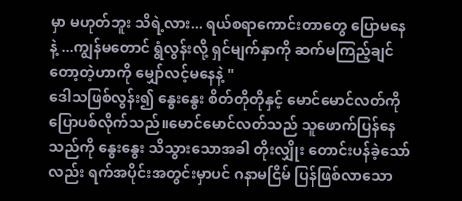မှာ မဟုတ်ဘူး သိရဲ့လား... ရယ်စရာကောင်းတာတွေ ပြောမနေနဲ့ ...ကျွန်မတောင် ရွံလွန်းလို့ ရှင်မျက်နှာကို ဆက်မကြည့်ချင်တော့တဲ့ဟာကို မျှော်လင့်မနေနဲ့ "
ဒေါသဖြစ်လွန်း၍ နွေးနွေး စိတ်တိုတိုနှင့် မောင်မောင်လတ်ကို ပြောပစ်လိုက်သည်။မောင်မောင်လတ်သည် သူဖောက်ပြန်နေသည်ကို နွေးနွေး သိသွားသောအခါ တိုးလျှိုး တောင်းပန်ခဲ့သော်လည်း ရက်အပိုင်းအတွင်းမှာပင် ဂနာမငြိမ် ပြန်ဖြစ်လာသော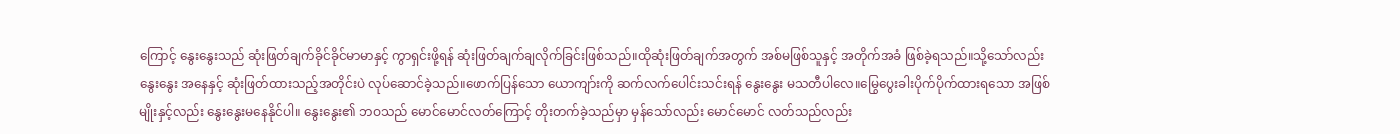ကြောင့် နွေးနွေးသည် ဆုံးဖြတ်ချက်ခိုင်ခိုင်မာမာနှင့် ကွာရှင်းဖို့ရန် ဆုံးဖြတ်ချက်ချလိုက်ခြင်းဖြစ်သည်။ထိုဆုံးဖြတ်ချက်အတွက် အစ်မဖြစ်သူနှင့် အတိုက်အခံ ဖြစ်ခဲ့ရသည်။သို့သော်လည်း နွေးနွေး အနေနှင့် ဆုံးဖြတ်ထားသည့်အတိုင်းပဲ လုပ်ဆောင်ခဲ့သည်။ဖောက်ပြန်သော ယောကျာ်းကို ဆက်လက်ပေါင်းသင်းရန် နွေးနွေး မသတီပါလေ။မြွေပွေးခါးပိုက်ပိုက်ထားရသော အဖြစ်မျိုးနှင့်လည်း နွေးနွေးမနေနိုင်ပါ။ နွေးနွေး၏ ဘဝသည် မောင်မောင်လတ်ကြောင့် တိုးတက်ခဲ့သည်မှာ မှန်သော်လည်း မောင်မောင် လတ်သည်လည်း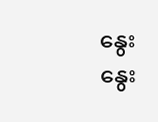နွေးနွေး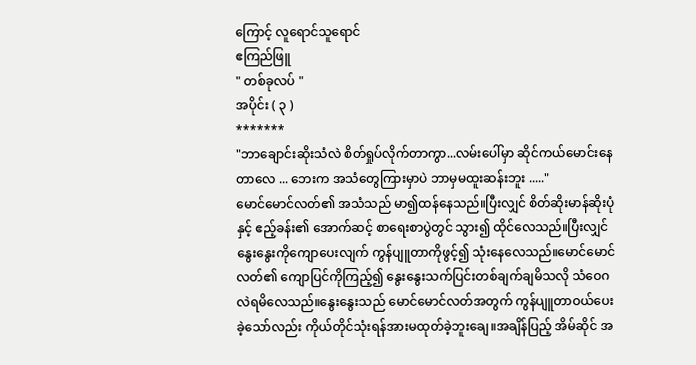ကြောင့် လူရောင်သူရောင်
ဧကြည်ဖြူ
" တစ်ခုလပ် "
အပိုင်း ( ၃ )
*******
"ဘာချောင်းဆိုးသံလဲ စိတ်ရှုပ်လိုက်တာကွာ...လမ်းပေါ်မှာ ဆိုင်ကယ်မောင်းနေတာလေ ... ဘေးက အသံတွေကြားမှာပဲ ဘာမှမထူးဆန်းဘူး ....."
မောင်မောင်လတ်၏ အသံသည် မာ၍ထန်နေသည်။ပြီးလျှင် စိတ်ဆိုးမာန်ဆိုးပုံနှင့် ဧည့်ခန်း၏ အောက်ဆင့် စာရေးစာပွဲတွင် သွား၍ ထိုင်လေသည်။ပြီးလျှင် နွေးနွေးကိုကျောပေးလျက် ကွန်ပျူတာကိုဖွင့်၍ သုံးနေလေသည်။မောင်မောင်လတ်၏ ကျောပြင်ကိုကြည့်၍ နွေးနွေးသက်ပြင်းတစ်ချက်ချမိသလို သံဝေဂလဲရမိလေသည်။နွေးနွေးသည် မောင်မောင်လတ်အတွက် ကွန်ပျူတာဝယ်ပေးခဲ့သော်လည်း ကိုယ်တိုင်သုံးရန်အားမထုတ်ခဲ့ဘူးချေ။အချိန်ပြည့် အိမ်ဆိုင် အ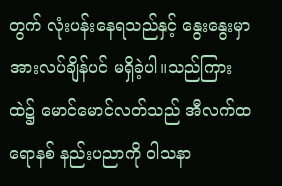တွက် လုံးပန်းနေရသည်နှင့် နွေးနွေးမှာ အားလပ်ချိန်ပင် မရှိခဲ့ပါ။သည်ကြားထဲ၌ မောင်မောင်လတ်သည် အီလက်ထရောနစ် နည်းပညာကို ဝါသနာ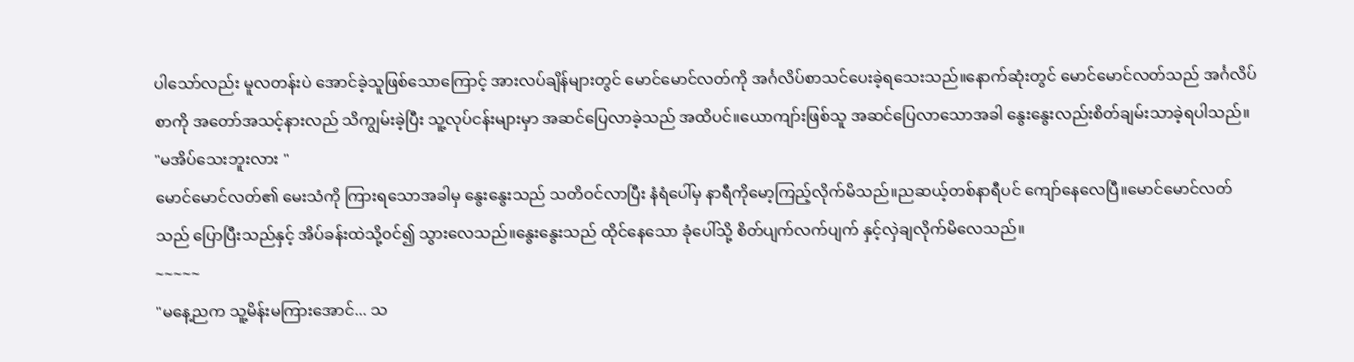ပါသော်လည်း မူလတန်းပဲ အောင်ခဲ့သူဖြစ်သောကြောင့် အားလပ်ချိန်များတွင် မောင်မောင်လတ်ကို အင်္ဂလိပ်စာသင်ပေးခဲ့ရသေးသည်။နောက်ဆုံးတွင် မောင်မောင်လတ်သည် အင်္ဂလိပ်စာကို အတော်အသင့်နားလည် သိကျွမ်းခဲ့ပြီး သူ့လုပ်ငန်းများမှာ အဆင်ပြေလာခဲ့သည် အထိပင်။ယောကျာ်းဖြစ်သူ အဆင်ပြေလာသောအခါ နွေးနွေးလည်းစိတ်ချမ်းသာခဲ့ရပါသည်။
"မအိပ်သေးဘူးလား "
မောင်မောင်လတ်၏ မေးသံကို ကြားရသောအခါမှ နွေးနွေးသည် သတိဝင်လာပြီး နံရံပေါ်မှ နာရီကိုမော့ကြည့်လိုက်မိသည်။ညဆယ့်တစ်နာရီပင် ကျော်နေလေပြီ။မောင်မောင်လတ်သည် ပြောပြီးသည်နှင့် အိပ်ခန်းထဲသို့၀င်၍ သွားလေသည်။နွေးနွေးသည် ထိုင်နေသော ခုံပေါ်သို့ စိတ်ပျက်လက်ပျက် နှင့်လှဲချလိုက်မိလေသည်။
~~~~~
"မနေ့ညက သူ့မိန်းမကြားအောင်... သ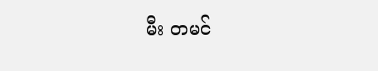မီး တမင်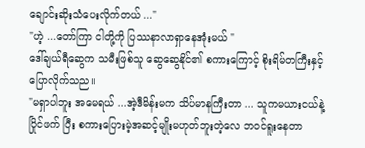ချောင်းဆိုးသံပေးလိုက်တယ် ..."
"ဟဲ့ ...တော်ကြာ ငါတို့ကို ပြဿနာလာရှာနေအုံးမယ် "
ဒေါ်ချယ်ရီဆွေက သမီးဖြစ်သူ ဆွေဆွေနိုင်၏ စကားကြောင့် စိုးရိမ်တကြီးနှင့် ပြောလိုက်သည။
"မရှာပါဘူး အမေရယ် ...အဲ့ဒီမိန်းမက သိပ်မာနကြီးတာ ... သူကမယားငယ်နဲ့ ပြိုင်ဖက် ပြီး စကားပြေားမဲ့အဆင့်မျိုးမဟုတ်ဘူးတဲ့လေ ဘ၀င်ရူးနေတာ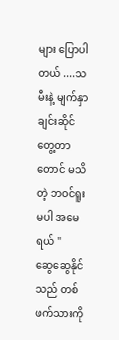များ ပြောပါတယ် ....သမီးနဲ့ မျက်နှာချင်းဆိုင် တွေ့တာတောင် မသိတဲ့ ဘဝင်ရူးမပါ အမေရယ် "
ဆွေဆွေနိုင်သည် တစ်ဖက်သားကို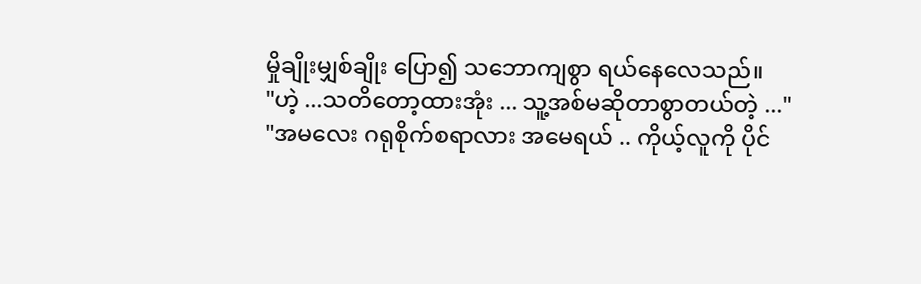မှိုချိုးမျှစ်ချိုး ပြော၍ သဘောကျစွာ ရယ်နေလေသည်။
"ဟဲ့ ...သတိတော့ထားအုံး ... သူ့အစ်မဆိုတာစွာတယ်တဲ့ ..."
"အမလေး ဂရုစိုက်စရာလား အမေရယ် .. ကိုယ့်လူကို ပိုင်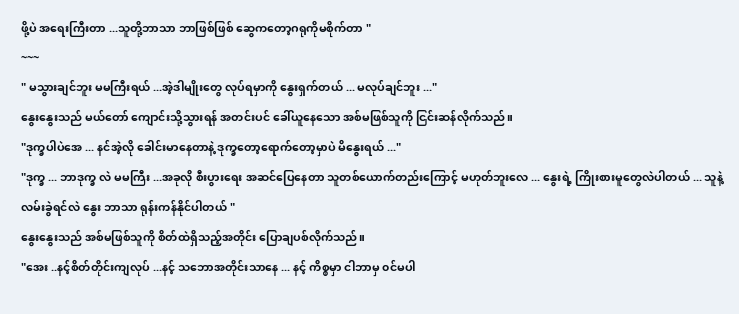ဖို့ပဲ အရေးကြီးတာ ...သူတို့ဘာသာ ဘာဖြစ်ဖြစ် ဆွေကတော့ဂရုကိုမစိုက်တာ "
~~~
" မသွားချင်ဘူး မမကြီးရယ် ...အဲ့ဒါမျိုးတွေ လုပ်ရမှာကို နွေးရှက်တယ် ... မလုပ်ချင်ဘူး ..."
နွေးနွေးသည် မယ်တော် ကျောင်းသို့သွားရန် အတင်းပင် ခေါ်ယူနေသော အစ်မဖြစ်သူကို ငြင်းဆန်လိုက်သည်။
"ဒုက္ခပါပဲအေ ... နင်အဲ့လို ခေါင်းမာနေတာနဲ့ ဒုက္ခတော့ရောက်တော့မှာပဲ မိနွေးရယ် ..."
"ဒုက္ခ ... ဘာဒုက္ခ လဲ မမကြီး ...အခုလို စီးပွားရေး အဆင်ပြေနေတာ သူတစ်ယောက်တည်းကြောင့် မဟုတ်ဘူးလေ ... နွေးရဲ့ ကြိုးစားမူတွေလဲပါတယ် ... သူနဲ့လမ်းခွဲရင်လဲ နွေး ဘာသာ ရုန်းကန်နိုင်ပါတယ် "
နွေးနွေးသည် အစ်မဖြစ်သူကို စိတ်ထဲရှိသည့်အတိုင်း ပြောချပစ်လိုက်သည်။
"အေး ..နင့်စိတ်တိုင်းကျလုပ် ...နင့် သဘောအတိုင်းသာနေ ... နင့် ကိစ္စမှာ ငါဘာမှ ၀င်မပါ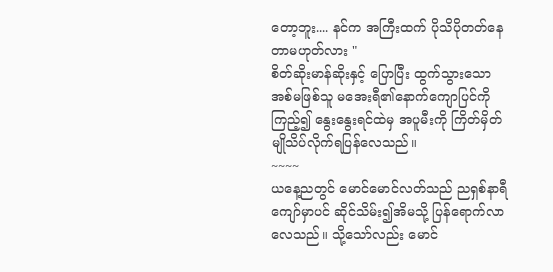တော့ဘူး.... နင်က အကြီးထက် ပိုသိပိုတတ်နေတာမဟုတ်လား "
စိတ်ဆိုးမာန်ဆိုးနှင့် ပြောပြီး ထွက်သွားသော အစ်မဖြစ်သူ မအေးရီ၏နောက်ကျောပြင်ကို ကြည့်၍ နွေးနွေးရင်ထဲမှ အပူမီးကို ကြိတ်မှိတ် မျိုသိပ်လိုက်ရပြန်လေသည်။
~~~~
ယနေ့ညတွင် မောင်မောင်လတ်သည် ညရှစ်နာရီကျော်မှာပင် ဆိုင်သိမ်း၍အိမသို့ ပြန်ရောက်လာလေသည်။ သို့သော်လည်း မောင်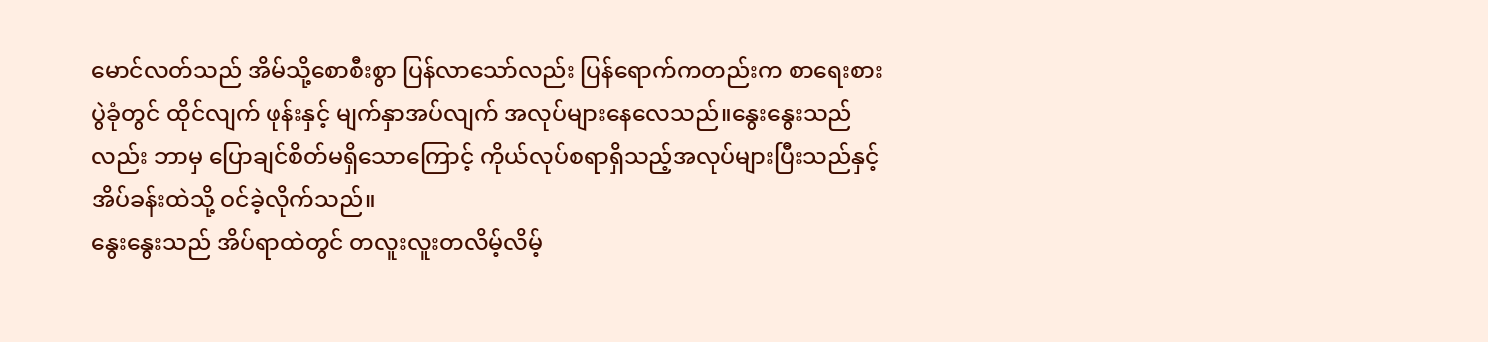မောင်လတ်သည် အိမ်သို့စောစီးစွာ ပြန်လာသော်လည်း ပြန်ရောက်ကတည်းက စာရေးစားပွဲခုံတွင် ထိုင်လျက် ဖုန်းနှင့် မျက်နှာအပ်လျက် အလုပ်များနေလေသည်။နွေးနွေးသည်လည်း ဘာမှ ပြောချင်စိတ်မရှိသောကြောင့် ကိုယ်လုပ်စရာရှိသည့်အလုပ်များပြီးသည်နှင့် အိပ်ခန်းထဲသို့ ဝင်ခဲ့လိုက်သည်။
နွေးနွေးသည် အိပ်ရာထဲတွင် တလူးလူးတလိမ့်လိမ့်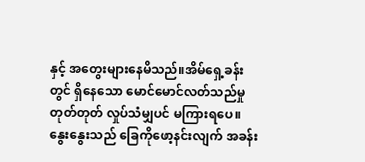နှင့် အတွေးများနေမိသည်။အိမ်ရှေ့ခန်းတွင် ရှိနေသော မောင်မောင်လတ်သည်မှု တုတ်တုတ် လှုပ်သံမျှပင် မကြားရပေ။
နွေးနွေးသည် ခြေကိုဖော့နင်းလျက် အခန်း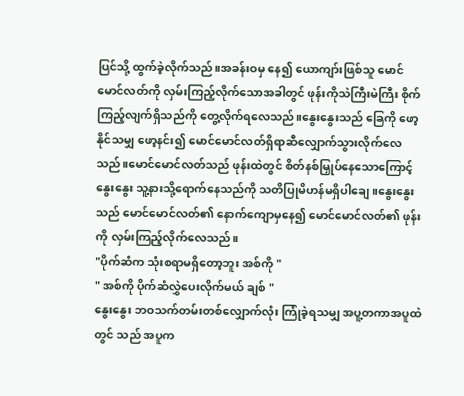ပြင်သို့ ထွက်ခဲ့လိုက်သည်။အခန်းဝမှ နေ၍ ယောကျာ်းဖြစ်သူ မောင်မောင်လတ်ကို လှမ်းကြည့်လိုက်သောအခါတွင် ဖုန်းကိုသဲကြီးမဲကြီး စိုက်ကြည့်လျက်ရှိသည်ကို တွေ့လိုက်ရလေသည်။နွေးနွေးသည် ခြေကို ဖော့နိုင်သမျှ ဖော့နင်း၍ မောင်မောင်လတ်ရှိရာဆီလျှောက်သွားလိုက်လေသည်။မောင်မောင်လတ်သည် ဖုန်းထဲတွင် စိတ်နစ်မြှုပ်နေသောကြောင့် နွေးနွေး သူ့နားသို့ရောက်နေသည်ကို သတိပြုမိဟန်မရှိပါချေ။နွေးနွေးသည် မောင်မောင်လတ်၏ နောက်ကျောမှနေ၍ မောင်မောင်လတ်၏ ဖုန်းကို လှမ်းကြည့်လိုက်လေသည်။
"ပိုက်ဆံက သုံးစရာမရှိတော့ဘူး အစ်ကို "
" အစ်ကို ပိုက်ဆံလွှဲပေးလိုက်မယ် ချစ် "
နွေးနွေး ဘဝသက်တမ်းတစ်လျှောက်လုံး ကြုံခဲ့ရသမျှ အပူ့တကာအပူထဲတွင် သည် အပူက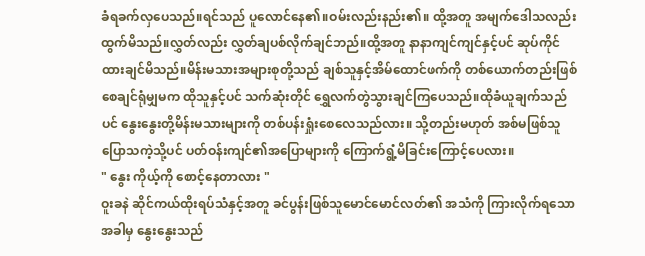ခံရခက်လှပေသည်။ရင်သည် ပူလောင်နေ၏။ဝမ်းလည်းနည်း၏။ ထို့အတူ အမျက်ဒေါသလည်း ထွက်မိသည်။လွှတ်လည်း လွှတ်ချပစ်လိုက်ချင်ဘည်။ထို့အတူ နာနာကျင်ကျင်နှင့်ပင် ဆုပ်ကိုင်ထားချင်မိသည်။မိန်းမသားအများစုတို့သည် ချစ်သူနှင့်အိမ်ထောင်ဖက်ကို တစ်ယောက်တည်းဖြစ်စေချင်ရုံမျှမက ထိုသူနှင့်ပင် သက်ဆုံးတိုင် ရွှေလက်တွဲသွားချင်ကြပေသည်။ထိုခံယူချက်သည်ပင် နွေးနွေးတို့မိန်းမသားများကို တစ်ပန်းရှုံးစေလေသည်လား။ သို့တည်းမဟုတ် အစ်မဖြစ်သူ ပြောသကဲ့သို့ပင် ပတ်ဝန်းကျင်၏အပြောများကို ကြောက်ရွံ့မိခြင်းကြောင့်ပေလား။
" နွေး ကိုယ့်ကို စောင့်နေတာလား "
ဝူးခနဲ ဆိုင်ကယ်ထိုးရပ်သံနှင့်အတူ ခင်ပွန်းဖြစ်သူမောင်မောင်လတ်၏ အသံကို ကြားလိုက်ရသောအခါမှ နွေးနွေးသည်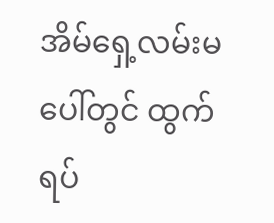အိမ်ရှေ့လမ်းမပေါ်တွင် ထွက်ရပ်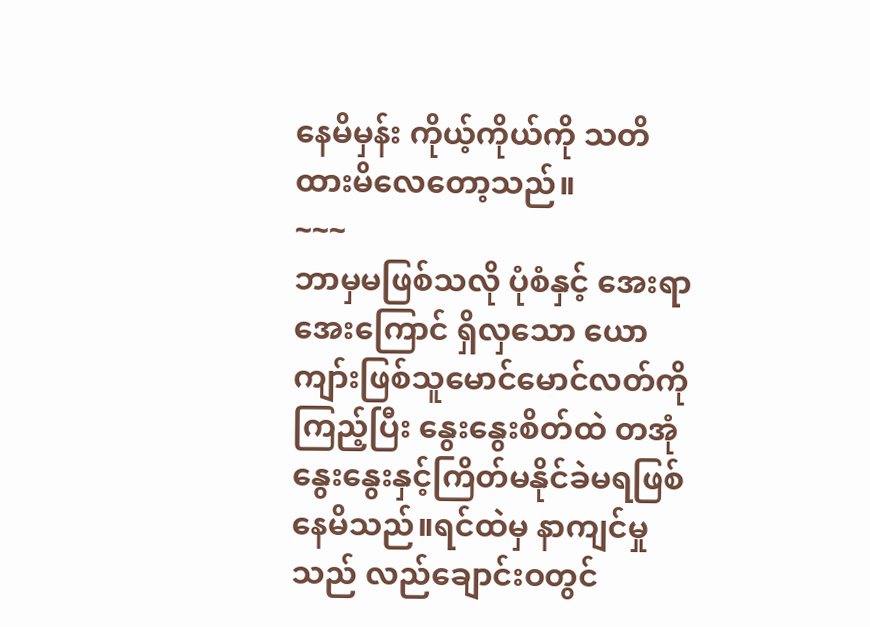နေမိမှန်း ကိုယ့်ကိုယ်ကို သတိထားမိလေတော့သည်။
~~~
ဘာမှမဖြစ်သလို ပုံစံနှင့် အေးရာအေးကြောင် ရှိလှသော ယောကျာ်းဖြစ်သူမောင်မောင်လတ်ကိုကြည့်ပြီး နွေးနွေးစိတ်ထဲ တအုံနွေးနွေးနှင့်ကြိတ်မနိုင်ခဲမရဖြစ်နေမိသည်။ရင်ထဲမှ နာကျင်မှုသည် လည်ချောင်းဝတွင်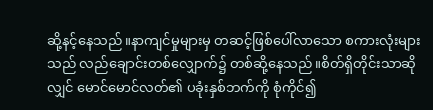ဆို့နင့်နေသည်။နာကျင်မှုများမှ တဆင့်ဖြစ်ပေါ်လာသော စကားလုံးများသည် လည်ချောင်းတစ်လျှောက်၌ တစ်ဆို့နေသည်။စိတ်ရှိတိုင်းသာဆိုလျှင် မောင်မောင်လတ်၏ ပခုံးနှစ်ဘက်ကို စုံကိုင်၍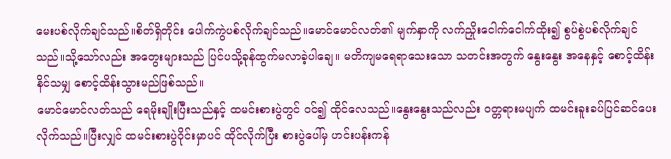မေးပစ်လိုက်ချင်သည်။စိတ်ရှိတိုင်း ပေါက်ကွဲပစ်လိုက်ချင်သည်။မောင်မောင်လတ်၏ မျက်နှာကို လက်ညှိုးငေါက်ငေါက်ထိုး၍ စွပ်စွဲပစ်လိုက်ချင်သည်။သို့သော်လည်း အတွေးများသည် ပြင်ပသို့ခုန်ထွက်မလာခဲ့ပါချေ။ မတိကျမရေရာသေးသော သတင်းအတွက် နွေးနွေး အနေနှင့် စောင့်ထိန်းနိင်သမျှ စောင့်ထိန်းသွားမည်ဖြစ်သည်။
မောင်မောင်လတ်သည် ရေမိုးချိုးပြီးသည်နှင့် ထမင်းစားပွဲတွင် ဝင်၍ ထိုင်လေသည်။နွေးနွေးသည်လည်း ၀တ္တရားမပျက် ထမင်းခူးခပ်ပြင်ဆင်ပေးလိုက်သည်။ပြီးလျှင် ထမင်းစားပွဲဝိုင်းမှာပင် ထိုင်လိုက်ပြီး စားပွဲပေါ်မှ ဟင်းပန်းကန်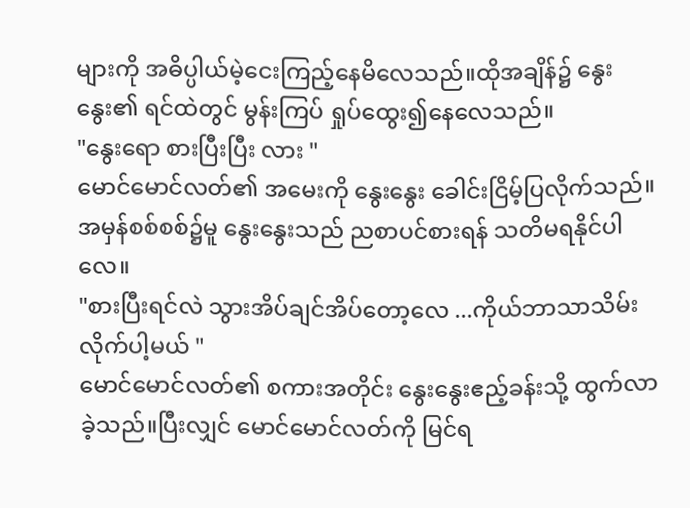များကို အဓိပ္ပါယ်မဲ့ငေးကြည့်နေမိလေသည်။ထိုအချိန်၌ နွေးနွေး၏ ရင်ထဲတွင် မွန်းကြပ် ရှုပ်ထွေး၍နေလေသည်။
"နွေးရော စားပြီးပြီး လား "
မောင်မောင်လတ်၏ အမေးကို နွေးနွေး ခေါင်းငြိမ့်ပြလိုက်သည်။အမှန်စစ်စစ်၌မူ နွေးနွေးသည် ညစာပင်စားရန် သတိမရနိုင်ပါလေ။
"စားပြီးရင်လဲ သွားအိပ်ချင်အိပ်တော့လေ ...ကိုယ်ဘာသာသိမ်းလိုက်ပါ့မယ် "
မောင်မောင်လတ်၏ စကားအတိုင်း နွေးနွေးဧည့်ခန်းသို့ ထွက်လာခဲ့သည်။ပြီးလျှင် မောင်မောင်လတ်ကို မြင်ရ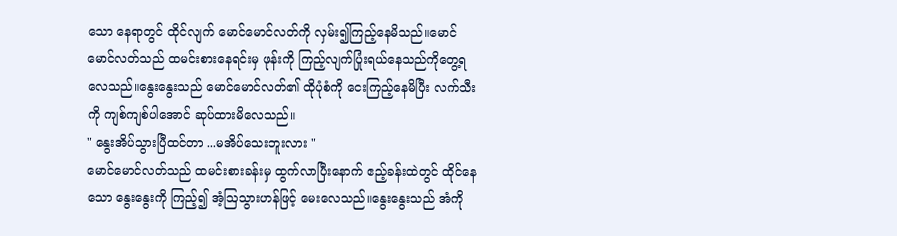သော နေရာတွင် ထိုင်လျက် မောင်မောင်လတ်ကို လှမ်း၍ကြည့်နေမိသည်။မောင်မောင်လတ်သည် ထမင်းစားနေရင်းမှ ဖုန်းကို ကြည့်လျက်ပြုံးရယ်နေသည်ကိုတွေ့ရလေသည်။နွေးနွေးသည် မောင်မောင်လတ်၏ ထိုပုံစံကို ငေးကြည့်နေမိပြီး လက်သီးကို ကျစ်ကျစ်ပါအောင် ဆုပ်ထားမိလေသည်။
" နွေးအိပ်သွားပြီထင်တာ ...မအိပ်သေးဘူးလား "
မောင်မောင်လတ်သည် ထမင်းစားခန်းမှ ထွက်လာပြီးနောက် ဧည့်ခန်းထဲတွင် ထိုင်နေသော နွေးနွေးကို ကြည့်၍ အံ့ဩသွားဟန်ဖြင့် မေးလေသည်။နွေးနွေးသည် အံကို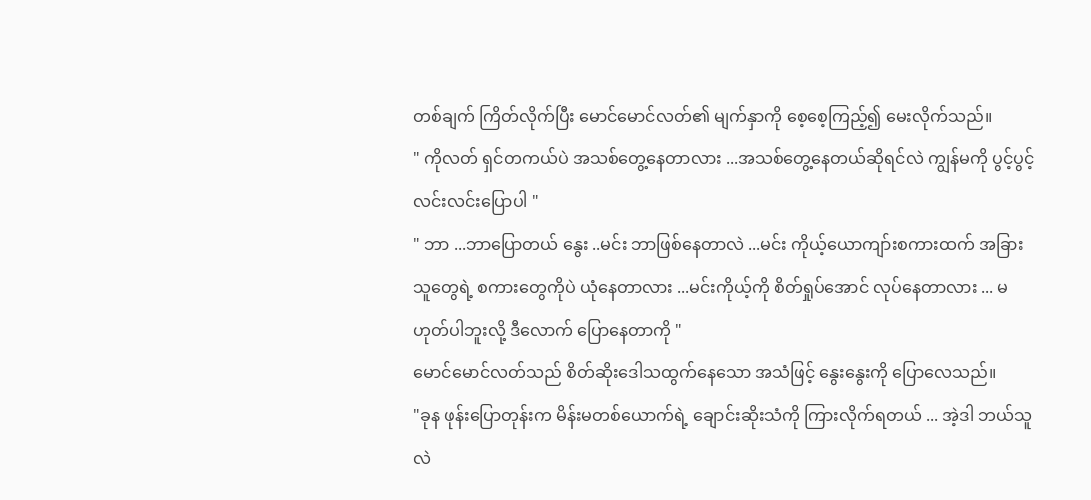တစ်ချက် ကြိတ်လိုက်ပြီး မောင်မောင်လတ်၏ မျက်နှာကို စေ့စေ့ကြည့်၍ မေးလိုက်သည်။
" ကိုလတ် ရှင်တကယ်ပဲ အသစ်တွေ့နေတာလား ...အသစ်တွေ့နေတယ်ဆိုရင်လဲ ကျွန်မကို ပွင့်ပွင့်လင်းလင်းပြောပါ "
" ဘာ ...ဘာပြောတယ် နွေး ..မင်း ဘာဖြစ်နေတာလဲ ...မင်း ကိုယ့်ယောကျာ်းစကားထက် အခြားသူတွေရဲ့ စကားတွေကိုပဲ ယုံနေတာလား ...မင်းကိုယ့်ကို စိတ်ရှုပ်အောင် လုပ်နေတာလား ... မဟုတ်ပါဘူးလို့ ဒီလောက် ပြောနေတာကို "
မောင်မောင်လတ်သည် စိတ်ဆိုးဒေါသထွက်နေသော အသံဖြင့် နွေးနွေးကို ပြောလေသည်။
"ခုန ဖုန်းပြောတုန်းက မိန်းမတစ်ယောက်ရဲ့ ချောင်းဆိုးသံကို ကြားလိုက်ရတယ် ... အဲ့ဒါ ဘယ်သူလဲ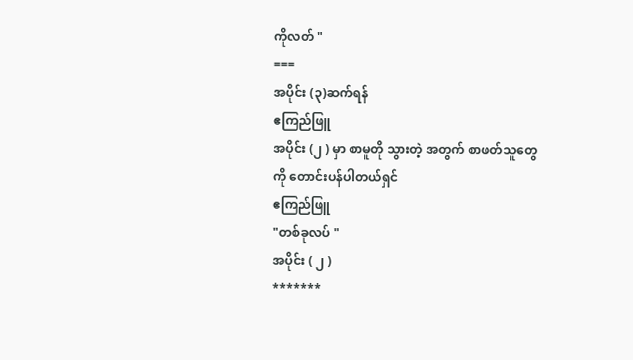ကိုလတ် "
===
အပိုင်း (၃)ဆက်ရန်
ဧကြည်ဖြူ
အပိုင်း (၂ ) မှာ စာမူတို သွားတဲ့ အတွက် စာဖတ်သူတွေကို တောင်းပန်ပါတယ်ရှင်
ဧကြည်ဖြူ
"တစ်ခုလပ် "
အပိုင်း ( ၂ )
*******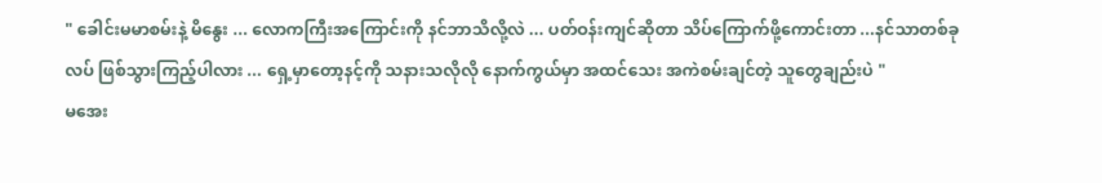" ခေါင်းမမာစမ်းနဲ့ မိနွေး ... လောကကြီးအကြောင်းကို နင်ဘာသိလို့လဲ ... ပတ်ဝန်းကျင်ဆိုတာ သိပ်ကြောက်ဖို့ကောင်းတာ ...နင်သာတစ်ခုလပ် ဖြစ်သွားကြည့်ပါလား ... ရှေ့မှာတော့နင့်ကို သနားသလိုလို နောက်ကွယ်မှာ အထင်သေး အကဲစမ်းချင်တဲ့ သူတွေချည်းပဲ "
မအေး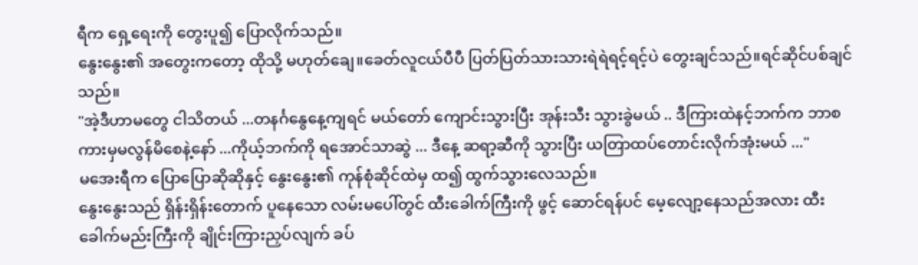ရီက ရှေ့ရေးကို တွေးပူ၍ ပြောလိုက်သည်။
နွေးနွေး၏ အတွေးကတော့ ထိုသို့ မဟုတ်ချေ။ခေတ်လူငယ်ပီပီ ပြတ်ပြတ်သားသားရဲရဲရင့်ရင့်ပဲ တွေးချင်သည်။ရင်ဆိုင်ပစ်ချင်သည်။
"အဲ့ဒီဟာမတွေ ငါသိတယ် ...တနင်္ဂနွေနေ့ကျရင် မယ်တော် ကျောင်းသွားပြီး အုန်းသီး သွားခွဲမယ် .. ဒီကြားထဲနင့်ဘက်က ဘာစကားမှမလွန်မိစေနဲ့နော် ...ကိုယ့်ဘက်ကို ရအောင်သာဆွဲ ... ဒီနေ့ ဆရာ့ဆီကို သွားပြီး ယတြာထပ်တောင်းလိုက်အုံးမယ် ..."
မအေးရီက ပြောပြောဆိုဆိုနှင့် နွေးနွေး၏ ကုန်စုံဆိုင်ထဲမှ ထ၍ ထွက်သွားလေသည်။
နွေးနွေးသည် ရှိန်းရှိန်းတောက် ပူနေသော လမ်းမပေါ်တွင် ထီးခေါက်ကြီးကို ဖွင့် ဆောင်ရန်ပင် မေ့လျော့နေသည်အလား ထီးခေါက်မည်းကြီးကို ချိုင်းကြားညှပ်လျက် ခပ်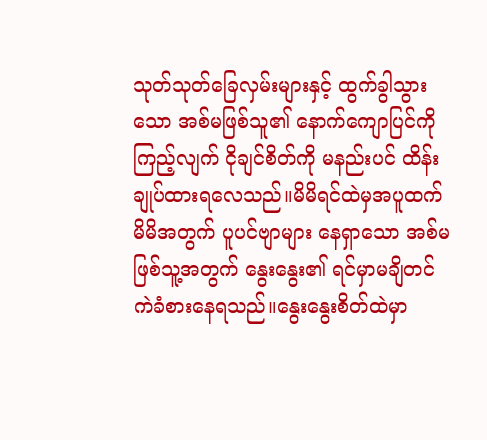သုတ်သုတ်ခြေလှမ်းများနှင့် ထွက်ခွါသွားသော အစ်မဖြစ်သူ၏ နောက်ကျောပြင်ကိုကြည့်လျက် ငိုချင်စိတ်ကို မနည်းပင် ထိန်းချုပ်ထားရလေသည်။မိမိရင်ထဲမှအပူထက် မိမိအတွက် ပူပင်ဗျာများ နေရှာသော အစ်မဖြစ်သူ့အတွက် နွေးနွေး၏ ရင်မှာမချိတင်ကဲခံစားနေရသည်။နွေးနွေးစိတ်ထဲမှာ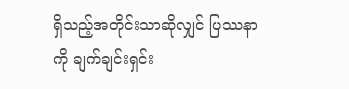ရှိသည့်အတိုင်းသာဆိုလျှင် ပြဿနာကို ချက်ချင်းရှင်း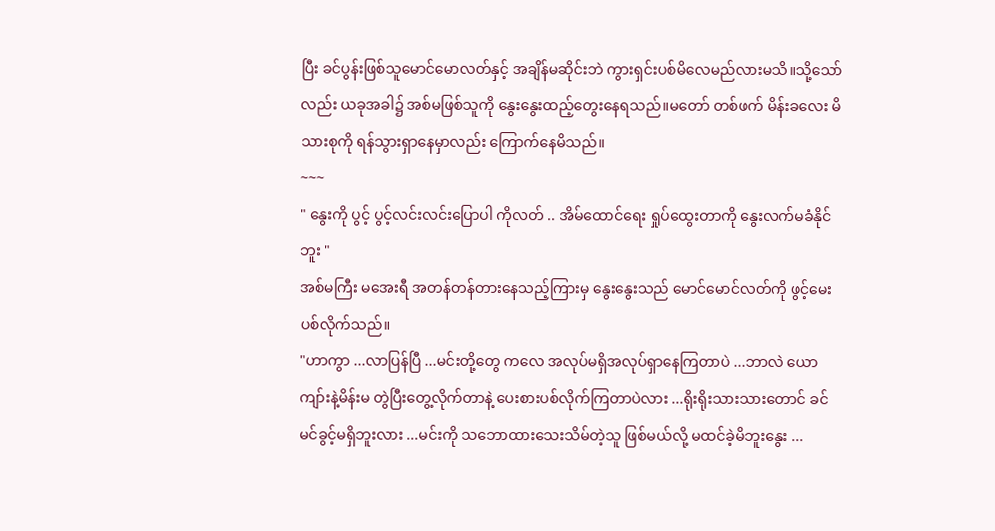ပြီး ခင်ပွန်းဖြစ်သူမောင်မောလတ်နှင့် အချိန်မဆိုင်းဘဲ ကွားရှင်းပစ်မိလေမည်လားမသိ။သို့သော်လည်း ယခုအခါ၌ အစ်မဖြစ်သူကို နွေးနွေးထည့်တွေးနေရသည်။မတော် တစ်ဖက် မိန်းခလေး မိသားစုကို ရန်သွားရှာနေမှာလည်း ကြောက်နေမိသည်။
~~~
" နွေးကို ပွင့် ပွင့်လင်းလင်းပြောပါ ကိုလတ် .. အိမ်ထောင်ရေး ရှုပ်ထွေးတာကို နွေးလက်မခံနိုင်ဘူး "
အစ်မကြီး မအေးရီ အတန်တန်တားနေသည့်ကြားမှ နွေးနွေးသည် မောင်မောင်လတ်ကို ဖွင့်မေးပစ်လိုက်သည်။
"ဟာကွာ ...လာပြန်ပြီ ...မင်းတို့တွေ ကလေ အလုပ်မရှိအလုပ်ရှာနေကြတာပဲ ...ဘာလဲ ယောကျာ်းနဲ့မိန်းမ တွဲပြီးတွေ့လိုက်တာနဲ့ ပေးစားပစ်လိုက်ကြတာပဲလား ...ရိုးရိုးသားသားတောင် ခင်မင်ခွင့်မရှိဘူးလား ...မင်းကို သဘောထားသေးသိမ်တဲ့သူ ဖြစ်မယ်လို့ မထင်ခဲ့မိဘူးနွေး ...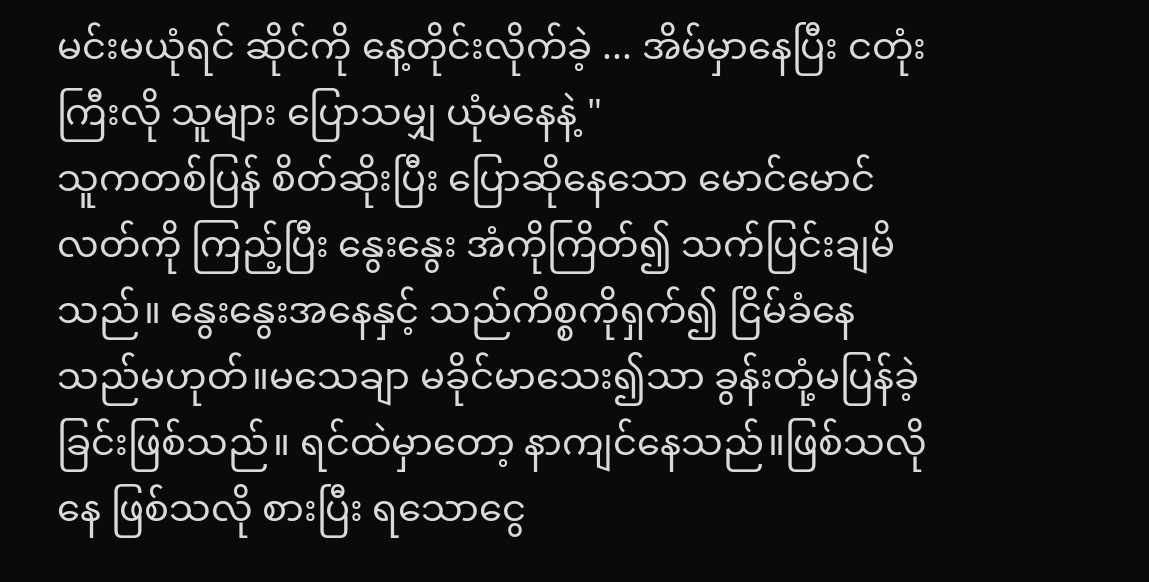မင်းမယုံရင် ဆိုင်ကို နေ့တိုင်းလိုက်ခဲ့ ... အိမ်မှာနေပြီး ငတုံးကြီးလို သူများ ပြောသမျှ ယုံမနေနဲ့ "
သူကတစ်ပြန် စိတ်ဆိုးပြီး ပြောဆိုနေသော မောင်မောင်လတ်ကို ကြည့်ပြီး နွေးနွေး အံကိုကြိတ်၍ သက်ပြင်းချမိသည်။ နွေးနွေးအနေနှင့် သည်ကိစ္စကိုရှက်၍ ငြိမ်ခံနေသည်မဟုတ်။မသေချာ မခိုင်မာသေး၍သာ ခွန်းတုံ့မပြန်ခဲ့ခြင်းဖြစ်သည်။ ရင်ထဲမှာတော့ နာကျင်နေသည်။ဖြစ်သလိုနေ ဖြစ်သလို စားပြီး ရသောငွေ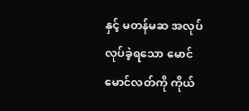နှင့် မတန်မဆ အလုပ်လုပ်ခဲ့ရသော မောင်မောင်လတ်ကို ကိုယ်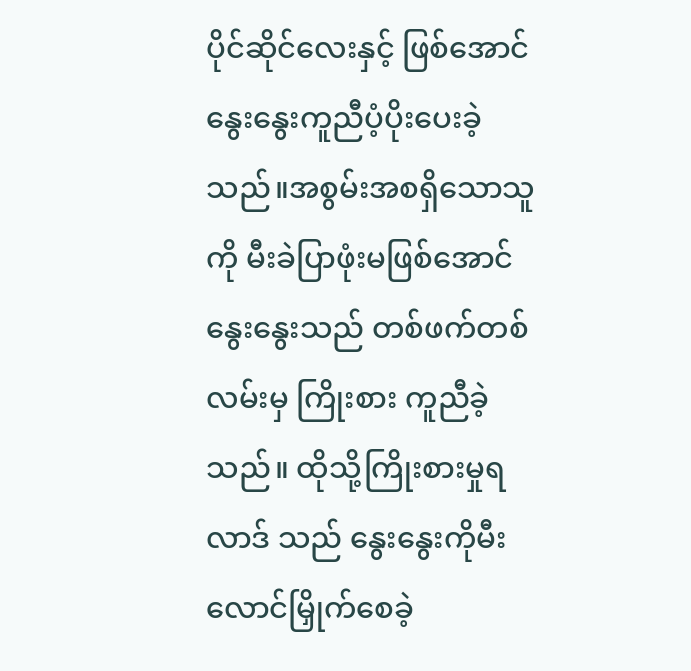ပိုင်ဆိုင်လေးနှင့် ဖြစ်အောင် နွေးနွေးကူညီပံ့ပိုးပေးခဲ့သည်။အစွမ်းအစရှိသောသူကို မီးခဲပြာဖုံးမဖြစ်အောင် နွေးနွေးသည် တစ်ဖက်တစ်လမ်းမှ ကြိုးစား ကူညီခဲ့သည်။ ထိုသို့ကြိုးစားမှုရလာဒ် သည် နွေးနွေးကိုမီးလောင်မြှိုက်စေခဲ့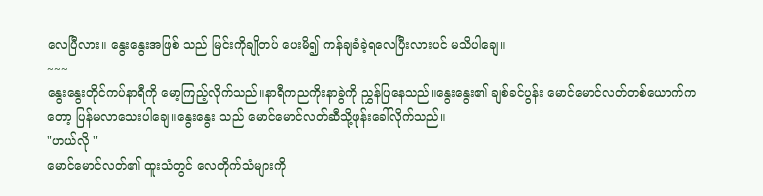လေပြီလား။ နွေးနွေးအဖြစ် သည် မြင်းကိုချိုတပ် ပေးမိ၍ ကန်ချခံခဲ့ရလေပြီးလားပင် မသိပါချေ။
~~~
နွေးနွေးတိုင်ကပ်နာရီကို မော့ကြည့်လိုက်သည်။နာရီကညကိုးနာခွဲကို ညွှန်ပြနေသည်။နွေးနွေး၏ ချစ်ခင်ပွန်း မောင်မောင်လတ်တစ်ယောက်ကတော့ ပြန်မလာသေးပါချေ။နွေးနွေး သည် မောင်မောင်လတ်ဆီသို့ဖုန်းခေါ်လိုက်သည်။
"ဟယ်လို "
မောင်မောင်လတ်၏ ထူးသံတွင် လေတိုက်သံများကို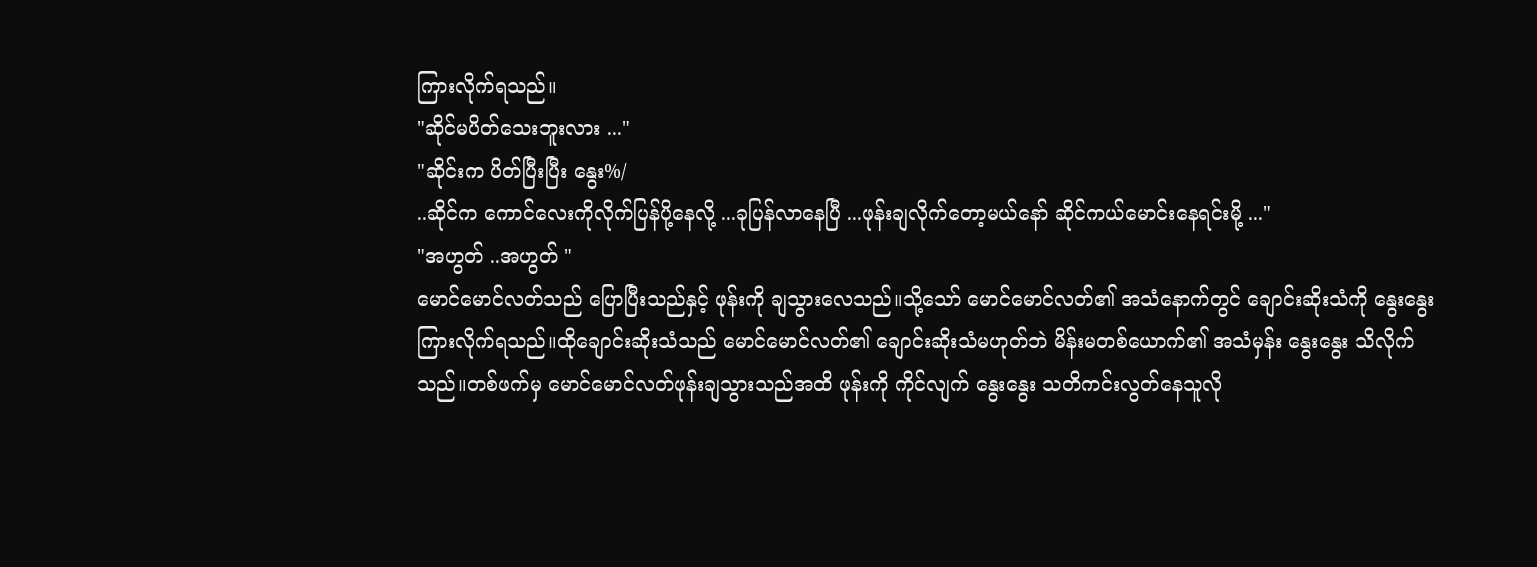ကြားလိုက်ရသည်။
"ဆိုင်မပိတ်သေးဘူးလား ..."
"ဆိုင်းက ပိတ်ပြီးပြီး နွေး%/
..ဆိုင်က ကောင်လေးကိုလိုက်ပြန်ပို့နေလို့ ...ခုပြန်လာနေပြီ ...ဖုန်းချလိုက်တော့မယ်နော် ဆိုင်ကယ်မောင်းနေရင်းမို့ ..."
"အဟွတ် ..အဟွတ် "
မောင်မောင်လတ်သည် ပြောပြီးသည်နှင့် ဖုန်းကို ချသွားလေသည်။သို့သော် မောင်မောင်လတ်၏ အသံနောက်တွင် ချောင်းဆိုးသံကို နွေးနွေး ကြားလိုက်ရသည်။ထိုချောင်းဆိုးသံသည် မောင်မောင်လတ်၏ ချောင်းဆိုးသံမဟုတ်ဘဲ မိန်းမတစ်ယောက်၏ အသံမှန်း နွေးနွေး သိလိုက်သည်။တစ်ဖက်မှ မောင်မောင်လတ်ဖုန်းချသွားသည်အထိ ဖုန်းကို ကိုင်လျက် နွေးနွေး သတိကင်းလွတ်နေသူလို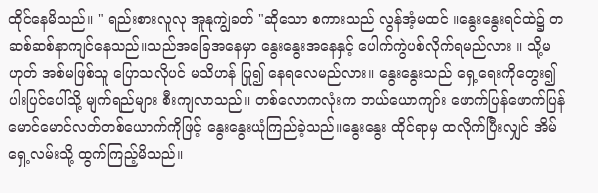ထိုင်နေမိသည်။ " ရည်းစားလူလု အူနုကျွဲခတ် "ဆိုသော စကားသည် လွန်အံ့မထင် ။နွေးနွေးရင်ထဲ၌ တဆစ်ဆစ်နာကျင်နေသည်။သည်အခြေအနေမှာ နွေးနွေးအနေနှင့် ပေါက်ကွဲပစ်လိုက်ရမည်လား ။ သို့မဟုတ် အစ်မဖြစ်သူ ပြောသလိုပင် မသိဟန် ပြု၍ နေရလေမည်လား။ နွေးနွေးသည် ရှေ့ရေးကိုတွေး၍ ပါးပြင်ပေါ်သို့ မျက်ရည်များ စီးကျလာသည်။ တစ်လောကလုံးက ဘယ်ယောကျာ်း ဖောက်ပြန်ဖောက်ပြန် မောင်မောင်လတ်တစ်ယောက်ကိုဖြင့် နွေးနွေးယုံကြည်ခဲ့သည်။နွေးနွေး ထိုင်ရာမှ ထလိုက်ပြီးလျှင် အိမ်ရှေ့လမ်းသို့ ထွက်ကြည့်မိသည်။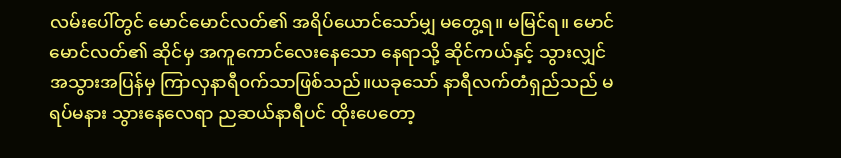လမ်းပေါ်တွင် မောင်မောင်လတ်၏ အရိပ်ယောင်သော်မျှ မတွေ့ရ။ မမြင်ရ။ မောင်မောင်လတ်၏ ဆိုင်မှ အကူကောင်လေးနေသော နေရာသို့ ဆိုင်ကယ်နှင့် သွားလျှင် အသွားအပြန်မှ ကြာလှနာရီ၀က်သာဖြစ်သည်။ယခုသော် နာရီလက်တံရှည်သည် မရပ်မနား သွားနေလေရာ ညဆယ်နာရီပင် ထိုးပေတော့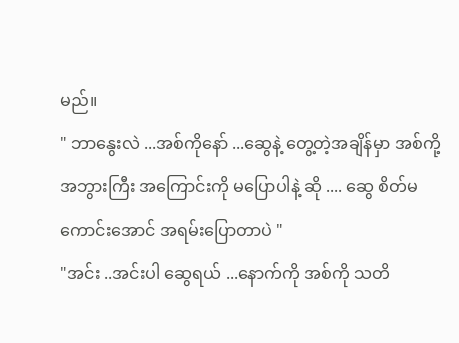မည်။
" ဘာနွေးလဲ ...အစ်ကိုနော် ...ဆွေနဲ့ တွေ့တဲ့အချိန်မှာ အစ်ကို့ အဘွားကြီး အကြောင်းကို မပြောပါနဲ့ ဆို .... ဆွေ စိတ်မကောင်းအောင် အရမ်းပြောတာပဲ "
"အင်း ..အင်းပါ ဆွေရယ် ...နောက်ကို အစ်ကို သတိ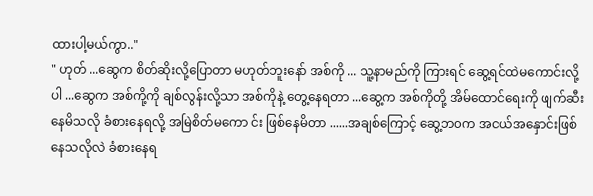ထားပါ့မယ်ကွာ.."
" ဟုတ် ...ဆွေက စိတ်ဆိုးလို့ပြောတာ မဟုတ်ဘူးနော် အစ်ကို ... သူ့နာမည်ကို ကြားရင် ဆွေ့ရင်ထဲမကောင်းလို့ပါ ...ဆွေက အစ်ကို့ကို ချစ်လွန်းလို့သာ အစ်ကိုနဲ့ တွေ့နေရတာ ...ဆွေ့က အစ်ကိုတို့ အိမ်ထောင်ရေးကို ဖျက်ဆီးနေမိသလို ခံစားနေရလို့ အမြဲစိတ်မကော င်း ဖြစ်နေမိတာ ......အချစ်ကြောင့် ဆွေ့ဘ၀က အငယ်အနှောင်းဖြစ်နေသလိုလဲ ခံစားနေရ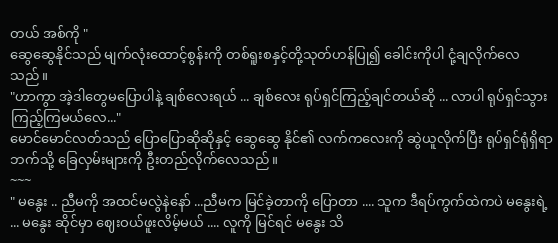တယ် အစ်ကို "
ဆွေဆွေနိုင်သည် မျက်လုံးထောင့်စွန်းကို တစ်ရူးစနှင့်တို့သုတ်ဟန်ပြု၍ ခေါင်းကိုပါ ငုံ့ချလိုက်လေသည်။
"ဟာကွာ အဲ့ဒါတွေမပြောပါနဲ့ ချစ်လေးရယ် ... ချစ်လေး ရုပ်ရှင်ကြည့်ချင်တယ်ဆို ... လာပါ ရုပ်ရှင်သွားကြည့်ကြမယ်လေ..."
မောင်မောင်လတ်သည် ပြောပြောဆိုဆိုနှင့် ဆွေဆွေ နိုင်၏ လက်ကလေးကို ဆွဲယူလိုက်ပြီး ရုပ်ရှင်ရုံရှိရာဘက်သို့ ခြေလှမ်းများကို ဦးတည်လိုက်လေသည်။
~~~
" မနွေး .. ညီမကို အထင်မလွဲနဲနော် ...ညီမက မြင်ခဲ့တာကို ပြောတာ .... သူက ဒီရပ်ကွက်ထဲကပဲ မနွေးရဲ့ ... မနွေး ဆိုင်မှာ ဈေးဝယ်ဖူးလိမ့်မယ် .... လူကို မြင်ရင် မနွေး သိ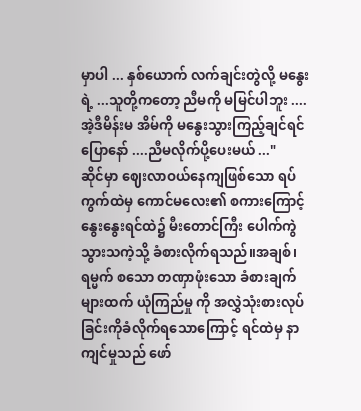မှာပါ ... နှစ်ယောက် လက်ချင်းတွဲလို့ မနွေးရဲ့ ...သူတို့ကတော့ ညီမကို မမြင်ပါဘူး .... အဲ့ဒီမိန်းမ အိမ်ကို မနွေးသွားကြည့်ချင်ရင်ပြောနော် ....ညီမလိုက်ပို့ပေးမယ် ..."
ဆိုင်မှာ ဈေးလာဝယ်နေကျဖြစ်သော ရပ်ကွက်ထဲမှ ကောင်မလေး၏ စကားကြောင့် နွေးနွေးရင်ထဲ၌ မီးတောင်ကြီး ပေါက်ကွဲသွားသကဲ့သို့ ခံစားလိုက်ရသည်။အချစ်၊ ရမ္မက် စသော တဏှာဖုံးသော ခံစားချက်များထက် ယုံကြည်မှု ကို အလွှဲသုံးစားလုပ်ခြင်းကိုခံလိုက်ရသောကြောင့် ရင်ထဲမှ နာကျင်မှုသည် ဖော်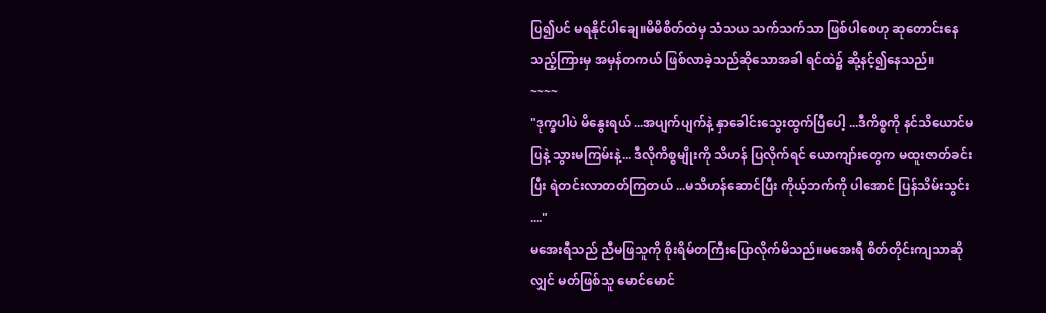ပြ၍ပင် မရနိုင်ပါချေ။မိမိစိတ်ထဲမှ သံသယ သက်သက်သာ ဖြစ်ပါစေဟု ဆုတောင်းနေသည့်ကြားမှ အမှန်တကယ် ဖြစ်လာခဲ့သည်ဆိုသောအခါ ရင်ထဲ၌ ဆို့နင့်၍နေသည်။
~~~~
"ဒုက္ခပါပဲ မိနွေးရယ် ...အပျက်ပျက်နဲ့ နှာခေါင်းသွေးထွက်ပြီပေါ့ ...ဒီကိစ္စကို နင်သိယောင်မပြနဲ့ သွားမကြမ်းနဲ့... ဒီလိုကိစ္စမျိုးကို သိဟန် ပြလိုက်ရင် ယောကျာ်းတွေက မထူးဇာတ်ခင်းပြီး ရဲတင်းလာတတ်ကြတယ် ...မသိဟန်ဆောင်ပြီး ကိုယ့်ဘက်ကို ပါအောင် ပြန်သိမ်းသွင်း ...."
မအေးရီသည် ညီမဖြသူကို စိုးရိမ်တကြီးပြောလိုက်မိသည်။မအေးရီ စိတ်တိုင်းကျသာဆိုလျှင် မတ်ဖြစ်သူ မောင်မောင်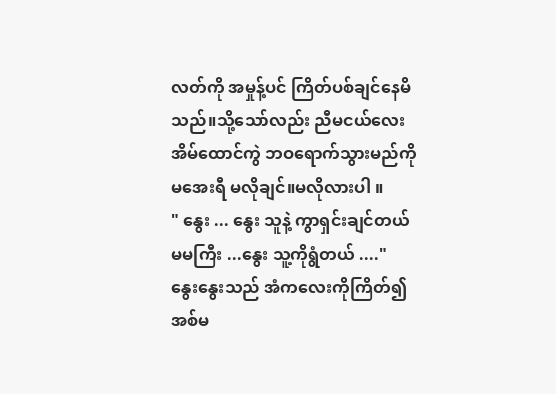လတ်ကို အမှုန့်ပင် ကြိတ်ပစ်ချင်နေမိသည်။သို့သော်လည်း ညီမငယ်လေး အိမ်ထောင်ကွဲ ဘဝရောက်သွားမည်ကို မအေးရီ မလိုချင်။မလိုလားပါ ။
" နွေး ... နွေး သူနဲ့ ကွာရှင်းချင်တယ် မမကြီး ...နွေး သူ့ကိုရွံတယ် ...."
နွေးနွေးသည် အံကလေးကိုကြိတ်၍ အစ်မ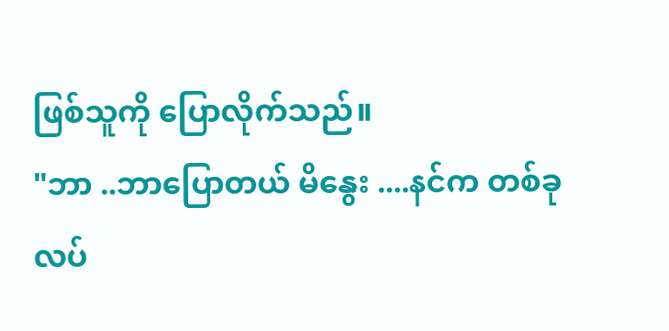ဖြစ်သူကို ပြောလိုက်သည်။
"ဘာ ..ဘာပြောတယ် မိနွေး ....နင်က တစ်ခုလပ်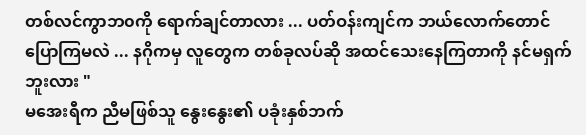တစ်လင်ကွာဘ၀ကို ရောက်ချင်တာလား ... ပတ်ဝန်းကျင်က ဘယ်လောက်တောင် ပြောကြမလဲ ... နဂိုကမှ လူတွေက တစ်ခုလပ်ဆို အထင်သေးနေကြတာကို နင်မရှက်ဘူးလား "
မအေးရီက ညီမဖြစ်သူ နွေးနွေး၏ ပခုံးနှစ်ဘက်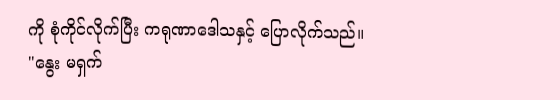ကို စုံကိုင်လိုက်ပြီး ကရုဏာဒေါသနှင့် ပြောလိုက်သည်။
"နွေး မရှက်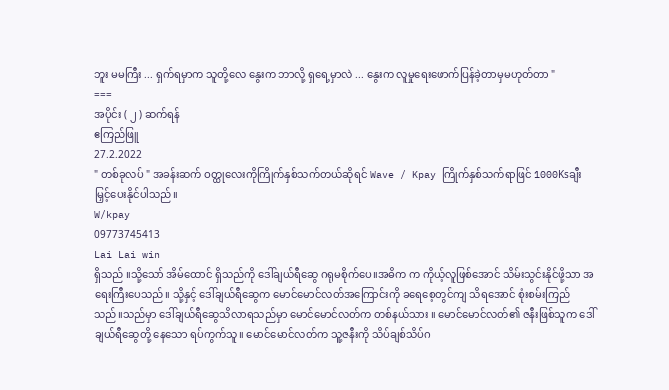ဘူး မမကြီး ... ရှက်ရမှာက သူတို့လေ နွေးက ဘာလို့ ရှရေ့မှာလဲ ... နွေးက လူမှုရေးဖောက်ပြန်ခဲ့တာမှမဟုတ်တာ "
===
အပိုင်း ( ၂ ) ဆက်ရန်
ဧကြည်ဖြူ
27.2.2022
" တစ်ခုလပ် " အခန်းဆက် ဝတ္ထုလေးကိုကြိုက်နှစ်သက်တယ်ဆိုရင် Wave / Kpay ကြိုက်နှစ်သက်ရာဖြင် 1000Ksချီးမြှင့်ပေးနိုင်ပါသည်။
W/kpay
09773745413
Lai Lai win
ရှိသည် ။သို့သော် အိမ်ထောင် ရှိသည်ကို ဒေါ်ချယ်ရီဆွေ ဂရုမစိုက်ပေ။အဓိက က ကိုယ့်လူဖြစ်အောင် သိမ်းသွင်းနိုင်ဖို့သာ အရေးကြီးပေသည်။ သို့နှင့် ဒေါ်ချယ်ရီဆွေက မောင်မောင်လတ်အကြောင်းကို ခရေစေ့တွင်ကျ သိရအောင် စုံးစမ်းကြည်သည်။သည်မှာ ဒေါ်ချယ်ရီဆွေသိလာရသည်မှာ မောင်မောင်လတ်က တစ်နယ်သား ။ မောင်မောင်လတ်၏ ဇနီးဖြစ်သူက ဒေါ်ချယ်ရီဆွေတို့ နေသော ရပ်ကွက်သူ။ မောင်မောင်လတ်က သူ့ဇနီးကို သိပ်ချစ်သိပ်ဂ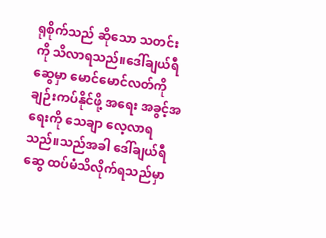ရုစိုက်သည် ဆိုသော သတင်းကို သိလာရသည်။ဒေါ်ချယ်ရီဆွေမှာ မောင်မောင်လတ်ကို ချဉ်းကပ်နိုင်ဖို့ အရေး အခွင့်အရေးကို သေချာ လေ့လာရသည်။သည်အခါ ဒေါ်ချယ်ရီဆွေ ထပ်မံသိလိုက်ရသည်မှာ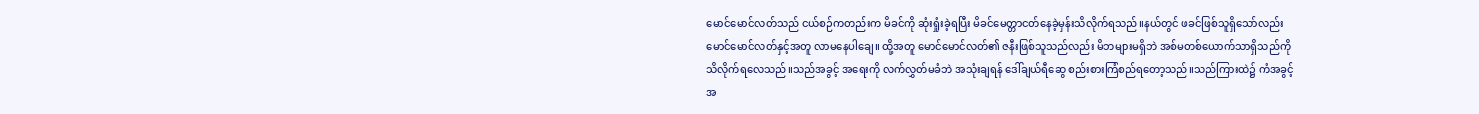မောင်မောင်လတ်သည် ငယ်စဉ်ကတည်းက မိခင်ကို ဆုံးရှုံးခဲ့ရပြီး မိခင်မေတ္တာငတ်နေခဲ့မှန်းသိလိုက်ရသည်။နယ်တွင် ဖခင်ဖြစ်သူရှိသော်လည်း မောင်မောင်လတ်နှင့်အတူ လာမနေပါချေ။ ထို့အတူ မောင်မောင်လတ်၏ ဇနီးဖြစ်သူသည်လည်း မိဘများမရှိဘဲ အစ်မတစ်ယောက်သာရှိသည်ကိုသိလိုက်ရလေသည်။သည်အခွင့် အရေးကို လက်လွှတ်မခံဘဲ အသုံးချရန် ဒေါ်ချယ်ရီဆွေ စည်းစားကြံစည်ရတော့သည်။သည်ကြားထဲ၌ ကံအခွင့်အ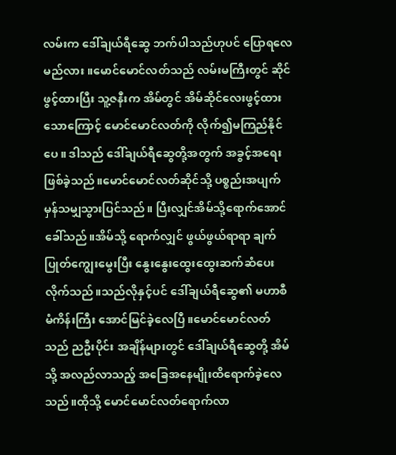လမ်းက ဒေါ်ချယ်ရီဆွေ ဘက်ပါသည်ဟုပင် ပြောရလေမည်လား။မောင်မောင်လတ်သည် လမ်းမကြီးတွင် ဆိုင်ဖွင့်ထားပြီး သူ့ဇနီးက အိမ်တွင် အိမ်ဆိုင်လေးဖွင့်ထားသောကြောင့် မောင်မောင်လတ်ကို လိုက်၍မကြည်နိုင်ပေ။ ဒါသည် ဒေါ်ချယ်ရီဆွေတို့အတွက် အခွင့်အရေးဖြစ်ခဲ့သည်။မောင်မောင်လတ်ဆိုင်သို့ ပစ္စည်းအပျက်မှန်သမျှသွားပြင်သည်။ ပြီးလျှင်အိမ်သို့ရောက်အောင် ခေါ်သည်။အိမ်သို့ ရောက်လျှင် ဖွယ်ဖွယ်ရာရာ ချက်ပြုတ်ကျွေးမွေးပြီး နွေးနွေးထွေးထွေးဆက်ဆံပေးလိုက်သည်။သည်လိုနှင့်ပင် ဒေါ်ချယ်ရီဆွေ၏ မဟာစီမံကိန်းကြီး အောင်မြင်ခဲ့လေပြီ။မောင်မောင်လတ်သည် ညဦးပိုင်း အချိန်များတွင် ဒေါ်ချယ်ရီဆွေတို့ အိမ်သို့ အလည်လာသည့် အခြေအနေမျိုးထိရောက်ခဲ့လေသည်။ထိုသို့ မောင်မောင်လတ်ရောက်လာ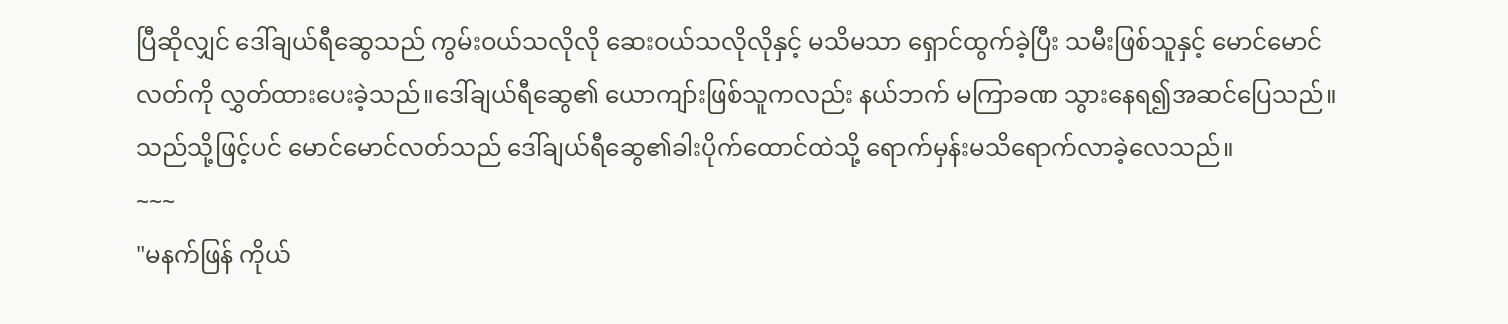ပြီဆိုလျှင် ဒေါ်ချယ်ရီဆွေသည် ကွမ်းဝယ်သလိုလို ဆေးဝယ်သလိုလိုနှင့် မသိမသာ ရှောင်ထွက်ခဲ့ပြီး သမီးဖြစ်သူနှင့် မောင်မောင်လတ်ကို လွှတ်ထားပေးခဲ့သည်။ဒေါ်ချယ်ရီဆွေ၏ ယောကျာ်းဖြစ်သူကလည်း နယ်ဘက် မကြာခဏ သွားနေရ၍အဆင်ပြေသည်။သည်သို့ဖြင့်ပင် မောင်မောင်လတ်သည် ဒေါ်ချယ်ရီဆွေ၏ခါးပိုက်ထောင်ထဲသို့ ရောက်မှန်းမသိရောက်လာခဲ့လေသည်။
~~~
"မနက်ဖြန် ကိုယ်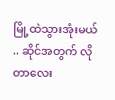မြို့ထဲသွားအုံးမယ် .. ဆိုင်အတွက် လိုတာလေး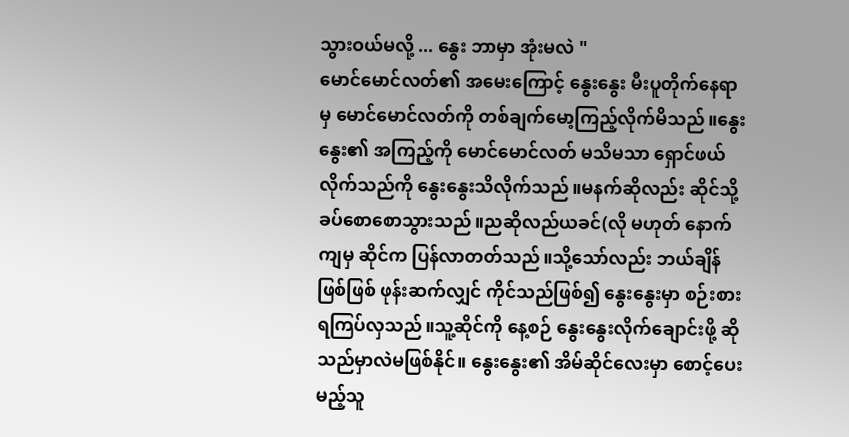သွားဝယ်မလို့ ... နွေး ဘာမှာ အုံးမလဲ "
မောင်မောင်လတ်၏ အမေးကြောင့် နွေးနွေး မီးပူတိုက်နေရာမှ မောင်မောင်လတ်ကို တစ်ချက်မော့ကြည့်လိုက်မိသည်။နွေးနွေး၏ အကြည့်ကို မောင်မောင်လတ် မသိမသာ ရှောင်ဖယ်လိုက်သည်ကို နွေးနွေးသိလိုက်သည်။မနက်ဆိုလည်း ဆိုင်သို့ခပ်စောစောသွားသည်။ညဆိုလည်ယခင်(လို မဟုတ် နောက်ကျမှ ဆိုင်က ပြန်လာတတ်သည်။သို့သော်လည်း ဘယ်ချိန် ဖြစ်ဖြစ် ဖုန်းဆက်လျှင် ကိုင်သည်ဖြစ်၍ နွေးနွေးမှာ စဉ်းစားရကြပ်လှသည်။သူ့ဆိုင်ကို နေ့စဉ် နွေးနွေးလိုက်ချောင်းဖို့ ဆိုသည်မှာလဲမဖြစ်နိုင်။ နွေးနွေး၏ အိမ်ဆိုင်လေးမှာ စောင့်ပေးမည့်သူ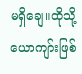မရှိချေ။ထိုသို့ ယောကျာ်းဖြစ်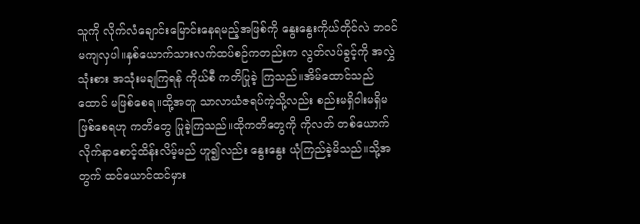သူကို လိုက်လံချောင်းမြောင်းနေရမည့်အဖြစ်ကို နွေးနွေးကိုယ်တိုင်လဲ ဘ၀င်မကျလှပါ။နှစ်ယောက်သားလက်ထပ်စဉ်ကတည်းက လွတ်လပ်ခွင့်ကို အလွှဲသုံးစား အသုံးမချကြရန် ကိုယ်စီ ကတိပြုခဲ့ ကြသည်။အိမ်ထောင်သည် ထောင် မဖြစ်စေရ။ထို့အတူ သာလာယံဇရပ်ကဲ့သို့လည်း စည်းမရှိဝါးမရှိမဖြစ်စေရဟု ကတိတွေ ပြုခဲ့ကြသည်။ထိုကတိတွေကို ကိုလတ် တစ်ယောက်လိုက်နာစောင့်ထိန်းလိမ့်မည် ဟူ၍လည်း နွေးနွေး ယုံကြည်ခဲ့မိသည်။သို့အတွက် ထင်ယောင်ထင်မှား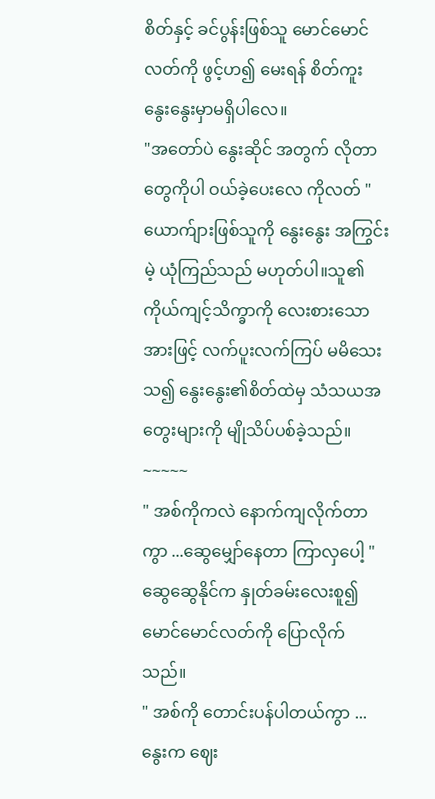စိတ်နှင့် ခင်ပွန်းဖြစ်သူ မောင်မောင်လတ်ကို ဖွင့်ဟ၍ မေးရန် စိတ်ကူး နွေးနွေးမှာမရှိပါလေ။
"အတော်ပဲ နွေးဆိုင် အတွက် လိုတာတွေကိုပါ ဝယ်ခဲ့ပေးလေ ကိုလတ် "
ယောက်ျားဖြစ်သူကို နွေးနွေး အကြွင်းမဲ့ ယုံကြည်သည် မဟုတ်ပါ။သူ၏ ကိုယ်ကျင့်သိက္ခာကို လေးစားသောအားဖြင့် လက်ပူးလက်ကြပ် မမိသေးသ၍ နွေးနွေး၏စိတ်ထဲမှ သံသယအတွေးများကို မျိုသိပ်ပစ်ခဲ့သည်။
~~~~~
" အစ်ကိုကလဲ နောက်ကျလိုက်တာကွာ ...ဆွေမျှော်နေတာ ကြာလှပေါ့ "
ဆွေဆွေနိုင်က နှုတ်ခမ်းလေးစူ၍ မောင်မောင်လတ်ကို ပြောလိုက်သည်။
" အစ်ကို တောင်းပန်ပါတယ်ကွာ ... နွေးက ဈေး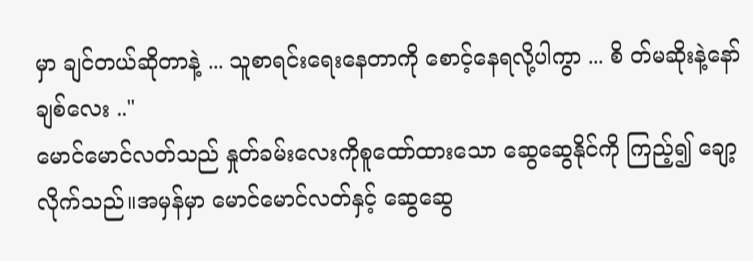မှာ ချင်တယ်ဆိုတာနဲ့ ... သူစာရင်းရေးနေတာကို စောင့်နေရလို့ပါကွာ ... စိ တ်မဆိုးနဲ့နော် ချစ်လေး .."
မောင်မောင်လတ်သည် နှုတ်ခမ်းလေးကိုစူထော်ထားသော ဆွေဆွေနိုင်ကို ကြည့်၍ ချော့လိုက်သည်။အမှန်မှာ မောင်မောင်လတ်နှင့် ဆွေဆွေ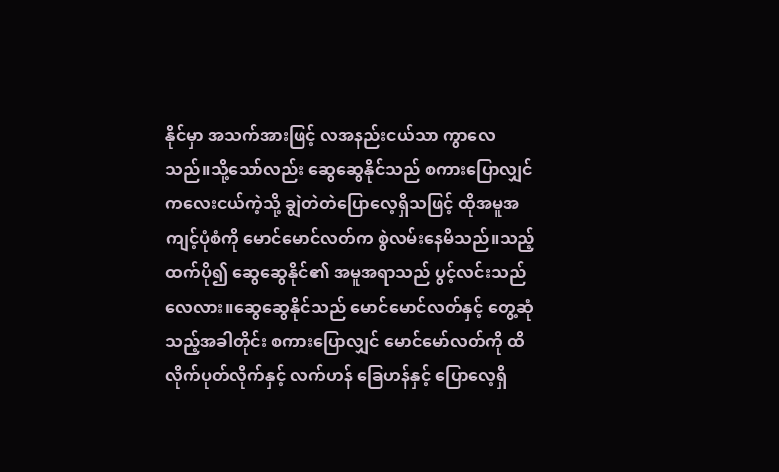နိုင်မှာ အသက်အားဖြင့် လအနည်းငယ်သာ ကွာလေသည်။သို့သော်လည်း ဆွေဆွေနိုင်သည် စကားပြောလျှင် ကလေးငယ်ကဲ့သို့ ချွဲတဲတဲပြောလေ့ရှိသဖြင့် ထိုအမူအကျင့်ပုံစံကို မောင်မောင်လတ်က စွဲလမ်းနေမိသည်။သည့်ထက်ပို၍ ဆွေဆွေနိုင်၏ အမူအရာသည် ပွင့်လင်းသည် လေလား။ဆွေဆွေနိုင်သည် မောင်မောင်လတ်နှင့် တွေ့ဆုံသည့်အခါတိုင်း စကားပြောလျှင် မောင်မော်လတ်ကို ထိလိုက်ပုတ်လိုက်နှင့် လက်ဟန် ခြေဟန်နှင့် ပြောလေ့ရှိ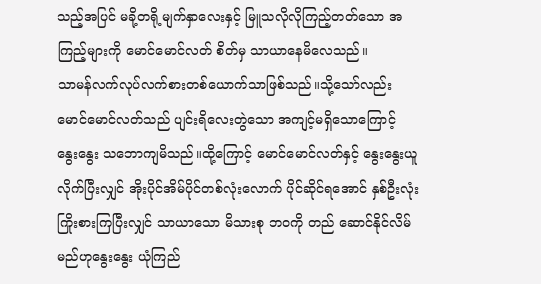သည့်အပြင် မခို့တရို့မျက်နှာလေးနှင့် မြူသလိုလိုကြည့်တတ်သော အကြည့်များကို မောင်မောင်လတ် စိတ်မှ သာယာနေမိလေသည်။
သာမန်လက်လုပ်လက်စားတစ်ယောက်သာဖြစ်သည်။သို့သော်လည်း မောင်မောင်လတ်သည် ပျင်းရိလေးတွဲသော အကျင့်မရှိသောကြောင့် နွေးနွေး သဘောကျမိသည်။ထို့ကြောင့် မောင်မောင်လတ်နှင့် နွေးနွေးယူလိုက်ပြီးလျှင် အိုးပိုင်အိမ်ပိုင်တစ်လုံးလောက် ပိုင်ဆိုင်ရအောင် နှစ်ဦးလုံး ကြိုးစားကြပြီးလျှင် သာယာသော မိသားစု ဘ၀ကို တည် ဆောင်နိုင်လိမ်မည်ဟုနွေးနွေး ယုံကြည်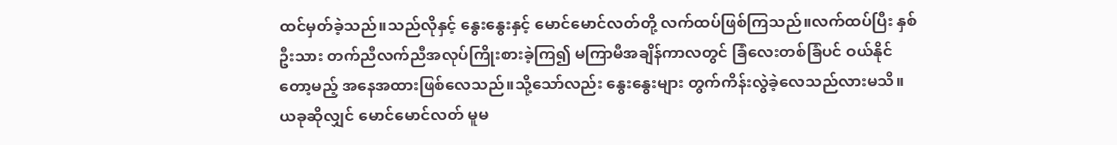ထင်မှတ်ခဲ့သည်။သည်လိုနှင့် နွေးနွေးနှင့် မောင်မောင်လတ်တို့ လက်ထပ်ဖြစ်ကြသည်။လက်ထပ်ပြီး နှစ်ဦးသား တက်ညီလက်ညီအလုပ်ကြိုးစားခဲ့ကြ၍ မကြာမီအချိန်ကာလတွင် ခြံလေးတစ်ခြံပင် ဝယ်နိုင်တော့မည့် အနေအထားဖြစ်လေသည်။သို့သော်လည်း နွေးနွေးများ တွက်ကိန်းလွဲခဲ့လေသည်လားမသိ။ ယခုဆိုလျှင် မောင်မောင်လတ် မူမ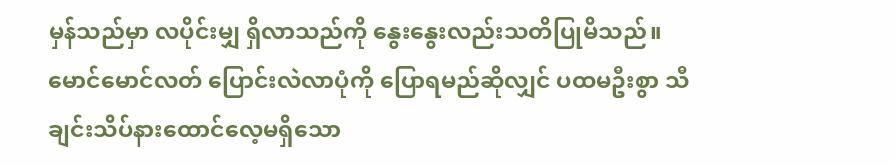မှန်သည်မှာ လပိုင်းမျှ ရှိလာသည်ကို နွေးနွေးလည်းသတိပြုမိသည်။မောင်မောင်လတ် ပြောင်းလဲလာပုံကို ပြောရမည်ဆိုလျှင် ပထမဦးစွာ သီချင်းသိပ်နားထောင်လေ့မရှိသော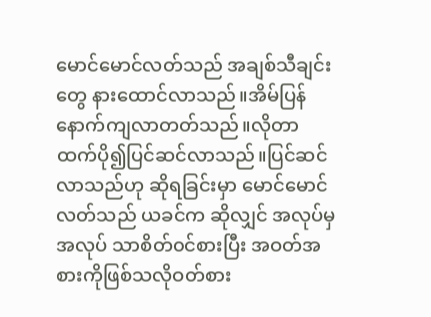မောင်မောင်လတ်သည် အချစ်သီချင်းတွေ နားထောင်လာသည်။အိမ်ပြန်နောက်ကျလာတတ်သည်။လိုတာထက်ပို၍ပြင်ဆင်လာသည်။ပြင်ဆင်လာသည်ဟု ဆိုရခြင်းမှာ မောင်မောင်လတ်သည် ယခင်က ဆိုလျှင် အလုပ်မှအလုပ် သာစိတ်၀င်စားပြီး အဝတ်အစားကိုဖြစ်သလိုဝတ်စား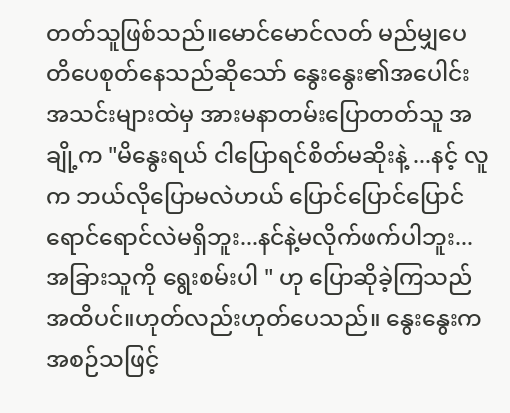တတ်သူဖြစ်သည်။မောင်မောင်လတ် မည်မျှပေတိပေစုတ်နေသည်ဆိုသော် နွေးနွေး၏အပေါင်းအသင်းများထဲမှ အားမနာတမ်းပြောတတ်သူ အချို့က "မိနွေးရယ် ငါပြောရင်စိတ်မဆိုးနဲ့ ...နင့် လူက ဘယ်လိုပြောမလဲဟယ် ပြောင်ပြောင်ပြောင်ရောင်ရောင်လဲမရှိဘူး...နင်နဲ့မလိုက်ဖက်ပါဘူး...အခြားသူကို ရွေးစမ်းပါ " ဟု ပြောဆိုခဲ့ကြသည်အထိပင်။ဟုတ်လည်းဟုတ်ပေသည်။ နွေးနွေးက အစဉ်သဖြင့်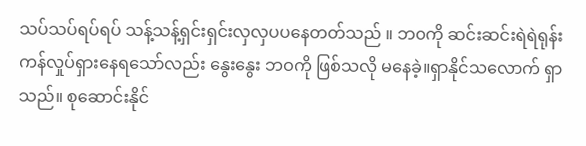သပ်သပ်ရပ်ရပ် သန့်သန့်ရှင်းရှင်းလှလှပပနေတတ်သည် ။ ဘ၀ကို ဆင်းဆင်းရဲရဲရုန်းကန်လှုပ်ရှားနေရသော်လည်း နွေးနွေး ဘဝကို ဖြစ်သလို မနေခဲ့။ရှာနိုင်သလောက် ရှာသည်။ စုဆောင်းနိုင်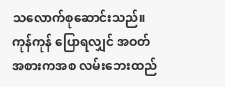သလောက်စုဆောင်းသည်။ကုန်ကုန် ပြောရလျှင် အဝတ်အစားကအစ လမ်းဘေးထည်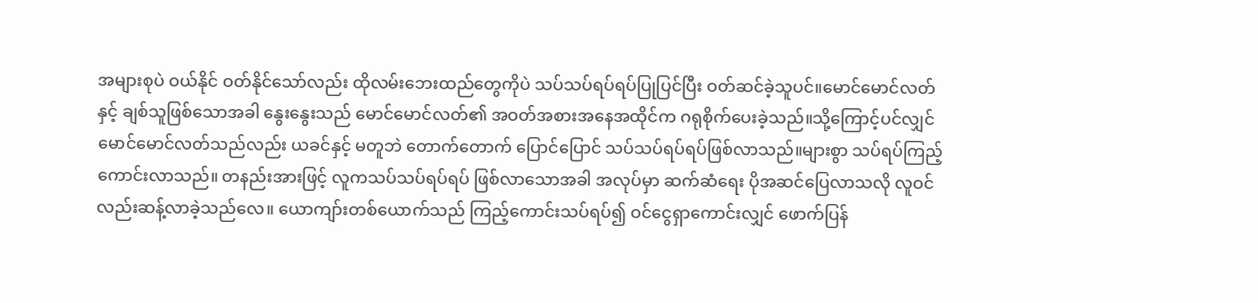အများစုပဲ ဝယ်နိုင် ဝတ်နိုင်သော်လည်း ထိုလမ်းဘေးထည်တွေကိုပဲ သပ်သပ်ရပ်ရပ်ပြုပြင်ပြီး ဝတ်ဆင်ခဲ့သူပင်။မောင်မောင်လတ်နှင့် ချစ်သူဖြစ်သောအခါ နွေးနွေးသည် မောင်မောင်လတ်၏ အဝတ်အစားအနေအထိုင်က ဂရုစိုက်ပေးခဲ့သည်။သို့ကြောင့်ပင်လျှင် မောင်မောင်လတ်သည်လည်း ယခင်နှင့် မတူဘဲ တောက်တောက် ပြောင်ပြောင် သပ်သပ်ရပ်ရပ်ဖြစ်လာသည်။များစွာ သပ်ရပ်ကြည့်ကောင်းလာသည်။ တနည်းအားဖြင့် လူကသပ်သပ်ရပ်ရပ် ဖြစ်လာသောအခါ အလုပ်မှာ ဆက်ဆံရေး ပိုအဆင်ပြေလာသလို လူဝင်လည်းဆန့်လာခဲ့သည်လေ။ ယောကျာ်းတစ်ယောက်သည် ကြည့်ကောင်းသပ်ရပ်၍ ဝင်ငွေရှာကောင်းလျှင် ဖောက်ပြန်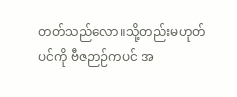တတ်သည်လော။သို့တည်းမဟုတ် ပင်ကို ဗီဇဉာဉ်ကပင် အ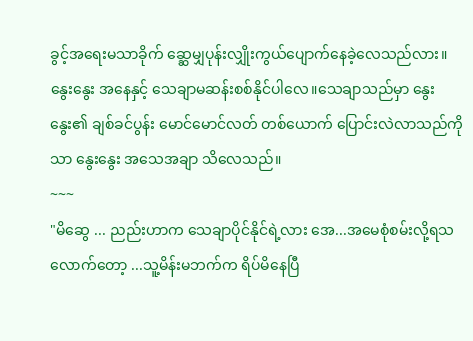ခွင့်အရေးမသာခိုက် ဆ္ဆေမျှပုန်းလျှိုးကွယ်ပျောက်နေခဲ့လေသည်လား။ နွေးနွေး အနေနှင့် သေချာမဆန်းစစ်နိုင်ပါလေ။သေချာသည်မှာ နွေးနွေး၏ ချစ်ခင်ပွန်း မောင်မောင်လတ် တစ်ယောက် ပြောင်းလဲလာသည်ကိုသာ နွေးနွေး အသေအချာ သိလေသည်။
~~~
"မိဆွေ ... ညည်းဟာက သေချာပိုင်နိုင်ရဲ့လား အေ...အမေစုံစမ်းလို့ရသလောက်တော့ ...သူ့မိန်းမဘက်က ရိပ်မိနေပြီ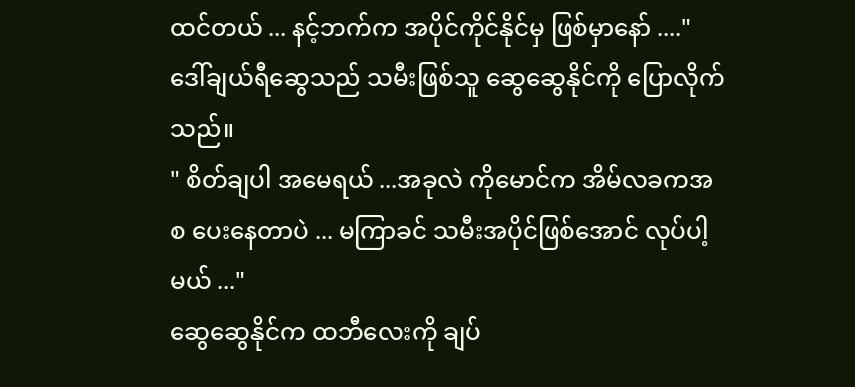ထင်တယ် ... နင့်ဘက်က အပိုင်ကိုင်နိုင်မှ ဖြစ်မှာနော် ...."
ဒေါ်ချယ်ရီဆွေသည် သမီးဖြစ်သူ ဆွေဆွေနိုင်ကို ပြောလိုက်သည်။
" စိတ်ချပါ အမေရယ် ...အခုလဲ ကိုမောင်က အိမ်လခကအစ ပေးနေတာပဲ ... မကြာခင် သမီးအပိုင်ဖြစ်အောင် လုပ်ပါ့မယ် ..."
ဆွေဆွေနိုင်က ထဘီလေးကို ချပ်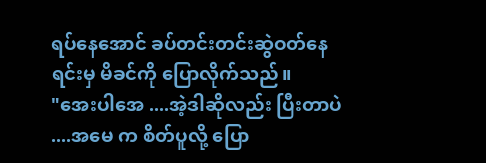ရပ်နေအောင် ခပ်တင်းတင်းဆွဲဝတ်နေရင်းမှ မိခင်ကို ပြောလိုက်သည်။
"အေးပါအေ ....အဲ့ဒါဆိုလည်း ပြီးတာပဲ ....အမေ က စိတ်ပူလို့ ပြော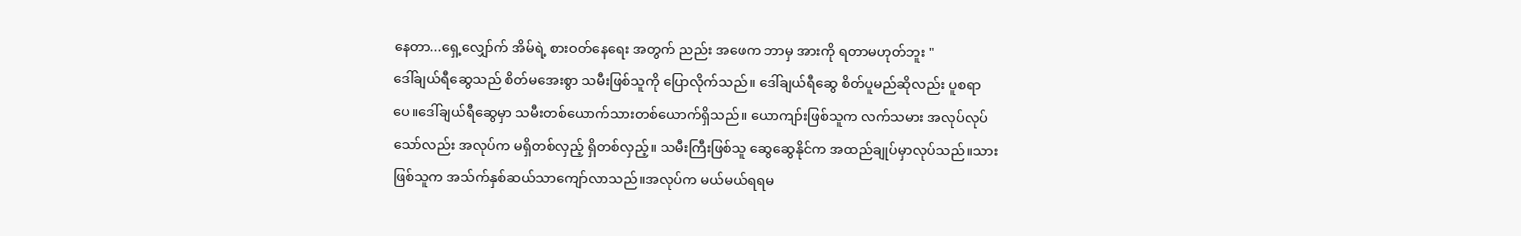နေတာ...ရှေ့လျှော်က် အိမ်ရဲ့ စားဝတ်နေရေး အတွက် ညည်း အဖေက ဘာမှ အားကို ရတာမဟုတ်ဘူး "
ဒေါ်ချယ်ရီဆွေသည် စိတ်မအေးစွာ သမီးဖြစ်သူကို ပြောလိုက်သည်။ ဒေါ်ချယ်ရီဆွေ စိတ်ပူမည်ဆိုလည်း ပူစရာပေ။ဒေါ်ချယ်ရီဆွေမှာ သမီးတစ်ယောက်သားတစ်ယောက်ရှိသည်။ ယောကျာ်းဖြစ်သူက လက်သမား အလုပ်လုပ်သော်လည်း အလုပ်က မရှိတစ်လှည့် ရှိတစ်လှည့်။ သမီးကြီးဖြစ်သူ ဆွေဆွေနိုင်က အထည်ချုပ်မှာလုပ်သည်။သားဖြစ်သူက အသ်က်နှစ်ဆယ်သာကျော်လာသည်။အလုပ်က မယ်မယ်ရရမ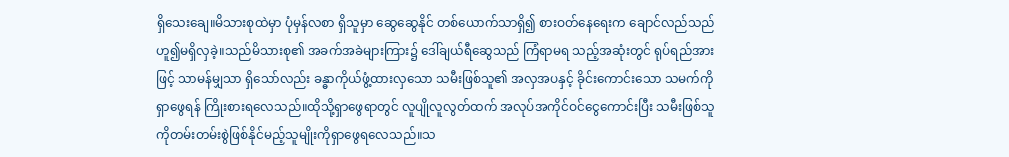ရှိသေးချေ။မိသားစုထဲမှာ ပုံမှန်လစာ ရှိသူမှာ ဆွေဆွေနိုင် တစ်ယောက်သာရှိ၍ စားဝတ်နေရေးက ချောင်လည်သည် ဟူ၍မရှိလှခဲ့။သည်မိသားစု၏ အခက်အခဲများကြား၌ ဒေါ်ချယ်ရီဆွေသည် ကြံရာမရ သည့်အဆုံးတွင် ရုပ်ရည်အားဖြင့် သာမန်မျှသာ ရှိသော်လည်း ခန္ဓာကိုယ်ဖွံ့ထားလှသော သမီးဖြစ်သူ၏ အလှအပနှင့် ခိုင်းကောင်းသော သမက်ကို ရှာဖွေရန် ကြိုးစားရလေသည်။ထိုသို့ရှာဖွေရာတွင် လူပျိုလူလွတ်ထက် အလုပ်အကိုင်ဝင်ငွေကောင်းပြီး သမီးဖြစ်သူကိုတမ်းတမ်းစွဲဖြစ်နိုင်မည့်သူမျိုးကိုရှာဖွေရလေသည်။သ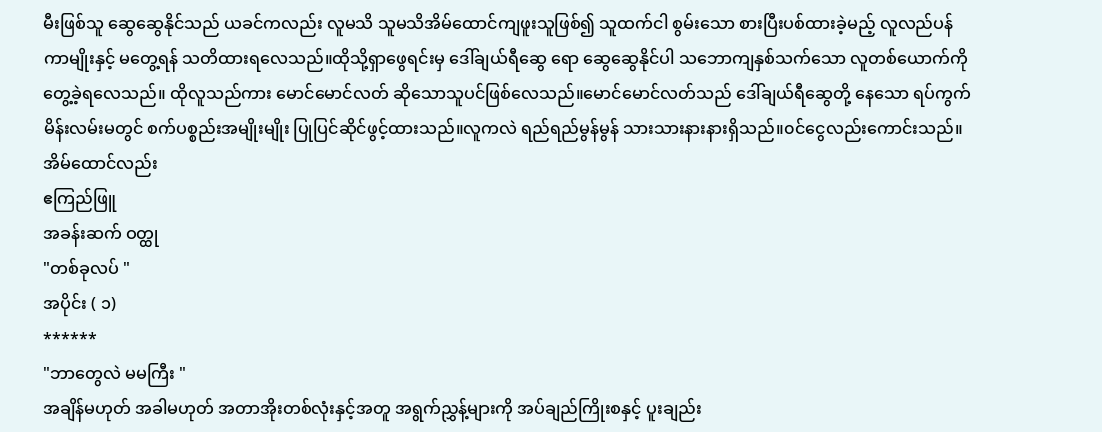မီးဖြစ်သူ ဆွေဆွေနိုင်သည် ယခင်ကလည်း လူမသိ သူမသိအိမ်ထောင်ကျဖူးသူဖြစ်၍ သူထက်ငါ စွမ်းသော စားပြီးပစ်ထားခဲ့မည့် လူလည်ပန်ကာမျိုးနှင့် မတွေ့ရန် သတိထားရလေသည်။ထိုသို့ရှာဖွေရင်းမှ ဒေါ်ချယ်ရီဆွေ ရော ဆွေဆွေနိုင်ပါ သဘောကျနှစ်သက်သော လူတစ်ယောက်ကို တွေ့ခဲ့ရလေသည်။ ထိုလူသည်ကား မောင်မောင်လတ် ဆိုသောသူပင်ဖြစ်လေသည်။မောင်မောင်လတ်သည် ဒေါ်ချယ်ရီဆွေတို့ နေသော ရပ်ကွက်မိန်းလမ်းမတွင် စက်ပစ္စည်းအမျိုးမျိုး ပြုပြင်ဆိုင်ဖွင့်ထားသည်။လူကလဲ ရည်ရည်မွန်မွန် သားသားနားနားရှိသည်။၀င်ငွေလည်းကောင်းသည်။အိမ်ထောင်လည်း
ဧကြည်ဖြူ
အခန်းဆက် ဝတ္ထု
"တစ်ခုလပ် "
အပိုင်း ( ၁)
******
"ဘာတွေလဲ မမကြီး "
အချိန်မဟုတ် အခါမဟုတ် အတာအိုးတစ်လုံးနှင့်အတူ အရွက်ညွှန့်များကို အပ်ချည်ကြိုးစနှင့် ပူးချည်း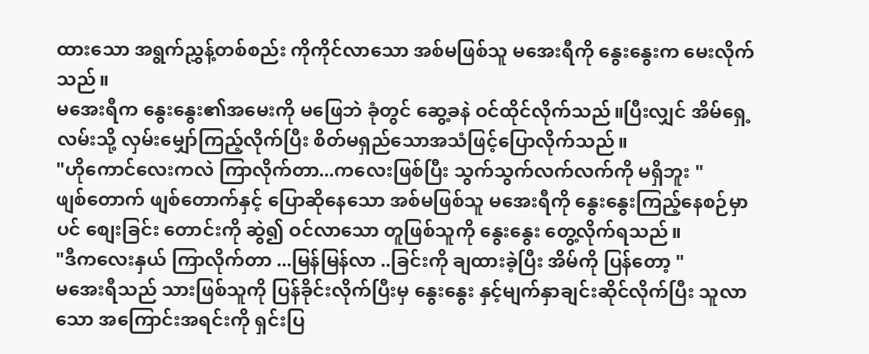ထားသော အရွက်ညွှန့်တစ်စည်း ကိုကိုင်လာသော အစ်မဖြစ်သူ မအေးရီကို နွေးနွေးက မေးလိုက်သည်။
မအေးရီက နွေးနွေး၏အမေးကို မဖြေဘဲ ခုံတွင် ဆွေ့ခနဲ ဝင်ထိုင်လိုက်သည်။ပြီးလျှင် အိမ်ရှေ့လမ်းသို့ လှမ်းမျှော်ကြည့်လိုက်ပြီး စိတ်မရှည်သောအသံဖြင့်ပြောလိုက်သည်။
"ဟိုကောင်လေးကလဲ ကြာလိုက်တာ...ကလေးဖြစ်ပြီး သွက်သွက်လက်လက်ကို မရှိဘူး "
ဖျစ်တောက် ဖျစ်တောက်နှင့် ပြောဆိုနေသော အစ်မဖြစ်သူ မအေးရီကို နွေးနွေးကြည့်နေစဉ်မှာပင် စျေးခြင်း တောင်းကို ဆွဲ၍ ဝင်လာသော တူဖြစ်သူကို နွေးနွေး တွေ့လိုက်ရသည်။
"ဒီကလေးနှယ် ကြာလိုက်တာ ...မြန်မြန်လာ ..ခြင်းကို ချထားခဲ့ပြီး အိမ်ကို ပြန်တော့ "
မအေးရီသည် သားဖြစ်သူကို ပြန်ခိုင်းလိုက်ပြီးမှ နွေးနွေး နှင့်မျက်နှာချင်းဆိုင်လိုက်ပြီး သူလာသော အကြောင်းအရင်းကို ရှင်းပြ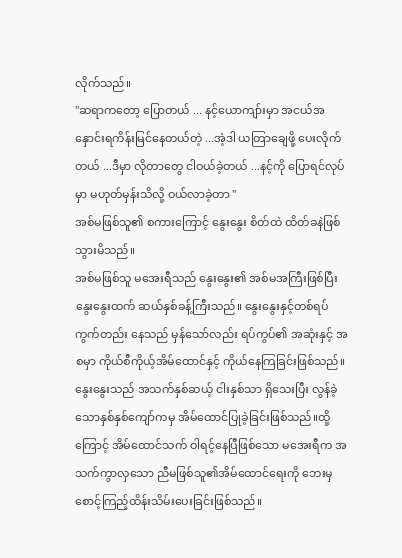လိုက်သည်။
"ဆရာကတော့ ပြောတယ် ... နင့်ယောကျာ်းမှာ အငယ်အနှောင်းရကိန်းမြင်နေတယ်တဲ့ ...အဲ့ဒါ ယတြာချေဖို့ ပေးလိုက်တယ် ...ဒီမှာ လိုတာတွေ ငါဝယ်ခဲ့တယ် ...နင့်ကို ပြောရင်လုပ်မှာ မဟုတ်မှန်းသိလို့ ဝယ်လာခဲ့တာ "
အစ်မဖြစ်သူ၏ စကားကြောင့် နွေးနွေး စိတ်ထဲ ထိတ်ခနဲဖြစ်သွားမိသည်။
အစ်မဖြစ်သူ မအေးရီသည် နွေးနွေး၏ အစ်မအကြီးဖြစ်ပြီး နွေးနွေးထက် ဆယ်နှစ်ခန့်ကြီးသည်။ နွေးနွေးနှင့်တစ်ရပ်ကွက်တည်း နေသည် မှန်သော်လည်း ရပ်ကွပ်၏ အဆုံးနှင့် အစမှာ ကိုယ်စီကိုယ့်အိမ်ထောင်နှင့် ကိုယ်နေကြခြင်းဖြစ်သည်။နွေးနွေးသည် အသက်နှစ်ဆယ့် ငါးနှစ်သာ ရှိသေးပြီး လွန်ခဲ့သောနှစ်နှစ်ကျော်ကမှ အိမ်ထောင်ပြုခဲ့ခြင်းဖြစ်သည်။ထို့ကြောင့် အိမ်ထောင်သက် ဝါရင့်နေပြီဖြစ်သော မအေးရီက အသက်ကွာလှသော ညီမဖြစ်သူ၏အိမ်ထောင်ရေးကို ဘေးမှ စောင့်ကြည့်ထိန်းသိမ်းပေးခြင်းဖြစ်သည်။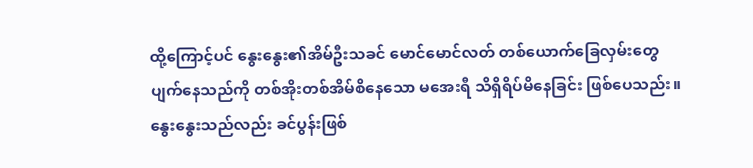ထို့ကြောင့်ပင် နွေးနွေး၏အိမ်ဦးသခင် မောင်မောင်လတ် တစ်ယောက်ခြေလှမ်းတွေပျက်နေသည်ကို တစ်အိုးတစ်အိမ်စိနေသော မအေးရီ သိရှိရိပ်မိနေခြင်း ဖြစ်ပေသည်း။
နွေးနွေးသည်လည်း ခင်ပွန်းဖြစ်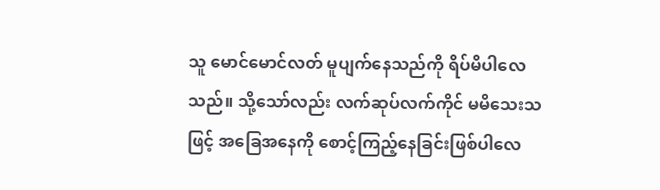သူ မောင်မောင်လတ် မူပျက်နေသည်ကို ရိပ်မိပါလေသည်။ သို့သော်လည်း လက်ဆုပ်လက်ကိုင် မမိသေးသဖြင့် အခြေအနေကို စောင့်ကြည့်နေခြင်းဖြစ်ပါလေ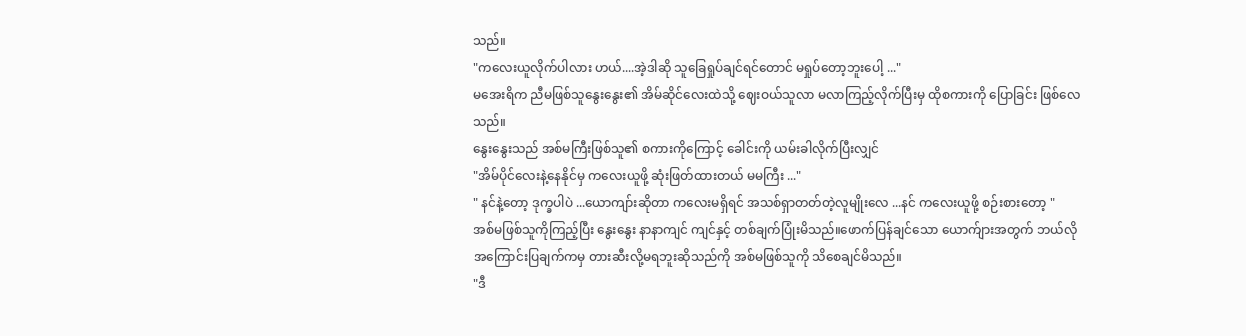သည်။
"ကလေးယူလိုက်ပါလား ဟယ်....အဲ့ဒါဆို သူခြေရှုပ်ချင်ရင်တောင် မရှုပ်တော့ဘူးပေါ့ ..."
မအေးရိက ညီမဖြစ်သူနွေးနွေး၏ အိမ်ဆိုင်လေးထဲသို့ ဈေးဝယ်သူလာ မလာကြည့်လိုက်ပြီးမှ ထိုစကားကို ပြောခြင်း ဖြစ်လေသည်။
နွေးနွေးသည် အစ်မကြီးဖြစ်သူ၏ စကားကိုကြောင့် ခေါင်းကို ယမ်းခါလိုက်ပြီးလျှင်
"အိမ်ပိုင်လေးနဲ့နေနိုင်မှ ကလေးယူဖို့ ဆုံးဖြတ်ထားတယ် မမကြီး ..."
" နင်နဲ့တော့ ဒုက္ခပါပဲ ...ယောကျာ်းဆိုတာ ကလေးမရှိရင် အသစ်ရှာတတ်တဲ့လူမျိုးလေ ...နင် ကလေးယူဖို့ စဉ်းစားတော့ "
အစ်မဖြစ်သူကိုကြည့်ပြီး နွေးနွေး နာနာကျင် ကျင်နှင့် တစ်ချက်ပြုံးမိသည်။ဖောက်ပြန်ချင်သော ယောက်ျားအတွက် ဘယ်လို အကြောင်းပြချက်ကမှ တားဆီးလို့မရဘူးဆိုသည်ကို အစ်မဖြစ်သူကို သိစေချင်မိသည်။
"ဒီ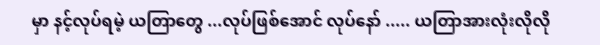မှာ နင့်လုပ်ရမဲ့ ယတြာတွေ ...လုပ်ဖြစ်အောင် လုပ်နော် ..... ယတြာအားလုံးလိုလို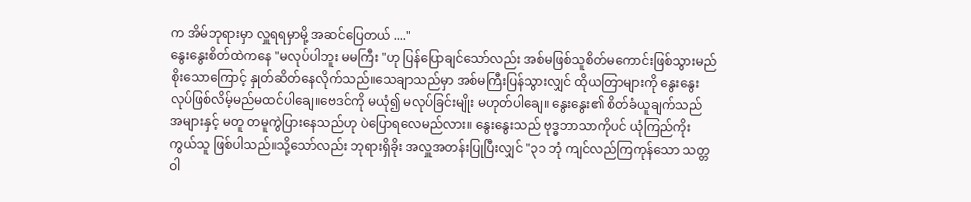က အိမ်ဘုရားမှာ လှူရရမှာမို့ အဆင်ပြေတယ် ...."
နွေးနွေးစိတ်ထဲကနေ "မလုပ်ပါဘူး မမကြီး "ဟု ပြန်ပြောချင်သော်လည်း အစ်မဖြစ်သူစိတ်မကောင်းဖြစ်သွားမည် စိုးသောကြောင့် နှုတ်ဆိတ်နေလိုက်သည်။သေချာသည်မှာ အစ်မကြီးပြန်သွားလျှင် ထိုယတြာများကို နွေးနွေး လုပ်ဖြစ်လိမ့်မည်မထင်ပါချေ။ဗေဒင်ကို မယုံ၍ မလုပ်ခြင်းမျိုး မဟုတ်ပါချေ။ နွေးနွေး၏ စိတ်ခံယူချက်သည် အများနှင့် မတူ တမူကွဲပြားနေသည်ဟု ပဲပြောရလေမည်လား။ နွေးနွေးသည် ဗုဒ္ဓဘာသာကိုပင် ယုံကြည်ကိုးကွယ်သူ ဖြစ်ပါသည်။သို့သော်လည်း ဘုရားရှိခိုး အလှူအတန်းပြုပြီးလျှင် "၃၁ ဘုံ ကျင်လည်ကြကုန်သော သတ္တဝါ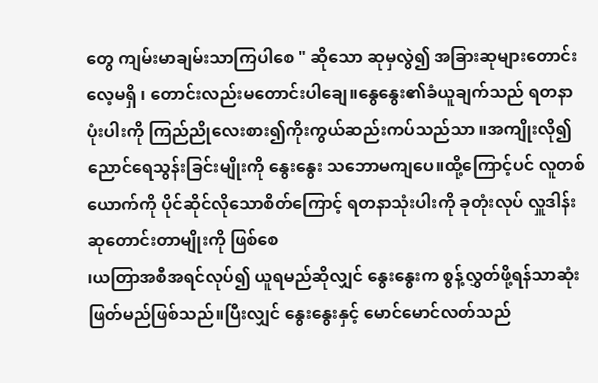တွေ ကျမ်းမာချမ်းသာကြပါစေ " ဆိုသော ဆုမှလွဲ၍ အခြားဆုများတောင်းလေ့မရှိ ၊ တောင်းလည်းမတောင်းပါချေ။နွေနွေး၏ခံယူချက်သည် ရတနာပုံးပါးကို ကြည်ညိုလေးစား၍ကိုးကွယ်ဆည်းကပ်သည်သာ ။အကျိုးလို၍ ညောင်ရေသွန်းခြင်းမျိုးကို နွေးနွေး သဘောမကျပေ။ထို့ကြောင့်ပင် လူတစ်ယောက်ကို ပိုင်ဆိုင်လိုသောစိတ်ကြောင့် ရတနာသုံးပါးကို ခုတုံးလုပ် လှူဒါန်း ဆုတောင်းတာမျိုးကို ဖြစ်စေ
၊ယတြာအစီအရင်လုပ်၍ ယူရမည်ဆိုလျှင် နွေးနွေးက စွန့်လွှတ်ဖို့ရန်သာဆုံးဖြတ်မည်ဖြစ်သည်။ပြီးလျှင် နွေးနွေးနှင့် မောင်မောင်လတ်သည်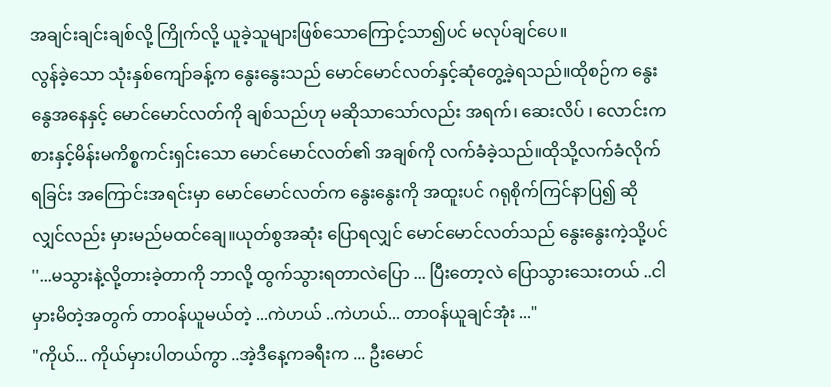အချင်းချင်းချစ်လို့ ကြိုက်လို့ ယူခဲ့သူများဖြစ်သောကြောင့်သာ၍ပင် မလုပ်ချင်ပေ။
လွန်ခဲ့သော သုံးနှစ်ကျော်ခန့်က နွေးနွေးသည် မောင်မောင်လတ်နှင့်ဆုံတွေ့ခဲ့ရသည်။ထိုစဉ်က နွေးနွေအနေနှင့် မောင်မောင်လတ်ကို ချစ်သည်ဟု မဆိုသာသော်လည်း အရက်၊ ဆေးလိပ် ၊ လောင်းကစားနှင့်မိန်းမကိစ္စကင်းရှင်းသော မောင်မောင်လတ်၏ အချစ်ကို လက်ခံခဲ့သည်။ထိုသို့လက်ခံလိုက်ရခြင်း အကြောင်းအရင်းမှာ မောင်မောင်လတ်က နွေးနွေးကို အထူးပင် ဂရုစိုက်ကြင်နာပြ၍ ဆိုလျှင်လည်း မှားမည်မထင်ချေ။ယုတ်စွအဆုံး ပြောရလျှင် မောင်မောင်လတ်သည် နွေးနွေးကဲ့သို့ပင်
''...မသွားနဲ့လို့တားခဲ့တာကို ဘာလို့ ထွက်သွားရတာလဲပြော ... ပြီးတော့လဲ ပြောသွားသေးတယ် ..ငါမှားမိတဲ့အတွက် တာဝန်ယူမယ်တဲ့ ...ကဲဟယ် ..ကဲဟယ်... တာဝန်ယူချင်အုံး ..."
"ကိုယ်... ကိုယ်မှားပါတယ်ကွာ ..အဲ့ဒီနေ့ကခရီးက ... ဦးမောင်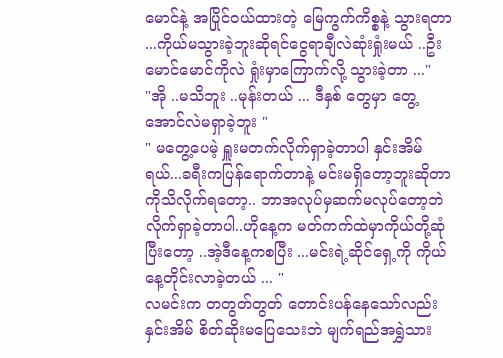မောင်နဲ့ အပြိုင်ဝယ်ထားတဲ့ မြေကွက်ကိစ္စနဲ့ သွားရတာ ...ကိုယ်မသွားခဲ့ဘူးဆိုရင်ငွေရာချီလဲဆုံးရှုံးမယ် ..ဦးမောင်မောင်ကိုလဲ ရှုံးမှာကြောက်လို့ သွားခဲ့တာ ..."
"အို ..မသိဘူး ..မုန်းတယ် ... ဒီနှစ် တွေမှာ တွေ့အောင်လဲမရှာခဲ့ဘူး "
" မတွေ့ပေမဲ့ ရှူးမတက်လိုက်ရှာခဲ့တာပါ နှင်းအိမ်ရယ်...ခရီးကပြန်ရောက်တာနဲ့ မင်းမရှိတော့ဘူးဆိုတာကိုသိလိုက်ရတော့.. ဘာအလုပ်မှဆက်မလုပ်တော့ဘဲ လိုက်ရှာခဲ့တာပါ..ဟိုနေ့က မတ်ကက်ထဲမှာကိုယ်တို့ဆုံပြီးတော့ ..အဲ့ဒီနေ့ကစပြီး ...မင်းရဲ့ဆိုင်ရှေ့ကို ကိုယ်နေ့တိုင်းလာခဲ့တယ် ... "
လမင်းက တတွတ်တွတ် တောင်းပန်နေသော်လည်း နှင်းအိမ် စိတ်ဆိုးမပြေသေးဘဲ မျက်ရည်အရွှဲသား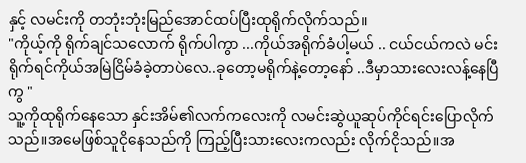နှင့် လမင်းကို တဘုံးဘုံးမြည်အောင်ထပ်ပြီးထုရိုက်လိုက်သည်။
"ကိုယ့်ကို ရိုက်ချင်သလောက် ရိုက်ပါကွာ ...ကိုယ်အရိုက်ခံပါ့မယ် .. ငယ်ငယ်ကလဲ မင်းရိုက်ရင်ကိုယ်အမြဲငြိမ်ခံခဲ့တာပဲလေ..ခုတော့မရိုက်နဲ့တော့နော် ..ဒီမှာသားလေးလန့်နေပြီကွ "
သူ့ကိုထုရိုက်နေသော နှင်းအိမ်၏လက်ကလေးကို လမင်းဆွဲယူဆုပ်ကိုင်ရင်းပြောလိုက်သည်။အမေဖြစ်သူငိုနေသည်ကို ကြည့်ပြီးသားလေးကလည်း လိုက်ငိုသည်။အ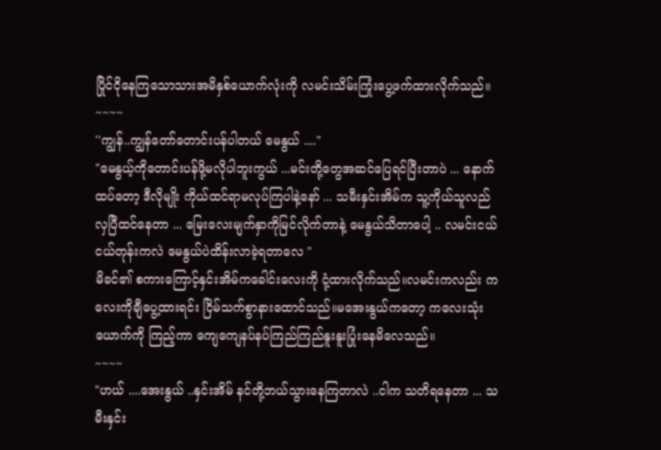ပြိုင်ငိုနေကြသောသားအမိနှစ်ယောက်လုံးကို လမင်းသိမ်းကြုံးပွေ့ဖက်ထားလိုက်သည်။
~~~~
''ကျွန်..ကျွန်တော်တောင်းပန်ပါတယ် မေနွယ် ...."
"မေနွယ့်ကိုတောင်းပန်ဖို့မလိုပါဘူးကွယ် ...မင်းတို့တွေအဆင်ပြေရင်ပြီးတာပဲ ... နောက်ထပ်တော့ ဒီလိုမျိုး ကိုယ်ထင်ရာမလုပ်ကြပါနဲ့နော် ... သမီးနှင်းအိမ်က သူ့ကိုယ်သူလည်လှပြီထင်နေတာ ... မြေးလေးမျက်နှာကိုမြင်လိုက်တာနဲ့ မေနွယ်သိတာပေါ့ .. လမင်းငယ်ငယ်တုန်းကလဲ မေနွယ်ပဲထိန်းလာခဲ့ရတာလေ "
မိခင်၏ စကားကြောင့်နှင်းအိမ်ကခေါင်းလေးကို ငုံ့ထားလိုက်သည်။လမင်းကလည်း ကလေးကိုချီပွေ့ထားရင်း ငြိမ်သက်စွာနားထောင်သည်။မအေးနွယ်ကတော့ ကလေးသုံးယောက်ကို ကြည့်ကာ ကျေကျေနပ်နပ်ကြည်ကြည်နူးနူးပြုံးနေမိလေသည်။
~~~~
"ဟယ် ....အေးနွယ် ..နှင်းအိမ် နင်တို့ဘယ်သွားနေကြတာလဲ ..ငါက သတိရနေတာ ... သမီးနှင်း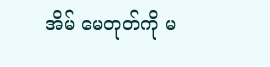အိမ် မေတုတ်ကို မ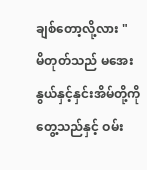ချစ်တော့လို့လား "
မိတုတ်သည် မအေးနွယ်နှင့်နှင်းအိမ်တို့ကိုတွေ့သည်နှင့် ဝမ်း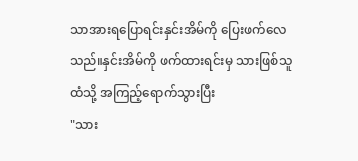သာအားရပြောရင်းနှင်းအိမ်ကို ပြေးဖက်လေသည်။နှင်းအိမ်ကို ဖက်ထားရင်းမှ သားဖြစ်သူထံသို့ အကြည့်ရောက်သွားပြီး
"သား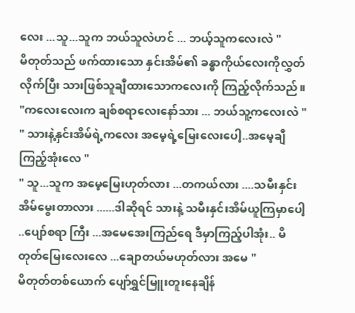လေး ...သူ...သူက ဘယ်သူလဲဟင် ... ဘယ့်သူကလေးလဲ "
မိတုတ်သည် ဖက်ထားသော နှင်းအိမ်၏ ခန္ဓာကိုယ်လေးကိုလွှတ်လိုက်ပြီး သားဖြစ်သူချီထားသောကလေးကို ကြည့်လိုက်သည်။
"ကလေးလေးက ချစ်စရာလေးနော်သား ... ဘယ်သူ့ကလေးလဲ "
" သားနဲ့နှင်းအိမ်ရဲ့ကလေး အမေ့ရဲ့မြေးလေးပေါ့..အမေ့ချီကြည့်အုံးလေ "
" သူ...သူက အမေ့မြေးဟုတ်လား ...တကယ်လား ....သမီးနှင်းအိမ်မွေးတာလား ......ဒါဆိုရင် သားနဲ့ သမီးနှင်းအိမ်ယူကြမှာပေါ့ ..ပျော်စရာ ကြီး ...အမေအေးကြည်ရေ ဒီမှာကြည့်ပါအုံး.. မိတုတ်မြေးလေးလေ ...ချောတယ်မဟုတ်လား အမေ "
မိတုတ်တစ်ယောက် ပျော်ရွှင်မြူးတူးနေချိန်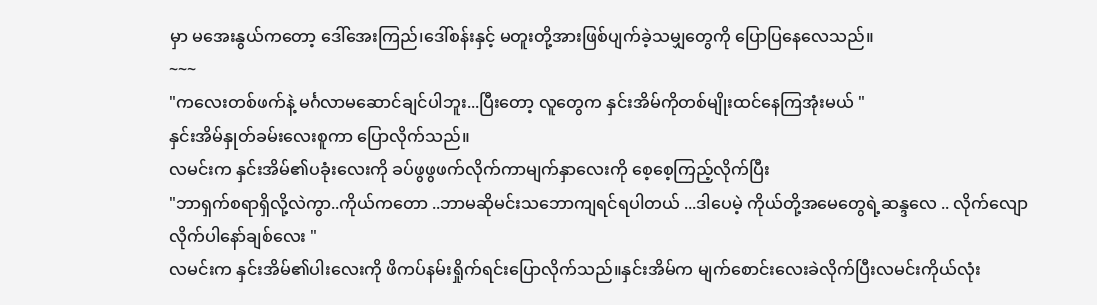မှာ မအေးနွယ်ကတော့ ဒေါ်အေးကြည်၊ဒေါ်စန်းနှင့် မတူးတို့အားဖြစ်ပျက်ခဲ့သမျှတွေကို ပြောပြနေလေသည်။
~~~
"ကလေးတစ်ဖက်နဲ့ မင်္ဂလာမဆောင်ချင်ပါဘူး...ပြီးတော့ လူတွေက နှင်းအိမ်ကိုတစ်မျိုးထင်နေကြအုံးမယ် "
နှင်းအိမ်နှုတ်ခမ်းလေးစူကာ ပြောလိုက်သည်။
လမင်းက နှင်းအိမ်၏ပခုံးလေးကို ခပ်ဖွဖွဖက်လိုက်ကာမျက်နှာလေးကို စေ့စေ့ကြည့်လိုက်ပြီး
"ဘာရှက်စရာရှိလို့လဲကွာ..ကိုယ်ကတော ..ဘာမဆိုမင်းသဘောကျရင်ရပါတယ် ...ဒါပေမဲ့ ကိုယ်တို့အမေတွေရဲ့ဆန္ဒလေ .. လိုက်လျော လိုက်ပါနော်ချစ်လေး "
လမင်းက နှင်းအိမ်၏ပါးလေးကို ဖိကပ်နမ်းရှိုက်ရင်းပြောလိုက်သည်။နှင်းအိမ်က မျက်စောင်းလေးခဲလိုက်ပြီးလမင်းကိုယ်လုံး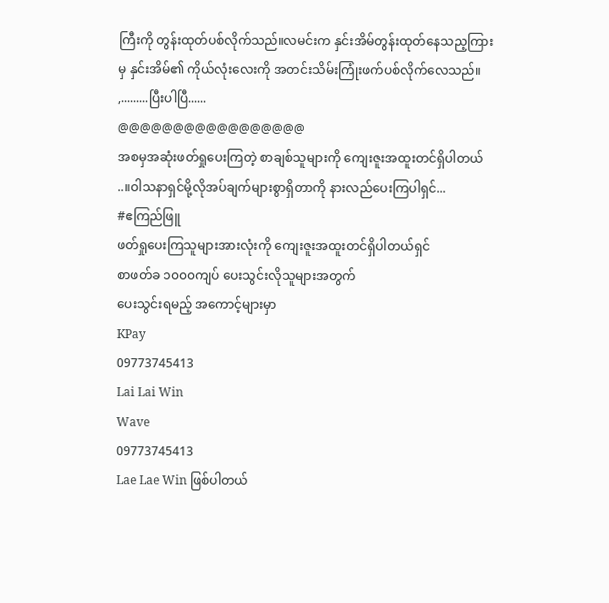ကြီးကို တွန်းထုတ်ပစ်လိုက်သည်။လမင်းက နှင်းအိမ်တွန်းထုတ်နေသည့ကြားမှ နှင်းအိမ်၏ ကိုယ်လုံးလေးကို အတင်းသိမ်းကြုံးဖက်ပစ်လိုက်လေသည်။
,.........ပြီးပါပြီ......
@@@@@@@@@@@@@@@@@
အစမှအဆုံးဖတ်ရှုပေးကြတဲ့ စာချစ်သူများကို ကျေးဇူးအထူးတင်ရှိပါတယ် ..။ဝါသနာရှင်မို့လိုအပ်ချက်များစွာရှိတာကို နားလည်ပေးကြပါရှင်...
#ဧကြည်ဖြူ
ဖတ်ရှုပေးကြသူများအားလုံးကို ကျေးဇူးအထူးတင်ရှိပါတယ်ရှင်
စာဖတ်ခ ၁၀၀၀ကျပ် ပေးသွင်းလိုသူများအတွက်
ပေးသွင်းရမည့် အကောင့်များမှာ
KPay
09773745413
Lai Lai Win
Wave
09773745413
Lae Lae Win ဖြစ်ပါတယ်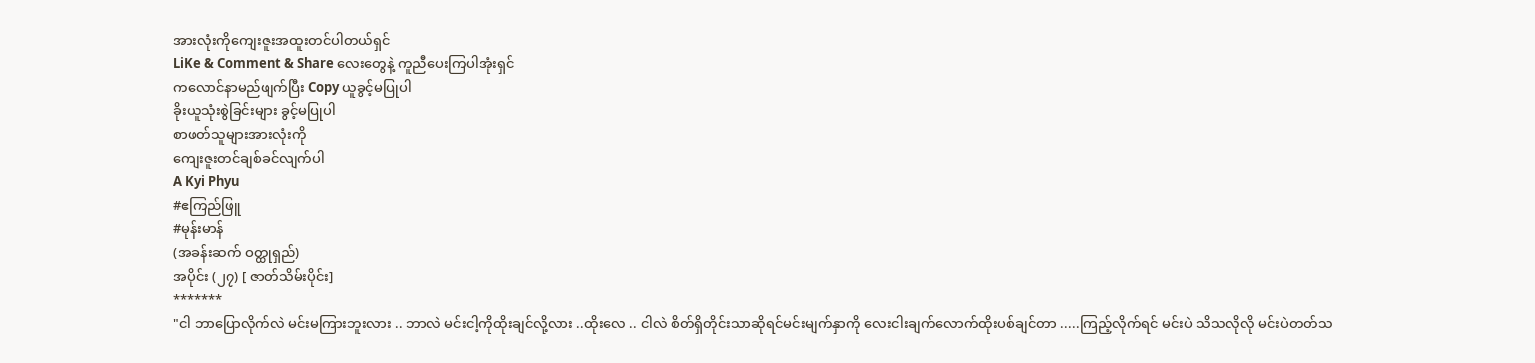အားလုံးကိုကျေးဇူးအထူးတင်ပါတယ်ရှင်
LiKe & Comment & Share လေးတွေနဲ့ ကူညီပေးကြပါအုံးရှင်
ကလောင်နာမည်ဖျက်ပြီး Copy ယူခွင့်မပြုပါ
ခိုးယူသုံးစွဲခြင်းများ ခွင့်မပြုပါ
စာဖတ်သူများအားလုံးကို
ကျေးဇူးတင်ချစ်ခင်လျက်ပါ
A Kyi Phyu
#ဧကြည်ဖြူ
#မုန်းမာန်
(အခန်းဆက် ဝတ္ထုရှည်)
အပိုင်း (၂၇) [ ဇာတ်သိမ်းပိုင်း]
*******
"ငါ ဘာပြောလိုက်လဲ မင်းမကြားဘူးလား .. ဘာလဲ မင်းငါ့ကိုထိုးချင်လို့လား ..ထိုးလေ .. ငါလဲ စိတ်ရှိတိုင်းသာဆိုရင်မင်းမျက်နှာကို လေးငါးချက်လောက်ထိုးပစ်ချင်တာ .....ကြည့်လိုက်ရင် မင်းပဲ သိသလိုလို မင်းပဲတတ်သ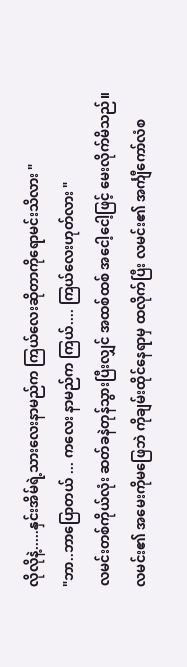လိုလိုနဲ့.....နှင်းအိမ်ရဲ့သားလေးနာမည်က ကြယ်လေးဆိုတာကိုရောမင်းသိလား "
"ဘာ..ဘာပြောတယ် ... ကလေး နာမည်က ကြယ်.... ကြယ်လေးဟုတ်လား "
လမင်းတစ်ကိုယ်လုံး ဆတ်ခနဲတုန်သွားပြီးလျှင် အထစ်ထစ် အငေါ့ငေါ့ဖြင့် မေးလိုက်မိသည်။
လမင်း၏ အမေးကိုမဖြေဘဲ ကိုချမ်းထိုင်နေရာမှ ထလိုက်ပြီး လမင်း၏ အင်္ကျီကော်လံစ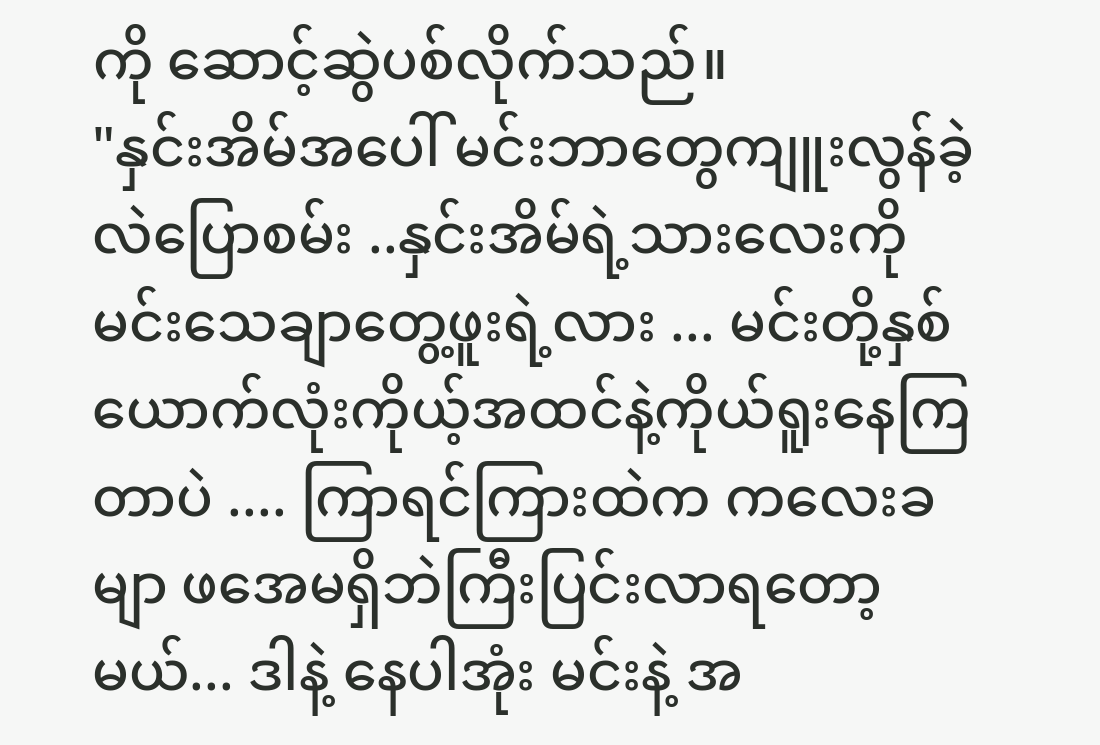ကို ဆောင့်ဆွဲပစ်လိုက်သည်။
"နှင်းအိမ်အပေါ် မင်းဘာတွေကျူးလွန်ခဲ့လဲပြောစမ်း ..နှင်းအိမ်ရဲ့သားလေးကို မင်းသေချာတွေ့ဖူးရဲ့လား ... မင်းတို့နှစ်ယောက်လုံးကိုယ့်အထင်နဲ့ကိုယ်ရူးနေကြတာပဲ .... ကြာရင်ကြားထဲက ကလေးခမျာ ဖအေမရှိဘဲကြီးပြင်းလာရတော့မယ်... ဒါနဲ့ နေပါအုံး မင်းနဲ့ အ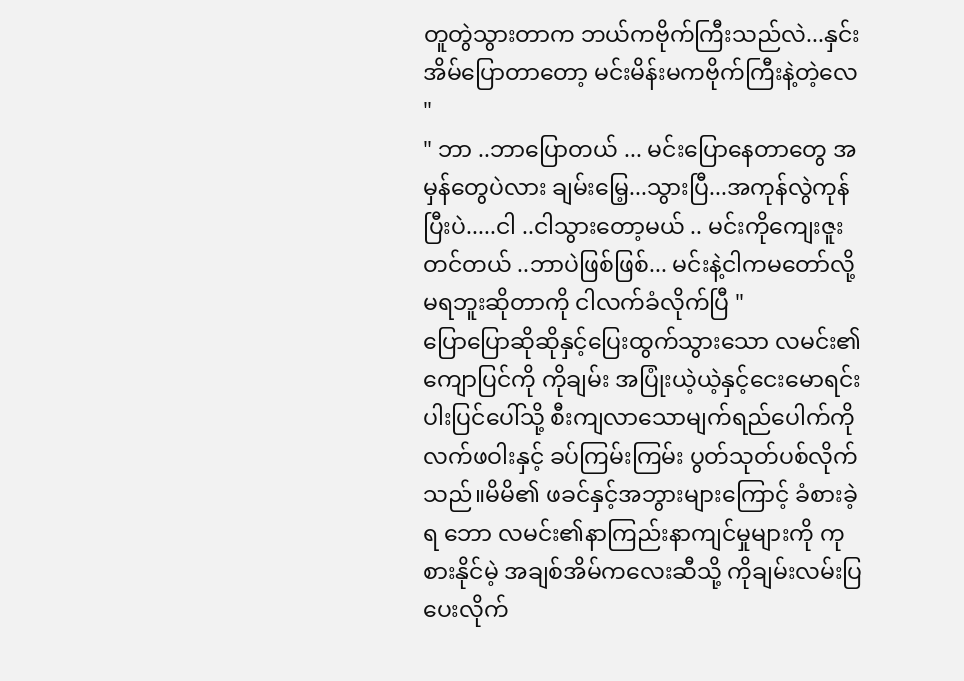တူတွဲသွားတာက ဘယ်ကဗိုက်ကြီးသည်လဲ...နှင်းအိမ်ပြောတာတော့ မင်းမိန်းမကဗိုက်ကြီးနဲ့တဲ့လေ "
" ဘာ ..ဘာပြောတယ် ... မင်းပြောနေတာတွေ အမှန်တွေပဲလား ချမ်းမြေ့...သွားပြီ...အကုန်လွဲကုန်ပြီးပဲ.....ငါ ..ငါသွားတော့မယ် .. မင်းကိုကျေးဇူးတင်တယ် ..ဘာပဲဖြစ်ဖြစ်... မင်းနဲ့ငါကမတော်လို့မရဘူးဆိုတာကို ငါလက်ခံလိုက်ပြီ "
ပြောပြောဆိုဆိုနှင့်ပြေးထွက်သွားသော လမင်း၏ကျောပြင်ကို ကိုချမ်း အပြုံးယဲ့ယဲ့နှင့်ငေးမောရင်း ပါးပြင်ပေါ်သို့ စီးကျလာသောမျက်ရည်ပေါက်ကို လက်ဖဝါးနှင့် ခပ်ကြမ်းကြမ်း ပွတ်သုတ်ပစ်လိုက်သည်။မိမိ၏ ဖခင်နှင့်အဘွားများကြောင့် ခံစားခဲ့ရ ဘော လမင်း၏နာကြည်းနာကျင်မှုများကို ကုစားနိုင်မဲ့ အချစ်အိမ်ကလေးဆီသို့ ကိုချမ်းလမ်းပြပေးလိုက်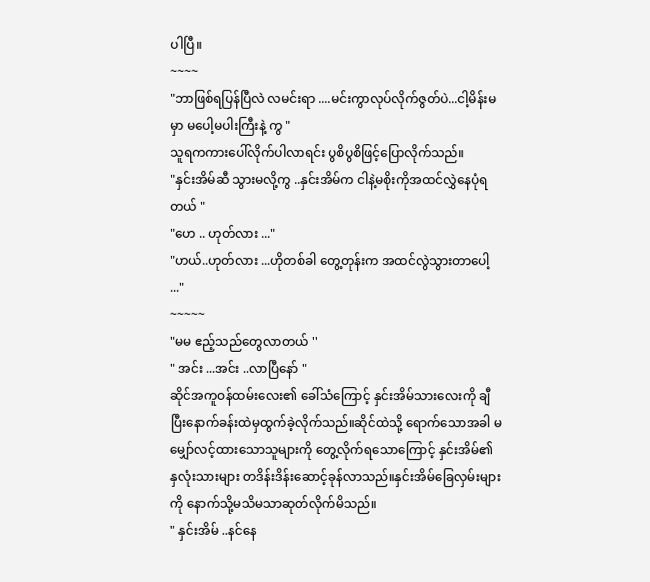ပါပြီ။
~~~~
"ဘာဖြစ်ရပြန်ပြီလဲ လမင်းရာ ....မင်းကွာလုပ်လိုက်ဇွတ်ပဲ...ငါ့မိန်းမမှာ မပေါ့မပါးကြီးနဲ့ ကွ "
သူရကကားပေါ်လိုက်ပါလာရင်း ပွစိပွစိဖြင့်ပြောလိုက်သည်။
"နှင်းအိမ်ဆီ သွားမလို့ကွ ..နှင်းအိမ်က ငါနဲ့မစိုးကိုအထင်လွှဲနေပုံရတယ် "
"ဟေ .. ဟုတ်လား ..."
"ဟယ်..ဟုတ်လား ...ဟိုတစ်ခါ တွေ့တုန်းက အထင်လွဲသွားတာပေါ့ ..."
~~~~~
"မမ ဧည့်သည်တွေလာတယ် ''
" အင်း ...အင်း ..လာပြီနော် "
ဆိုင်အကူဝန်ထမ်းလေး၏ ခေါ်သံကြောင့် နှင်းအိမ်သားလေးကို ချီပြီးနောက်ခန်းထဲမှထွက်ခဲ့လိုက်သည်။ဆိုင်ထဲသို့ ရောက်သောအခါ မမျှော်လင့်ထားသောသူများကို တွေ့လိုက်ရသောကြောင့် နှင်းအိမ်၏ နှလုံးသားများ တဒိန်းဒိန်းဆောင့်ခုန်လာသည်။နှင်းအိမ်ခြေလှမ်းများကို နောက်သို့မသိမသာဆုတ်လိုက်မိသည်။
" နှင်းအိမ် ..နင်နေ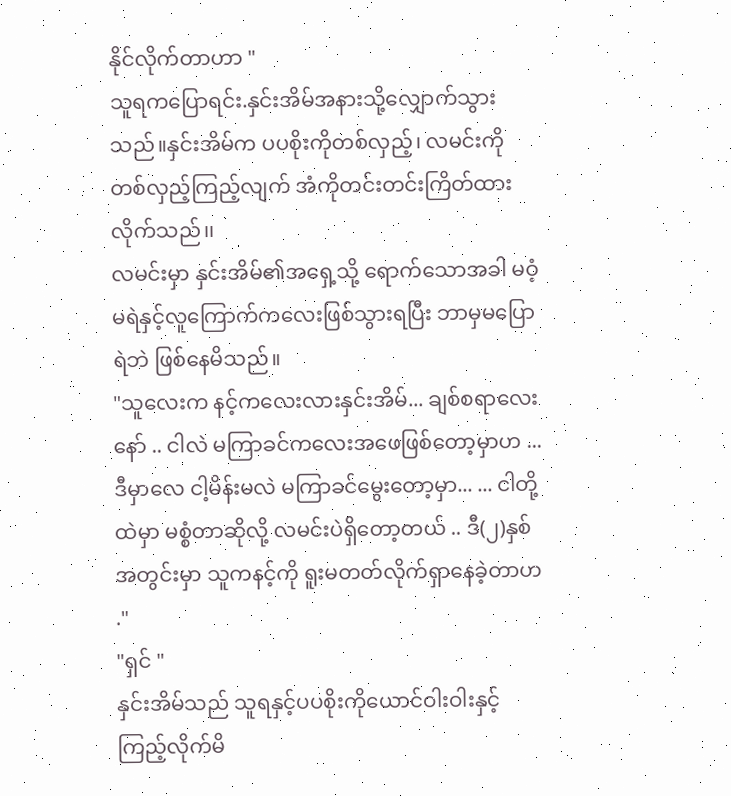နိုင်လိုက်တာဟာ "
သူရကပြောရင်း.နှင်းအိမ်အနားသို့လျှောက်သွားသည်။နှင်းအိမ်က ပပစိုးကိုတစ်လှည့်၊ လမင်းကို တစ်လှည့်ကြည့်လျက် အံကိုတင်းတင်းကြိတ်ထားလိုက်သည်၊၊
လမင်းမှာ နှင်းအိမ်၏အရှေ့သို့ ရောက်သောအခါ မဝံ့မရဲနှင့်လူကြောက်ကလေးဖြစ်သွားရပြီး ဘာမှမပြောရဲဘဲ ဖြစ်နေမိသည်။
"သူလေးက နင့်ကလေးလားနှင်းအိမ်... ချစ်စရာလေးနော် .. ငါလဲ မကြာခင်ကလေးအဖေဖြစ်တော့မှာဟ ...ဒီမှာလေ ငါ့မိန်းမလဲ မကြာခင်မွေးတော့မှာ... ... ငါတို့ထဲမှာ မစ္စံတာဆိုလို့ လမင်းပဲရှိတော့တယ် .. ဒီ(၂)နှစ်အတွင်းမှာ သူကနင့်ကို ရူးမတတ်လိုက်ရှာနေခဲ့တာဟ ."
"ရှင် "
နှင်းအိမ်သည် သူရနှင့်ပပစိုးကိုယောင်ဝါးဝါးနှင့် ကြည့်လိုက်မိ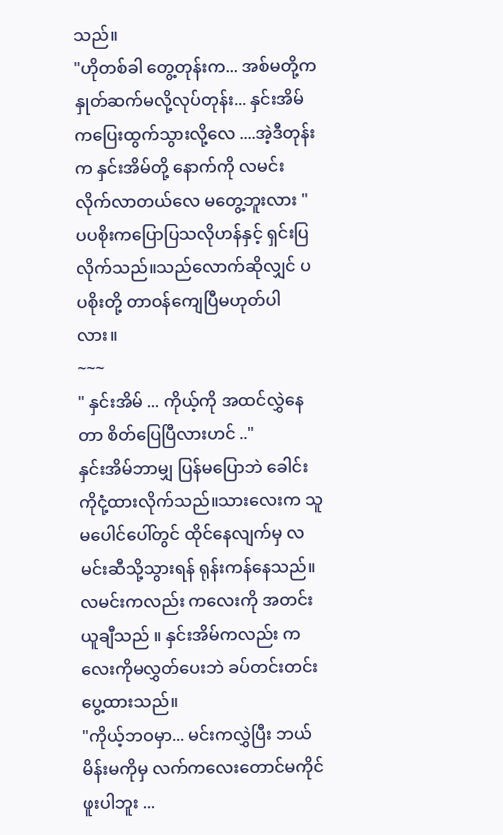သည်။
"ဟိုတစ်ခါ တွေ့တုန်းက... အစ်မတို့က နှုတ်ဆက်မလို့လုပ်တုန်း... နှင်းအိမ်ကပြေးထွက်သွားလို့လေ ....အဲ့ဒီတုန်းက နှင်းအိမ်တို့ နောက်ကို လမင်းလိုက်လာတယ်လေ မတွေ့ဘူးလား "
ပပစိုးကပြောပြသလိုဟန်နှင့် ရှင်းပြလိုက်သည်။သည်လောက်ဆိုလျှင် ပပစိုးတို့ တာဝန်ကျေပြီမဟုတ်ပါလား။
~~~
" နှင်းအိမ် ... ကိုယ့်ကို အထင်လွှဲနေတာ စိတ်ပြေပြီလားဟင် .."
နှင်းအိမ်ဘာမျှ ပြန်မပြောဘဲ ခေါင်းကိုငုံ့ထားလိုက်သည်။သားလေးက သူမပေါင်ပေါ်တွင် ထိုင်နေလျက်မှ လမင်းဆီသို့သွားရန် ရုန်းကန်နေသည်။လမင်းကလည်း ကလေးကို အတင်းယူချီသည် ။ နှင်းအိမ်ကလည်း ကလေးကိုမလွှတ်ပေးဘဲ ခပ်တင်းတင်းပွေ့ထားသည်။
"ကိုယ့်ဘဝမှာ... မင်းကလွှဲပြီး ဘယ်မိန်းမကိုမှ လက်ကလေးတောင်မကိုင်ဖူးပါဘူး ...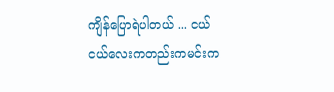ကျိန်ပြောရဲပါတယ် ... ငယ်ငယ်လေးကတည်းကမင်းက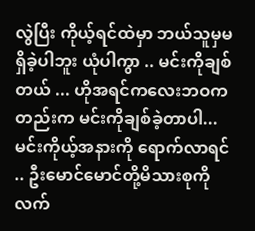လွဲပြီး ကိုယ့်ရင်ထဲမှာ ဘယ်သူမှမရှိခဲ့ပါဘူး ယုံပါကွာ .. မင်းကိုချစ်တယ် ... ဟိုအရင်ကလေးဘဝကတည်းက မင်းကိုချစ်ခဲ့တာပါ...မင်းကိုယ့်အနားကို ရောက်လာရင် .. ဦးမောင်မောင်တို့မိသားစုကို လက်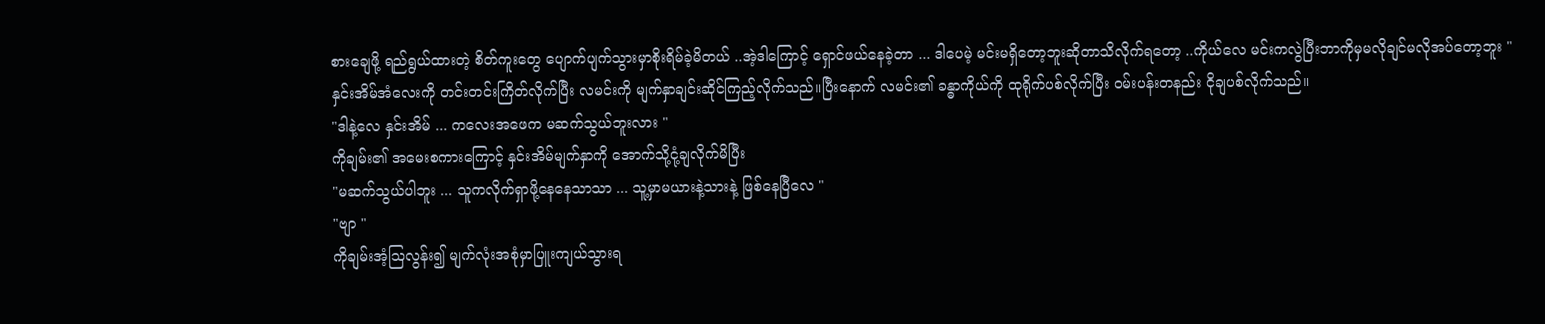စားချေဖို့ ရည်ရွယ်ထားတဲ့ စိတ်ကူးတွေ ပျောက်ပျက်သွားမှာစိုးရိမ်ခဲ့မိတယ် ..အဲ့ဒါကြောင့် ရှောင်ဖယ်နေခဲ့တာ ... ဒါပေမဲ့ မင်းမရှိတော့ဘူးဆိုတာသိလိုက်ရတော့ ..ကိုယ်လေ မင်းကလွဲပြီးဘာကိုမှမလိုချင်မလိုအပ်တော့ဘူး "
နှင်းအိမ်အံလေးကို တင်းတင်းကြိတ်လိုက်ပြီး လမင်းကို မျက်နှာချင်းဆိုင်ကြည့်လိုက်သည်။ပြီးနောက် လမင်း၏ ခန္ဓာကိုယ်ကို ထုရိုက်ပစ်လိုက်ပြီး ဝမ်းပန်းတနည်း ငိုချပစ်လိုက်သည်။
"ဒါနဲ့လေ နှင်းအိမ် ... ကလေးအဖေက မဆက်သွယ်ဘူးလား "
ကိုချမ်း၏ အမေးစကားကြောင့် နှင်းအိမ်မျက်နှာကို အောက်သို့ငုံ့ချလိုက်မိပြီး
"မဆက်သွယ်ပါဘူး ... သူကလိုက်ရှာဖို့နေနေသာသာ ... သူ့မှာမယားနဲ့သားနဲ့ ဖြစ်နေပြီလေ "
"ဗျာ "
ကိုချမ်းအံ့ဩလွန်း၍ မျက်လုံးအစုံမှာပြူးကျယ်သွားရ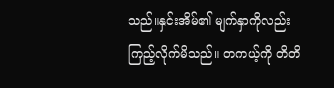သည်။နှင်းအိမ်၏ မျက်နှာကိုလည်း ကြည့်လိုက်မိသည်။ တကယ့်ကို တိတိ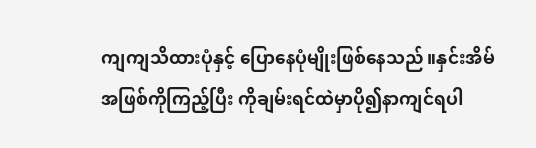ကျကျသိထားပုံနှင့် ပြောနေပုံမျိုးဖြစ်နေသည်။နှင်းအိမ်အဖြစ်ကိုကြည့်ပြီး ကိုချမ်းရင်ထဲမှာပို၍နာကျင်ရပါ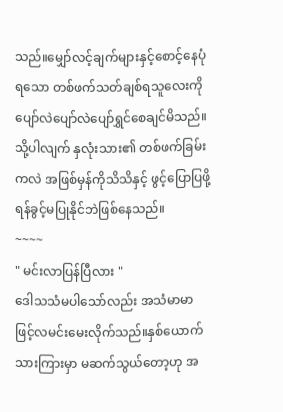သည်။မျှော်လင့်ချက်များနှင့်စောင့်နေပုံရသော တစ်ဖက်သတ်ချစ်ရသူလေးကို ပျော်လဲပျော်လဲပျော်ရွှင်စေချင်မိသည်။သို့ပါလျက် နှလုံးသား၏ တစ်ဖက်ခြမ်းကလဲ အဖြစ်မှန်ကိုသိသိနှင့် ဖွင့်ပြောပြဖို့ရန်ခွင့်မပြုနိုင်ဘဲဖြစ်နေသည်။
~~~~
" မင်းလာပြန်ပြီလား "
ဒေါသသံမပါသော်လည်း အသံမာမာဖြင့်လမင်းမေးလိုက်သည်။နှစ်ယောက်သားကြားမှာ မဆက်သွယ်တော့ဟု အ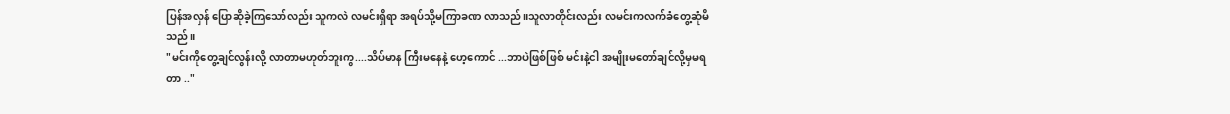ပြန်အလှန် ပြောဆိုခဲ့ကြသော်လည်း သူကလဲ လမင်းရှိရာ အရပ်သို့မကြာခဏ လာသည်။သူလာတိုင်းလည်း လမင်းကလက်ခံတွေ့ဆုံမိသည်။
"မင်းကိုတွေ့ချင်လွန်းလို့ လာတာမဟုတ်ဘူးကွ....သိပ်မာန ကြီးမနေနဲ့ ဟေ့ကောင် ...ဘာပဲဖြစ်ဖြစ် မင်းနဲ့ငါ အမျိုးမတော်ချင်လို့မှမရတာ .."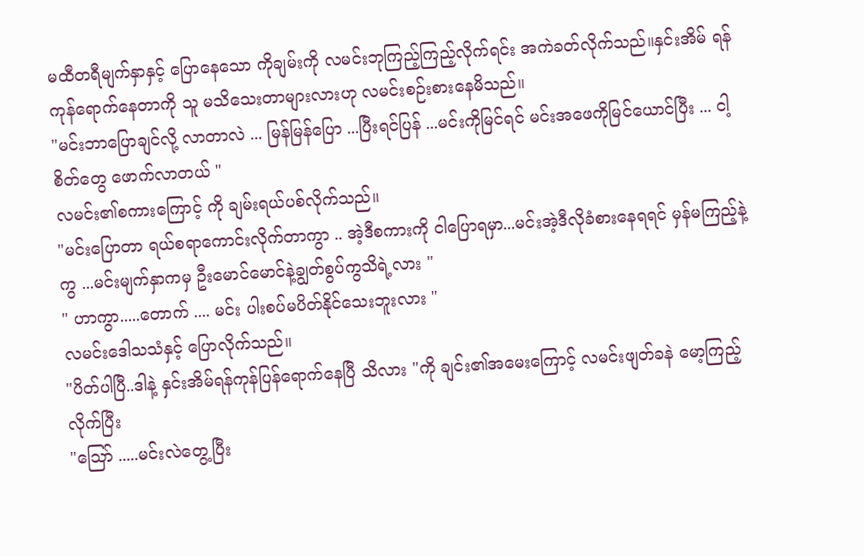မထီတရီမျက်နှာနှင့် ပြောနေသော ကိုချမ်းကို လမင်းဘုကြည့်ကြည့်လိုက်ရင်း အကဲခတ်လိုက်သည်။နှင်းအိမ် ရန်ကုန်ရောက်နေတာကို သူ မသိသေးတာများလားဟု လမင်းစဉ်းစားနေမိသည်။
"မင်းဘာပြောချင်လို့ လာတာလဲ ... မြန်မြန်ပြော ...ပြီးရင်ပြန် ...မင်းကိုမြင်ရင် မင်းအဖေကိုမြင်ယောင်ပြီး ... ငါ့စိတ်တွေ ဖောက်လာတယ် "
လမင်း၏စကားကြောင့် ကို ချမ်းရယ်ပစ်လိုက်သည်။
"မင်းပြောတာ ရယ်စရာကောင်းလိုက်တာကွာ .. အဲ့ဒီစကားကို ငါပြောရမှာ...မင်းအဲ့ဒီလိုခံစားနေရရင် မှန်မကြည့်နဲ့ကွ ...မင်းမျက်နှာကမှ ဦးမောင်မောင်နဲ့ချွတ်စွပ်ကွသိရဲ့လား "
" ဟာကွာ.....တောက် .... မင်း ပါးစပ်မပိတ်နိုင်သေးဘူးလား "
လမင်းဒေါသသံနှင့် ပြောလိုက်သည်။
"ပိတ်ပါပြီ..ဒါနဲ့ နှင်းအိမ်ရန်ကုန်ပြန်ရောက်နေပြီ သိလား "ကို ချင်း၏အမေးကြောင့် လမင်းဖျတ်ခနဲ မော့ကြည့်လိုက်ပြီး
"ဪ .....မင်းလဲတွေ့ပြီး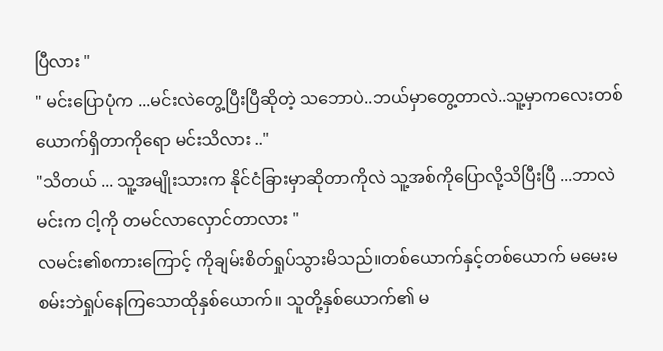ပြီလား "
" မင်းပြောပုံက ...မင်းလဲတွေ့ပြီးပြီဆိုတဲ့ သဘောပဲ..ဘယ်မှာတွေ့တာလဲ..သူ့မှာကလေးတစ်ယောက်ရှိတာကိုရော မင်းသိလား .."
"သိတယ် ... သူ့အမျိုးသားက နိုင်ငံခြားမှာဆိုတာကိုလဲ သူ့အစ်ကိုပြောလို့သိပြီးပြီ ...ဘာလဲ မင်းက ငါ့ကို တမင်လာလှောင်တာလား "
လမင်း၏စကားကြောင့် ကိုချမ်းစိတ်ရှုပ်သွားမိသည်။တစ်ယောက်နှင့်တစ်ယောက် မမေးမစမ်းဘဲရှုပ်နေကြသောထိုနှစ်ယောက်။ သူတို့နှစ်ယောက်၏ မ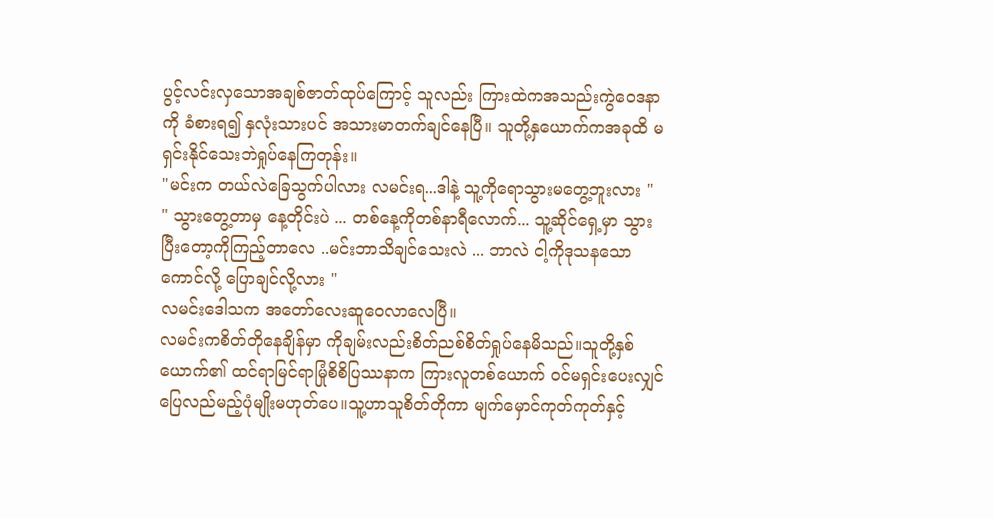ပွင့်လင်းလှသောအချစ်ဇာတ်ထုပ်ကြောင့် သူလည်း ကြားထဲကအသည်းကွဲဝေဒနာကို ခံစားရ၍ နှလုံးသားပင် အသားမာတက်ချင်နေပြီ။ သူတို့နှယောက်ကအခုထိ မရှင်းနိုင်သေးဘဲရှုပ်နေကြတုန်း။
"မင်းက တယ်လဲခြေသွက်ပါလား လမင်းရ...ဒါနဲ့ သူ့ကိုရောသွားမတွေ့ဘူးလား "
" သွားတွေ့တာမှ နေ့တိုင်းပဲ ... တစ်နေ့ကိုတစ်နာရီလောက်... သူ့ဆိုင်ရှေ့မှာ သွားပြီးတော့ကိုကြည့်တာလေ ..မင်းဘာသိချင်သေးလဲ ... ဘာလဲ ငါ့ကိုဒုသနသော ကောင်လို့ ပြောချင်လို့လား "
လမင်းဒေါသက အတော်လေးဆူဝေလာလေပြီ။
လမင်းကစိတ်တိုနေချိန်မှာ ကိုချမ်းလည်းစိတ်ညစ်စိတ်ရှုပ်နေမိသည်။သူတို့နှစ်ယောက်၏ ထင်ရာမြင်ရာမြုံစိစိပြဿနာက ကြားလူတစ်ယောက် ဝင်မရှင်းပေးလျှင်ပြေလည်မည့်ပုံမျိုးမဟုတ်ပေ။သူ့ဟာသူစိတ်တိုကာ မျက်မှောင်ကုတ်ကုတ်နှင့်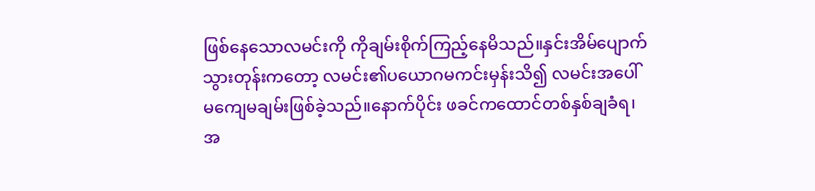ဖြစ်နေသောလမင်းကို ကိုချမ်းစိုက်ကြည့်နေမိသည်။နှင်းအိမ်ပျောက်သွားတုန်းကတော့ လမင်း၏ပယောဂမကင်းမှန်းသိ၍ လမင်းအပေါ် မကျေမချမ်းဖြစ်ခဲ့သည်။နောက်ပိုင်း ဖခင်ကထောင်တစ်နှစ်ချခံရ၊အ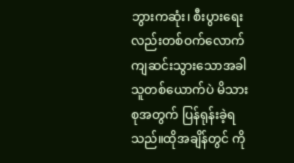ဘွားကဆုံး၊ စီးပွားရေးလည်းတစ်ဝက်လောက် ကျဆင်းသွားသောအခါ သူတစ်ယောက်ပဲ မိသားစုအတွက် ပြန်ရုန်းခဲ့ရသည်။ထိုအချိန်တွင် ကို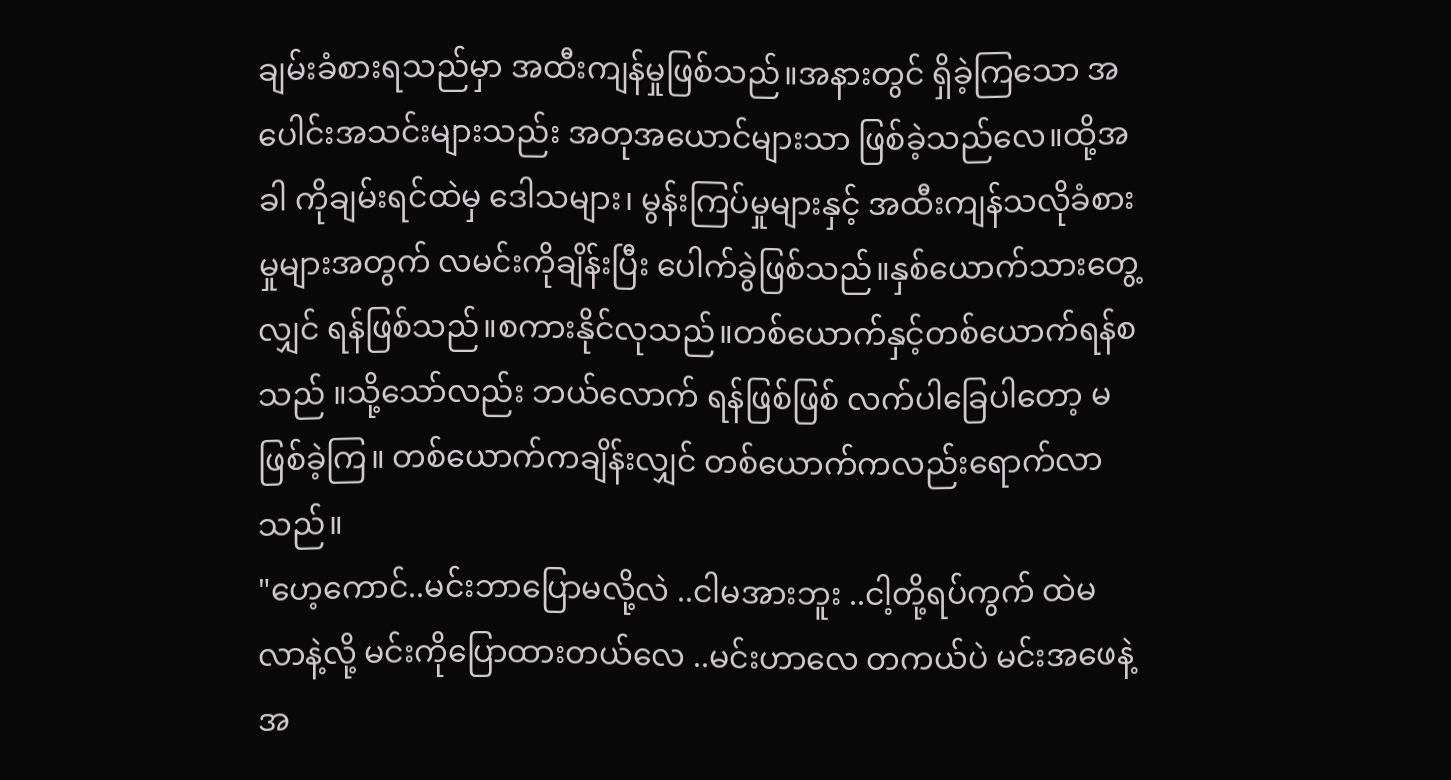ချမ်းခံစားရသည်မှာ အထီးကျန်မှုဖြစ်သည်။အနားတွင် ရှိခဲ့ကြသော အပေါင်းအသင်းများသည်း အတုအယောင်များသာ ဖြစ်ခဲ့သည်လေ။ထို့အခါ ကိုချမ်းရင်ထဲမှ ဒေါသများ၊ မွန်းကြပ်မှုများနှင့် အထီးကျန်သလိုခံစားမှုများအတွက် လမင်းကိုချိန်းပြီး ပေါက်ခွဲဖြစ်သည်။နှစ်ယောက်သားတွေ့လျှင် ရန်ဖြစ်သည်။စကားနိုင်လုသည်။တစ်ယောက်နှင့်တစ်ယောက်ရန်စသည် ။သို့သော်လည်း ဘယ်လောက် ရန်ဖြစ်ဖြစ် လက်ပါခြေပါတော့ မဖြစ်ခဲ့ကြ။ တစ်ယောက်ကချိန်းလျှင် တစ်ယောက်ကလည်းရောက်လာသည်။
"ဟေ့ကောင်..မင်းဘာပြောမလို့လဲ ..ငါမအားဘူး ..ငါ့တို့ရပ်ကွက် ထဲမလာနဲ့လို့ မင်းကိုပြောထားတယ်လေ ..မင်းဟာလေ တကယ်ပဲ မင်းအဖေနဲ့အ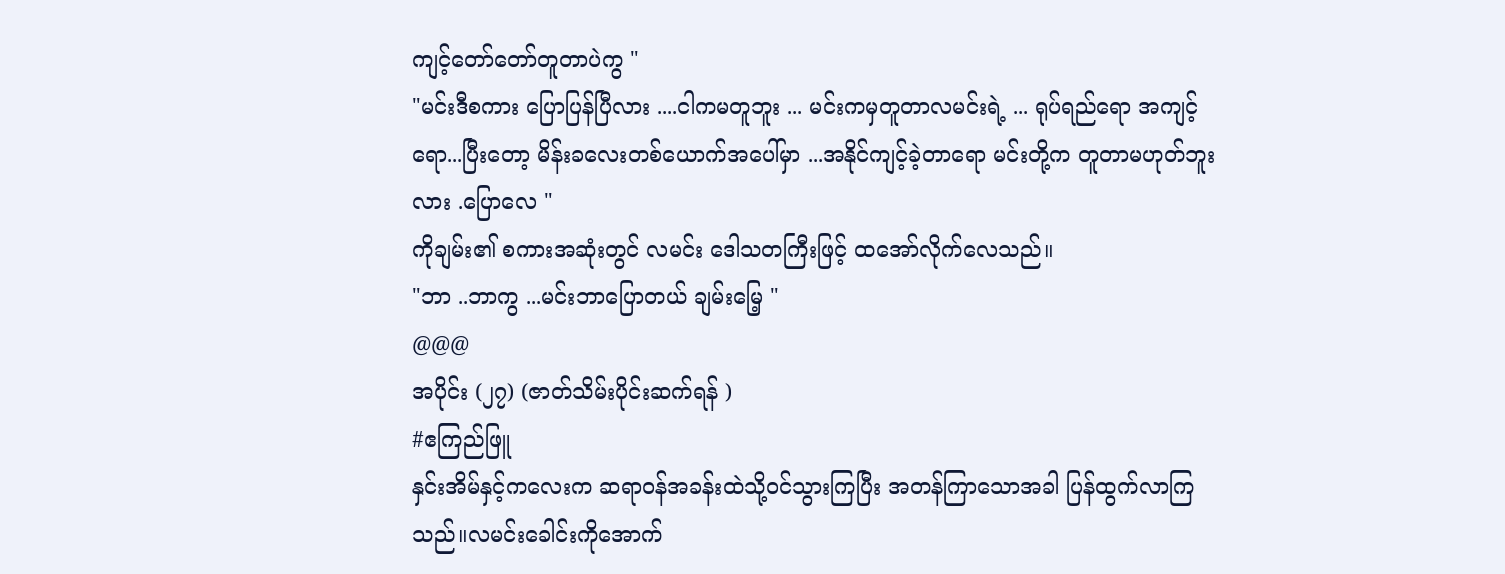ကျင့်တော်တော်တူတာပဲကွ "
"မင်းဒီစကား ပြောပြန်ပြီလား ....ငါကမတူဘူး ... မင်းကမှတူတာလမင်းရဲ့ ... ရုပ်ရည်ရော အကျင့်ရော...ပြီးတော့ မိန်းခလေးတစ်ယောက်အပေါ်မှာ ...အနိုင်ကျင့်ခဲ့တာရော မင်းတို့က တူတာမဟုတ်ဘူးလား .ပြောလေ "
ကိုချမ်း၏ စကားအဆုံးတွင် လမင်း ဒေါသတကြီးဖြင့် ထအော်လိုက်လေသည်။
"ဘာ ..ဘာကွ ...မင်းဘာပြောတယ် ချမ်းမြေ့ "
@@@
အပိုင်း (၂၇) (ဇာတ်သိမ်းပိုင်းဆက်ရန် )
#ဧကြည်ဖြူ
နှင်းအိမ်နှင့်ကလေးက ဆရာဝန်အခန်းထဲသို့ဝင်သွားကြပြီး အတန်ကြာသောအခါ ပြန်ထွက်လာကြသည်။လမင်းခေါင်းကိုအောက်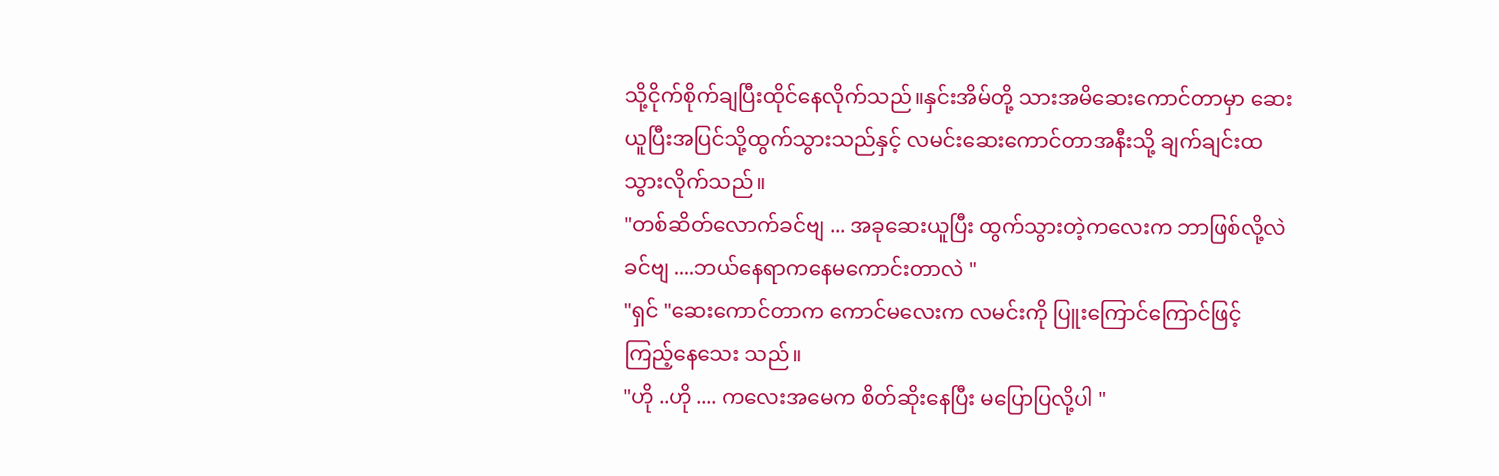သို့ငိုက်စိုက်ချပြီးထိုင်နေလိုက်သည်။နှင်းအိမ်တို့ သားအမိဆေးကောင်တာမှာ ဆေးယူပြီးအပြင်သို့ထွက်သွားသည်နှင့် လမင်းဆေးကောင်တာအနီးသို့ ချက်ချင်းထသွားလိုက်သည်။
"တစ်ဆိတ်လောက်ခင်ဗျ ... အခုဆေးယူပြီး ထွက်သွားတဲ့ကလေးက ဘာဖြစ်လို့လဲခင်ဗျ ....ဘယ်နေရာကနေမကောင်းတာလဲ "
"ရှင် "ဆေးကောင်တာက ကောင်မလေးက လမင်းကို ပြူးကြောင်ကြောင်ဖြင့် ကြည့်နေသေး သည်။
"ဟို ..ဟို .... ကလေးအမေက စိတ်ဆိုးနေပြီး မပြောပြလို့ပါ "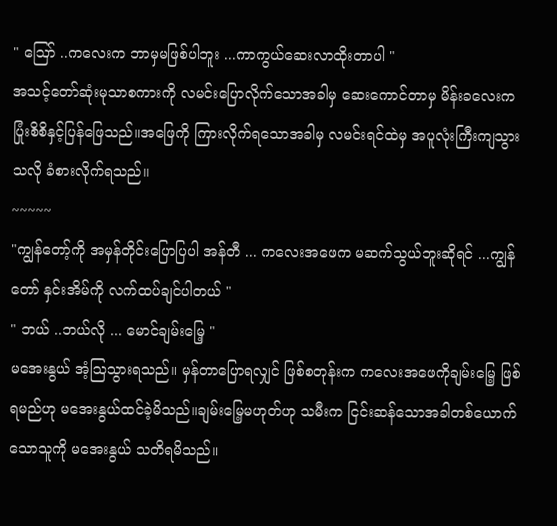" ဪ ..ကလေးက ဘာမှမဖြစ်ပါဘူး ...ကာကွယ်ဆေးလာထိုးတာပါ "
အသင့်တော်ဆုံးမုသာစကားကို လမင်းပြောလိုက်သောအခါမှ ဆေးကောင်တာမှ မိန်းခလေးက ပြုံးစိစိနှင့်ပြန်ဖြေသည်။အဖြေကို ကြားလိုက်ရသောအခါမှ လမင်းရင်ထဲမှ အပူလုံးကြီးကျသွားသလို ခံစားလိုက်ရသည်၊၊
~~~~~
"ကျွန်တော့်ကို အမှန်တိုင်းပြောပြပါ အန်တီ ... ကလေးအဖေက မဆက်သွယ်ဘူးဆိုရင် ...ကျွန်တော် နှင်းအိမ်ကို လက်ထပ်ချင်ပါတယ် "
" ဘယ် ..ဘယ်လို ... မောင်ချမ်းမြေ့ "
မအေးနွယ် အံ့ဩသွားရသည်။ မှန်တာပြောရလျှင် ဖြစ်စတုန်းက ကလေးအဖေကိုချမ်းမြေ့ ဖြစ်ရမည်ဟု မအေးနွယ်ထင်ခဲ့မိသည်။ချမ်းမြေ့မဟုတ်ဟု သမီးက ငြင်းဆန်သောအခါတစ်ယောက်သောသူကို မအေးနွယ် သတိရမိသည်။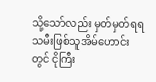သို့သော်လည်း မှတ်မှတ်ရရ သမီးဖြစ်သူအိမ်ဟောင်းတွင် ငိုကြီး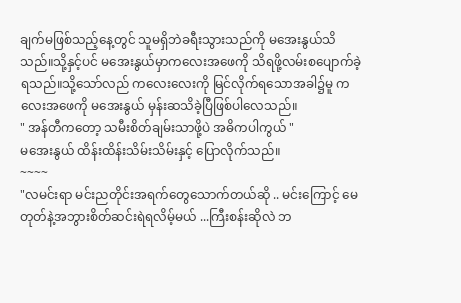ချက်မဖြစ်သည့်နေ့တွင် သူမရှိဘဲခရီးသွားသည်ကို မအေးနွယ်သိသည်။သို့နှင့်ပင် မအေးနွယ်မှာကလေးအဖေကို သိရဖို့လမ်းစပျောက်ခဲ့ရသည်။သို့သော်လည် ကလေးလေးကို မြင်လိုက်ရသောအခါ၌မူ ကလေးအဖေကို မအေးနွယ် မှန်းဆသိခဲ့ပြီဖြစ်ပါလေသည်။
" အန်တီကတော့ သမီးစိတ်ချမ်းသာဖို့ပဲ အဓိကပါကွယ် "
မအေးနွယ် ထိန်းထိန်းသိမ်းသိမ်းနှင့် ပြောလိုက်သည်။
~~~~
"လမင်းရာ မင်းညတိုင်းအရက်တွေသောက်တယ်ဆို .. မင်းကြောင့် မေတုတ်နဲ့အဘွားစိတ်ဆင်းရဲရလိမ့်မယ် ...ကြီးစန်းဆိုလဲ ဘ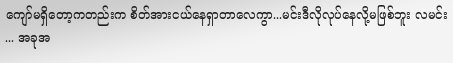ကျော်မရှိတော့ကတည်းက စိတ်အားငယ်နေရှာတာလေကွာ...မင်းဒီလိုလုပ်နေလို့မဖြစ်ဘူး လမင်း ... အခုအ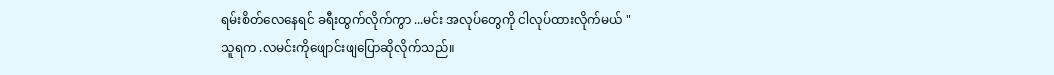ရမ်းစိတ်လေနေရင် ခရီးထွက်လိုက်ကွာ ...မင်း အလုပ်တွေကို ငါလုပ်ထားလိုက်မယ် "
သူရက .လမင်းကိုဖျောင်းဖျပြောဆိုလိုက်သည်။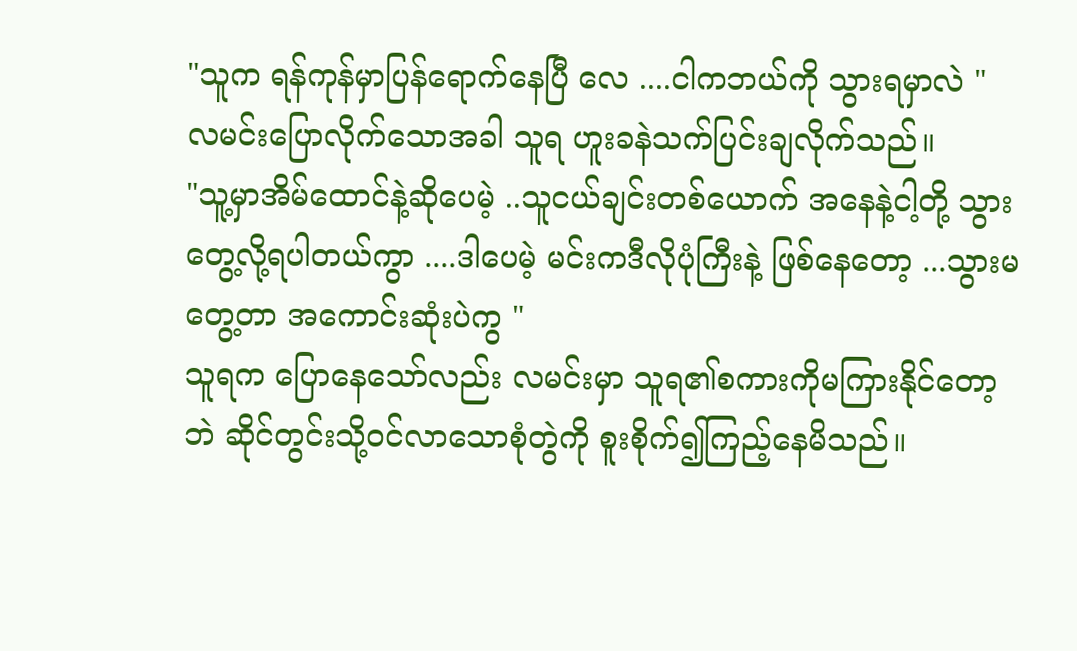"သူက ရန်ကုန်မှာပြန်ရောက်နေပြီ လေ ....ငါကဘယ်ကို သွားရမှာလဲ "
လမင်းပြောလိုက်သောအခါ သူရ ဟူးခနဲသက်ပြင်းချလိုက်သည်။
"သူ့မှာအိမ်ထောင်နဲ့ဆိုပေမဲ့ ..သူငယ်ချင်းတစ်ယောက် အနေနဲ့ငါ့တို့ သွားတွေ့လို့ရပါတယ်ကွာ ....ဒါပေမဲ့ မင်းကဒီလိုပုံကြီးနဲ့ ဖြစ်နေတော့ ...သွားမတွေ့တာ အကောင်းဆုံးပဲကွ "
သူရက ပြောနေသော်လည်း လမင်းမှာ သူရ၏စကားကိုမကြားနိုင်တော့ဘဲ ဆိုင်တွင်းသို့ဝင်လာသောစုံတွဲကို စူးစိုက်၍ကြည့်နေမိသည်။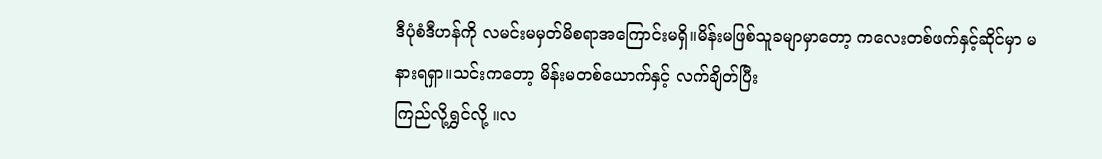ဒီပုံစံဒီဟန်ကို လမင်းမမှတ်မိစရာအကြောင်းမရှိ။မိန်းမဖြစ်သူခမျာမှာတော့ ကလေးတစ်ဖက်နှင့်ဆိုင်မှာ မနားရရှာ။သင်းကတော့ မိန်းမတစ်ယောက်နှင့် လက်ချိတ်ပြီး
ကြည်လို့ရွှင်လို့ ။လ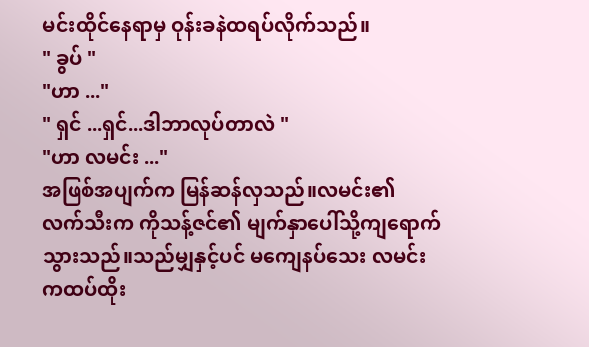မင်းထိုင်နေရာမှ ဝုန်းခနဲထရပ်လိုက်သည်။
" ခွပ် "
"ဟာ ..."
" ရှင် ...ရှင်...ဒါဘာလုပ်တာလဲ "
"ဟာ လမင်း ..."
အဖြစ်အပျက်က မြန်ဆန်လှသည်။လမင်း၏ လက်သီးက ကိုသန့်ဇင်၏ မျက်နှာပေါ်သို့ကျရောက်သွားသည်။သည်မျှနှင့်ပင် မကျေနပ်သေး လမင်းကထပ်ထိုး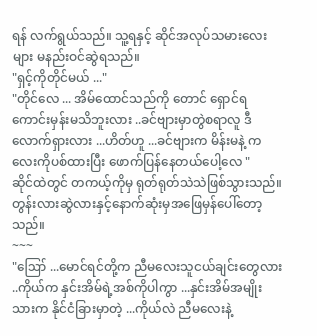ရန် လက်ရွယ်သည်။ သူ့ရနှင့် ဆိုင်အလုပ်သမားလေးများ မနည်းဝင်ဆွဲရသည်။
"ရှင့်ကိုတိုင်မယ် ..."
"တိုင်လေ ... အိမ်ထောင်သည်ကို တောင် ရှောင်ရကောင်းမှန်းမသိဘူးလား ..ခင်ဗျားမှာတွဲစရာလူ ဒီလောက်ရှားလား ...ဟိတ်ဟူ ...ခင်ဗျားက မိန်းမနဲ့ ကလေးကိုပစ်ထားပြီး ဖောက်ပြန်နေတယ်ပေါ့လေ "
ဆိုင်ထဲတွင် တကယ့်ကိုမှ ရုတ်ရုတ်သဲသဲဖြစ်သွားသည်။တွန်းလားဆွဲလားနှင့်နောက်ဆုံးမှအဖြေမှန်ပေါ်တော့သည်။
~~~
"ဪ ...မောင်ရင်တို့က ညီမလေးသူငယ်ချင်းတွေလား ..ကိုယ်က နှင်းအိမ်ရဲ့အစ်ကိုပါကွာ ...နှင်းအိမ်အမျိုးသားက နိုင်ငံခြားမှာတဲ့ ...ကိုယ်လဲ ညီမလေးနဲ့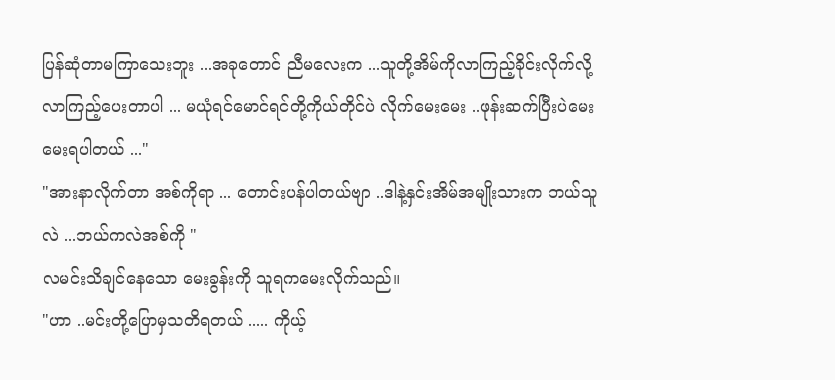ပြန်ဆုံတာမကြာသေးဘူး ...အခုတောင် ညီမလေးက ...သူတို့အိမ်ကိုလာကြည့်ခိုင်းလိုက်လို့ လာကြည့်ပေးတာပါ ... မယုံရင်မောင်ရင်တို့ကိုယ်တိုင်ပဲ လိုက်မေးမေး ..ဖုန်းဆက်ပြီးပဲမေးမေးရပါတယ် ..."
"အားနာလိုက်တာ အစ်ကိုရာ ... တောင်းပန်ပါတယ်ဗျာ ..ဒါနဲ့နှင်းအိမ်အမျိုးသားက ဘယ်သူလဲ ...ဘယ်ကလဲအစ်ကို "
လမင်းသိချင်နေသော မေးခွန်းကို သူရကမေးလိုက်သည်။
"ဟာ ..မင်းတို့ပြောမှသတိရတယ် ..... ကိုယ့်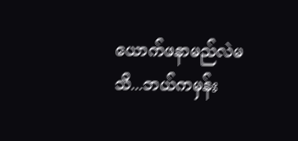ယောက်ဖနာမည်လဲမသိ...ဘယ်ကမှန်း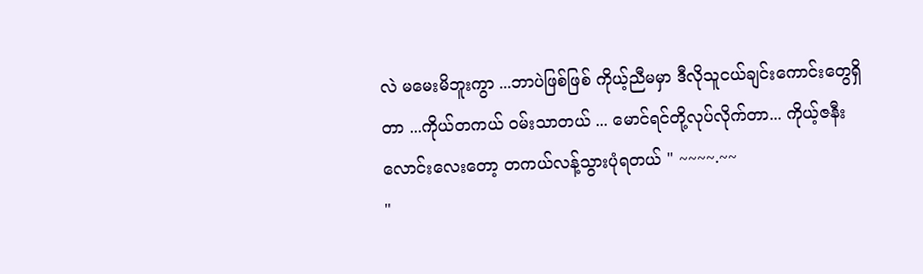လဲ မမေးမိဘူးကွာ ...ဘာပဲဖြစ်ဖြစ် ကိုယ့်ညီမမှာ ဒီလိုသူငယ်ချင်းကောင်းတွေရှိတာ ...ကိုယ်တကယ် ၀မ်းသာတယ် ... မောင်ရင်တို့လုပ်လိုက်တာ... ကိုယ့်ဇနီးလောင်းလေးတော့ တကယ်လန့်သွားပုံရတယ် " ~~~~.~~
"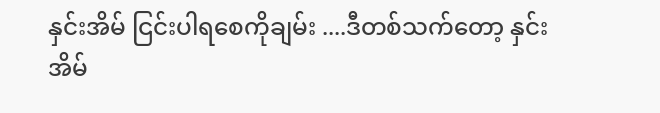နှင်းအိမ် ငြင်းပါရစေကိုချမ်း ....ဒီတစ်သက်တော့ နှင်းအိမ်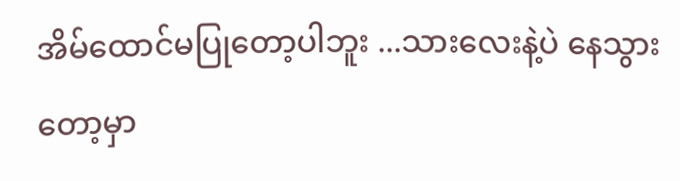အိမ်ထောင်မပြုတော့ပါဘူး ...သားလေးနဲ့ပဲ နေသွားတော့မှာ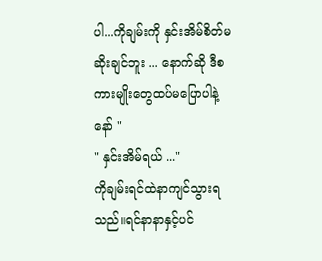ပါ...ကိုချမ်းကို နှင်းအိမ်စိတ်မဆိုးချင်ဘူး ... နောက်ဆို ဒီစကားမျိုးတွေထပ်မပြောပါနဲ့နော် "
" နှင်းအိမ်ရယ် ..."
ကိုချမ်းရင်ထဲနာကျင်သွားရသည်။ရင်နာနာနှင့်ပင်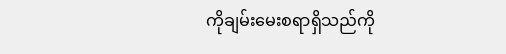ကိုချမ်းမေးစရာရှိသည်ကို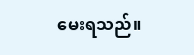မေးရသည်။